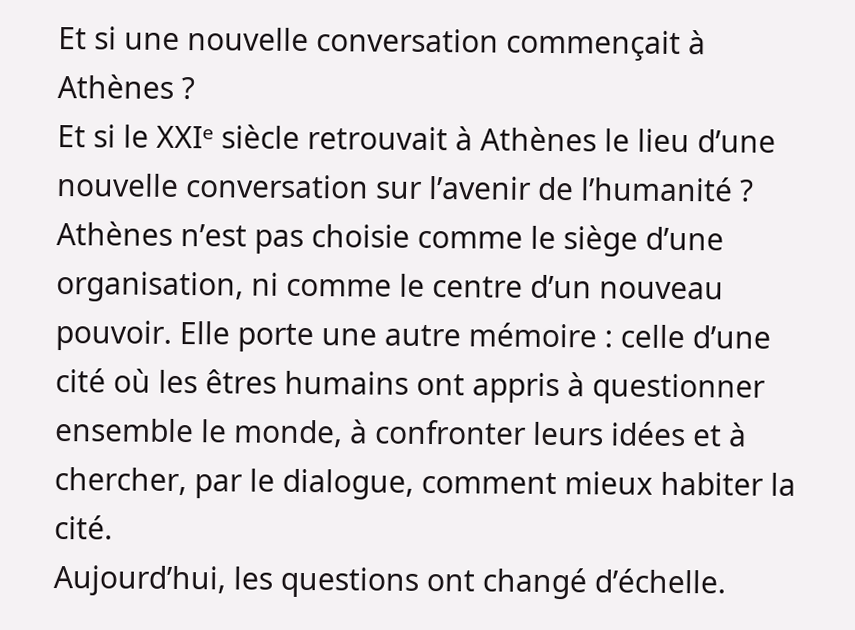Et si une nouvelle conversation commençait à Athènes ?
Et si le XXIᵉ siècle retrouvait à Athènes le lieu d’une nouvelle conversation sur l’avenir de l’humanité ?
Athènes n’est pas choisie comme le siège d’une organisation, ni comme le centre d’un nouveau pouvoir. Elle porte une autre mémoire : celle d’une cité où les êtres humains ont appris à questionner ensemble le monde, à confronter leurs idées et à chercher, par le dialogue, comment mieux habiter la cité.
Aujourd’hui, les questions ont changé d’échelle.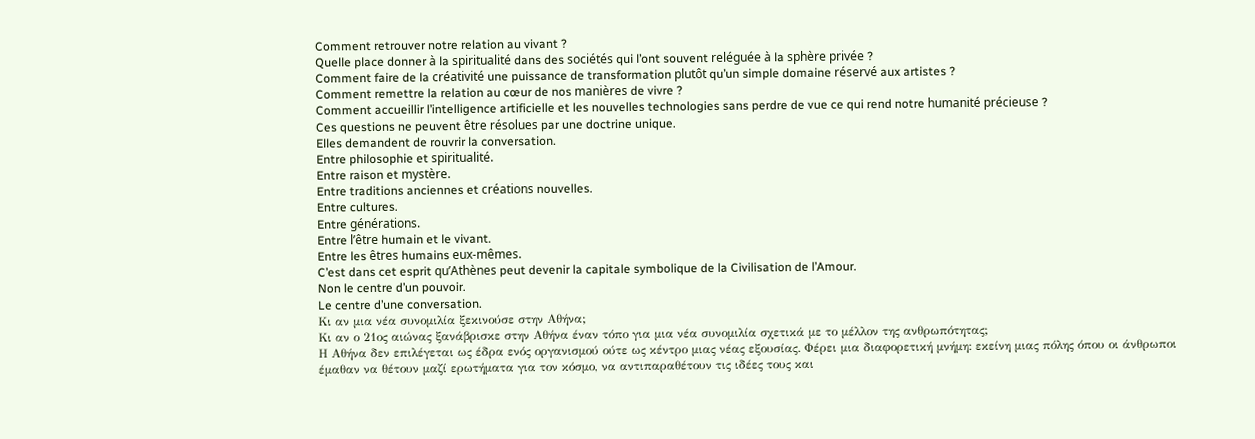Comment retrouver notre relation au vivant ?
Quelle place donner à la spiritualité dans des sociétés qui l’ont souvent reléguée à la sphère privée ?
Comment faire de la créativité une puissance de transformation plutôt qu’un simple domaine réservé aux artistes ?
Comment remettre la relation au cœur de nos manières de vivre ?
Comment accueillir l’intelligence artificielle et les nouvelles technologies sans perdre de vue ce qui rend notre humanité précieuse ?
Ces questions ne peuvent être résolues par une doctrine unique.
Elles demandent de rouvrir la conversation.
Entre philosophie et spiritualité.
Entre raison et mystère.
Entre traditions anciennes et créations nouvelles.
Entre cultures.
Entre générations.
Entre l’être humain et le vivant.
Entre les êtres humains eux-mêmes.
C’est dans cet esprit qu’Athènes peut devenir la capitale symbolique de la Civilisation de l’Amour.
Non le centre d’un pouvoir.
Le centre d’une conversation.
Κι αν μια νέα συνομιλία ξεκινούσε στην Αθήνα;
Κι αν ο 21ος αιώνας ξανάβρισκε στην Αθήνα έναν τόπο για μια νέα συνομιλία σχετικά με το μέλλον της ανθρωπότητας;
Η Αθήνα δεν επιλέγεται ως έδρα ενός οργανισμού ούτε ως κέντρο μιας νέας εξουσίας. Φέρει μια διαφορετική μνήμη: εκείνη μιας πόλης όπου οι άνθρωποι έμαθαν να θέτουν μαζί ερωτήματα για τον κόσμο, να αντιπαραθέτουν τις ιδέες τους και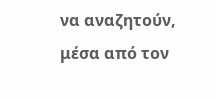να αναζητούν, μέσα από τον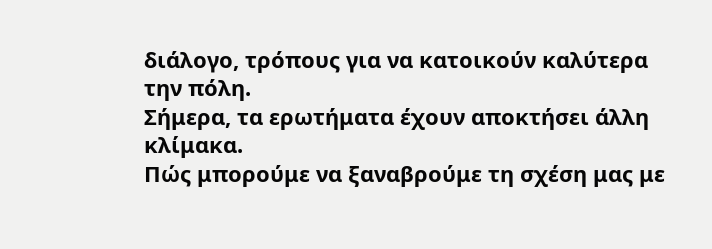διάλογο, τρόπους για να κατοικούν καλύτερα την πόλη.
Σήμερα, τα ερωτήματα έχουν αποκτήσει άλλη κλίμακα.
Πώς μπορούμε να ξαναβρούμε τη σχέση μας με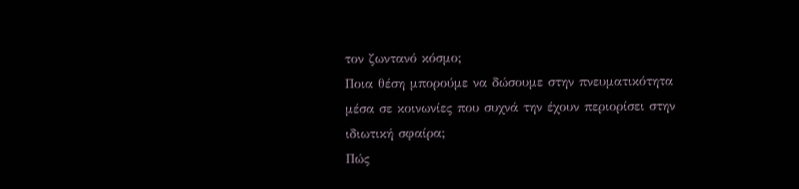τον ζωντανό κόσμο;
Ποια θέση μπορούμε να δώσουμε στην πνευματικότητα μέσα σε κοινωνίες που συχνά την έχουν περιορίσει στην ιδιωτική σφαίρα;
Πώς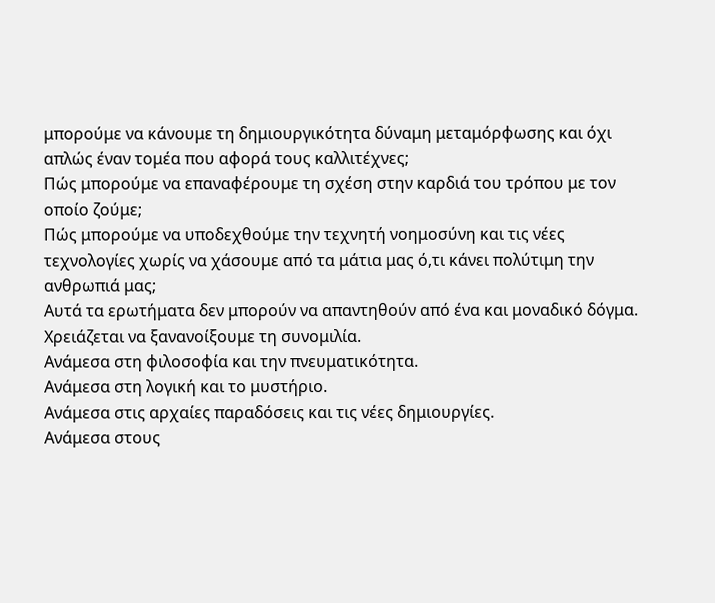μπορούμε να κάνουμε τη δημιουργικότητα δύναμη μεταμόρφωσης και όχι απλώς έναν τομέα που αφορά τους καλλιτέχνες;
Πώς μπορούμε να επαναφέρουμε τη σχέση στην καρδιά του τρόπου με τον οποίο ζούμε;
Πώς μπορούμε να υποδεχθούμε την τεχνητή νοημοσύνη και τις νέες τεχνολογίες χωρίς να χάσουμε από τα μάτια μας ό,τι κάνει πολύτιμη την ανθρωπιά μας;
Αυτά τα ερωτήματα δεν μπορούν να απαντηθούν από ένα και μοναδικό δόγμα.
Χρειάζεται να ξανανοίξουμε τη συνομιλία.
Ανάμεσα στη φιλοσοφία και την πνευματικότητα.
Ανάμεσα στη λογική και το μυστήριο.
Ανάμεσα στις αρχαίες παραδόσεις και τις νέες δημιουργίες.
Ανάμεσα στους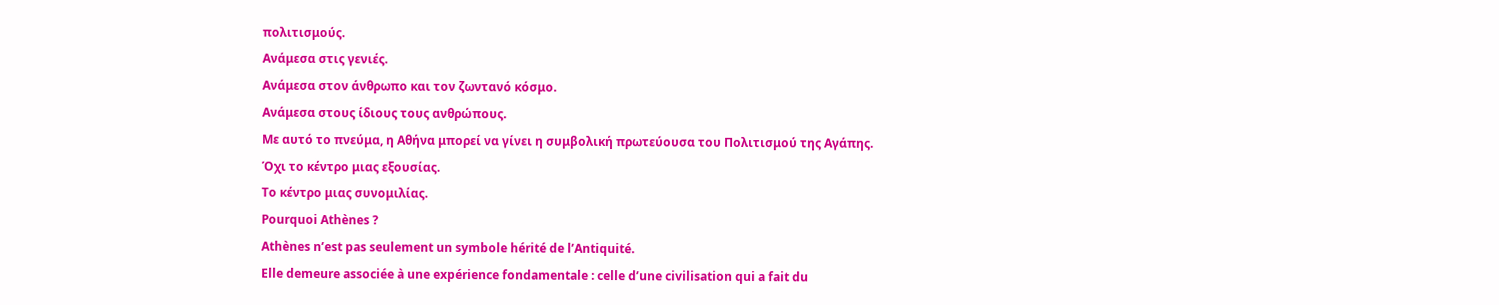πολιτισμούς.
Ανάμεσα στις γενιές.
Ανάμεσα στον άνθρωπο και τον ζωντανό κόσμο.
Ανάμεσα στους ίδιους τους ανθρώπους.
Με αυτό το πνεύμα, η Αθήνα μπορεί να γίνει η συμβολική πρωτεύουσα του Πολιτισμού της Αγάπης.
Όχι το κέντρο μιας εξουσίας.
Το κέντρο μιας συνομιλίας.
Pourquoi Athènes ?
Athènes n’est pas seulement un symbole hérité de l’Antiquité.
Elle demeure associée à une expérience fondamentale : celle d’une civilisation qui a fait du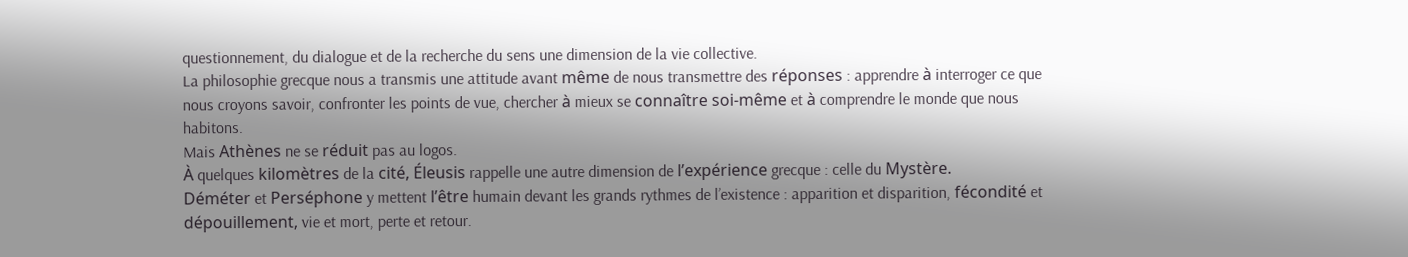questionnement, du dialogue et de la recherche du sens une dimension de la vie collective.
La philosophie grecque nous a transmis une attitude avant même de nous transmettre des réponses : apprendre à interroger ce que nous croyons savoir, confronter les points de vue, chercher à mieux se connaître soi-même et à comprendre le monde que nous habitons.
Mais Athènes ne se réduit pas au logos.
À quelques kilomètres de la cité, Éleusis rappelle une autre dimension de l’expérience grecque : celle du Mystère.
Déméter et Perséphone y mettent l’être humain devant les grands rythmes de l’existence : apparition et disparition, fécondité et dépouillement, vie et mort, perte et retour.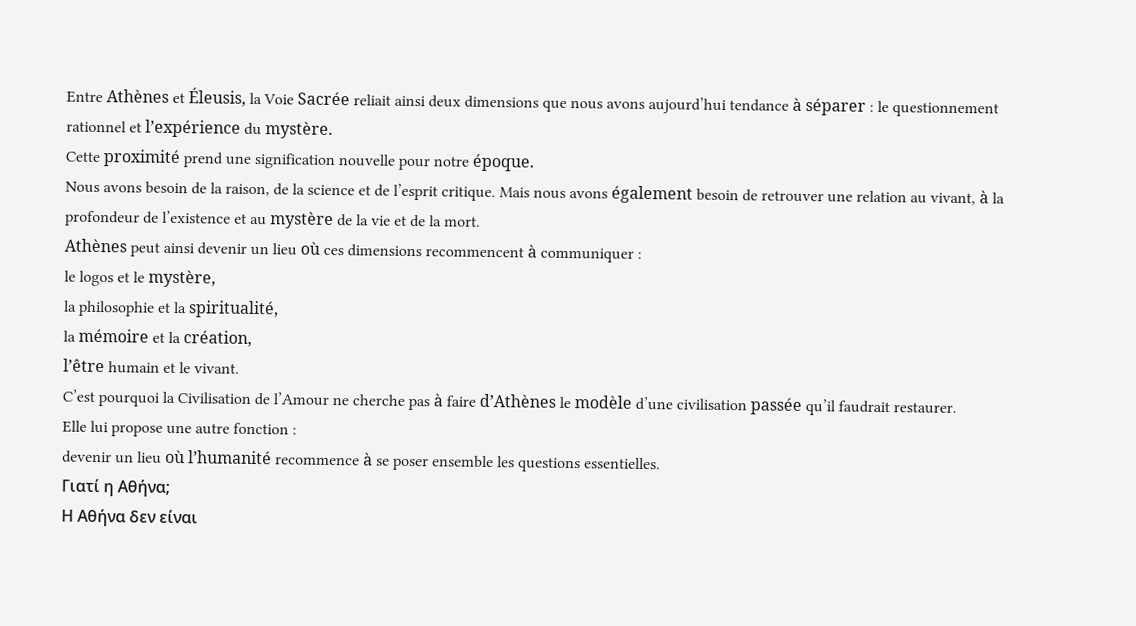Entre Athènes et Éleusis, la Voie Sacrée reliait ainsi deux dimensions que nous avons aujourd’hui tendance à séparer : le questionnement rationnel et l’expérience du mystère.
Cette proximité prend une signification nouvelle pour notre époque.
Nous avons besoin de la raison, de la science et de l’esprit critique. Mais nous avons également besoin de retrouver une relation au vivant, à la profondeur de l’existence et au mystère de la vie et de la mort.
Athènes peut ainsi devenir un lieu où ces dimensions recommencent à communiquer :
le logos et le mystère,
la philosophie et la spiritualité,
la mémoire et la création,
l’être humain et le vivant.
C’est pourquoi la Civilisation de l’Amour ne cherche pas à faire d’Athènes le modèle d’une civilisation passée qu’il faudrait restaurer.
Elle lui propose une autre fonction :
devenir un lieu où l’humanité recommence à se poser ensemble les questions essentielles.
Γιατί η Αθήνα;
Η Αθήνα δεν είναι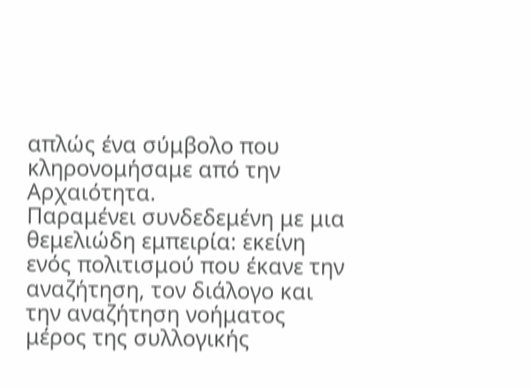απλώς ένα σύμβολο που κληρονομήσαμε από την Αρχαιότητα.
Παραμένει συνδεδεμένη με μια θεμελιώδη εμπειρία: εκείνη ενός πολιτισμού που έκανε την αναζήτηση, τον διάλογο και την αναζήτηση νοήματος μέρος της συλλογικής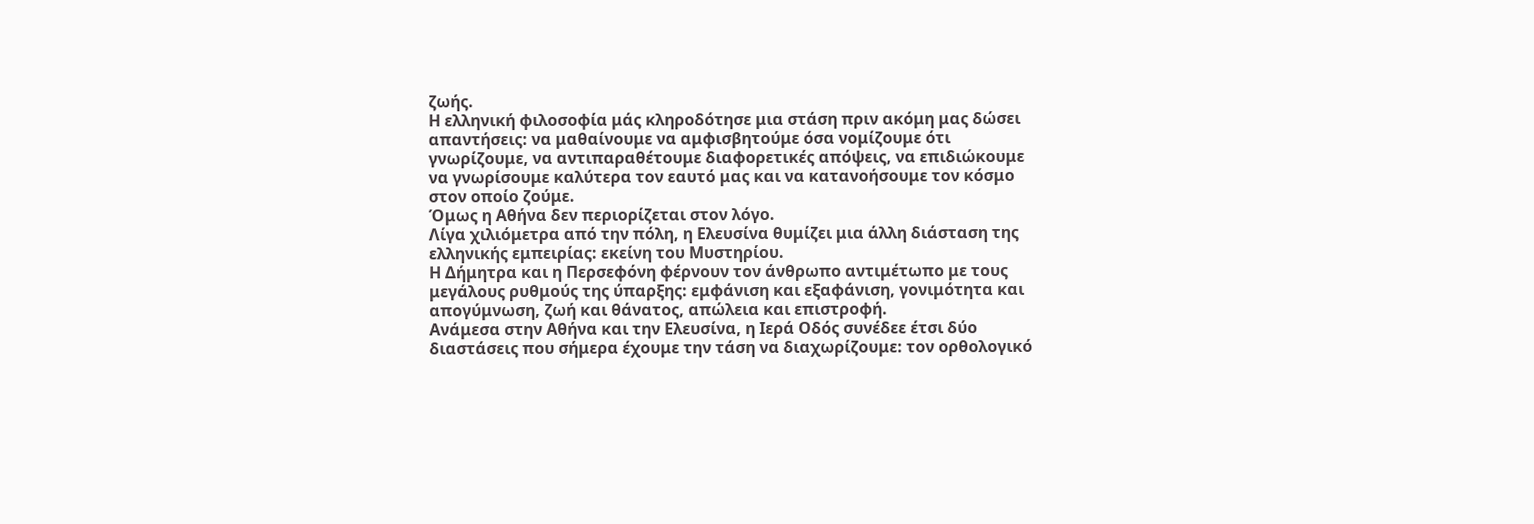ζωής.
Η ελληνική φιλοσοφία μάς κληροδότησε μια στάση πριν ακόμη μας δώσει απαντήσεις: να μαθαίνουμε να αμφισβητούμε όσα νομίζουμε ότι γνωρίζουμε, να αντιπαραθέτουμε διαφορετικές απόψεις, να επιδιώκουμε να γνωρίσουμε καλύτερα τον εαυτό μας και να κατανοήσουμε τον κόσμο στον οποίο ζούμε.
Όμως η Αθήνα δεν περιορίζεται στον λόγο.
Λίγα χιλιόμετρα από την πόλη, η Ελευσίνα θυμίζει μια άλλη διάσταση της ελληνικής εμπειρίας: εκείνη του Μυστηρίου.
Η Δήμητρα και η Περσεφόνη φέρνουν τον άνθρωπο αντιμέτωπο με τους μεγάλους ρυθμούς της ύπαρξης: εμφάνιση και εξαφάνιση, γονιμότητα και απογύμνωση, ζωή και θάνατος, απώλεια και επιστροφή.
Ανάμεσα στην Αθήνα και την Ελευσίνα, η Ιερά Οδός συνέδεε έτσι δύο διαστάσεις που σήμερα έχουμε την τάση να διαχωρίζουμε: τον ορθολογικό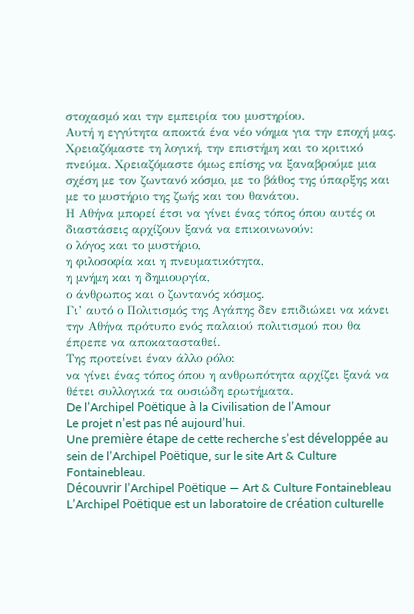στοχασμό και την εμπειρία του μυστηρίου.
Αυτή η εγγύτητα αποκτά ένα νέο νόημα για την εποχή μας.
Χρειαζόμαστε τη λογική, την επιστήμη και το κριτικό πνεύμα. Χρειαζόμαστε όμως επίσης να ξαναβρούμε μια σχέση με τον ζωντανό κόσμο, με το βάθος της ύπαρξης και με το μυστήριο της ζωής και του θανάτου.
Η Αθήνα μπορεί έτσι να γίνει ένας τόπος όπου αυτές οι διαστάσεις αρχίζουν ξανά να επικοινωνούν:
ο λόγος και το μυστήριο,
η φιλοσοφία και η πνευματικότητα,
η μνήμη και η δημιουργία,
ο άνθρωπος και ο ζωντανός κόσμος.
Γι’ αυτό ο Πολιτισμός της Αγάπης δεν επιδιώκει να κάνει την Αθήνα πρότυπο ενός παλαιού πολιτισμού που θα έπρεπε να αποκατασταθεί.
Της προτείνει έναν άλλο ρόλο:
να γίνει ένας τόπος όπου η ανθρωπότητα αρχίζει ξανά να θέτει συλλογικά τα ουσιώδη ερωτήματα.
De l’Archipel Poëtique à la Civilisation de l’Amour
Le projet n’est pas né aujourd’hui.
Une première étape de cette recherche s’est développée au sein de l’Archipel Poëtique, sur le site Art & Culture Fontainebleau.
Découvrir l’Archipel Poëtique — Art & Culture Fontainebleau
L’Archipel Poëtique est un laboratoire de création culturelle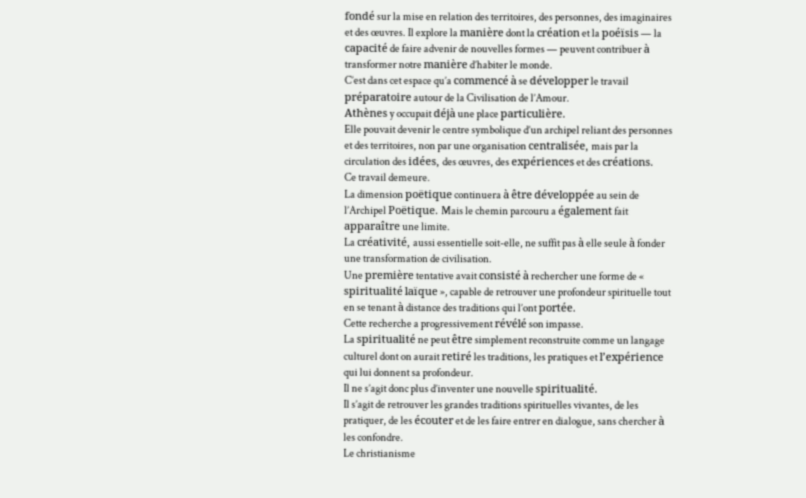fondé sur la mise en relation des territoires, des personnes, des imaginaires et des œuvres. Il explore la manière dont la création et la poéïsis — la capacité de faire advenir de nouvelles formes — peuvent contribuer à transformer notre manière d’habiter le monde.
C’est dans cet espace qu’a commencé à se développer le travail préparatoire autour de la Civilisation de l’Amour.
Athènes y occupait déjà une place particulière.
Elle pouvait devenir le centre symbolique d’un archipel reliant des personnes et des territoires, non par une organisation centralisée, mais par la circulation des idées, des œuvres, des expériences et des créations.
Ce travail demeure.
La dimension poëtique continuera à être développée au sein de l’Archipel Poëtique. Mais le chemin parcouru a également fait apparaître une limite.
La créativité, aussi essentielle soit-elle, ne suffit pas à elle seule à fonder une transformation de civilisation.
Une première tentative avait consisté à rechercher une forme de « spiritualité laïque », capable de retrouver une profondeur spirituelle tout en se tenant à distance des traditions qui l’ont portée.
Cette recherche a progressivement révélé son impasse.
La spiritualité ne peut être simplement reconstruite comme un langage culturel dont on aurait retiré les traditions, les pratiques et l’expérience qui lui donnent sa profondeur.
Il ne s’agit donc plus d’inventer une nouvelle spiritualité.
Il s’agit de retrouver les grandes traditions spirituelles vivantes, de les pratiquer, de les écouter et de les faire entrer en dialogue, sans chercher à les confondre.
Le christianisme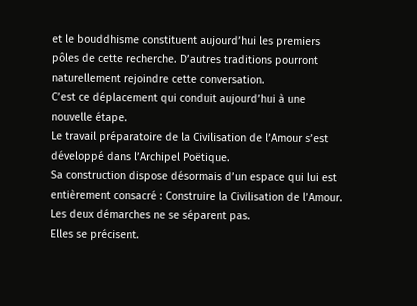et le bouddhisme constituent aujourd’hui les premiers pôles de cette recherche. D’autres traditions pourront naturellement rejoindre cette conversation.
C’est ce déplacement qui conduit aujourd’hui à une nouvelle étape.
Le travail préparatoire de la Civilisation de l’Amour s’est développé dans l’Archipel Poëtique.
Sa construction dispose désormais d’un espace qui lui est entièrement consacré : Construire la Civilisation de l’Amour.
Les deux démarches ne se séparent pas.
Elles se précisent.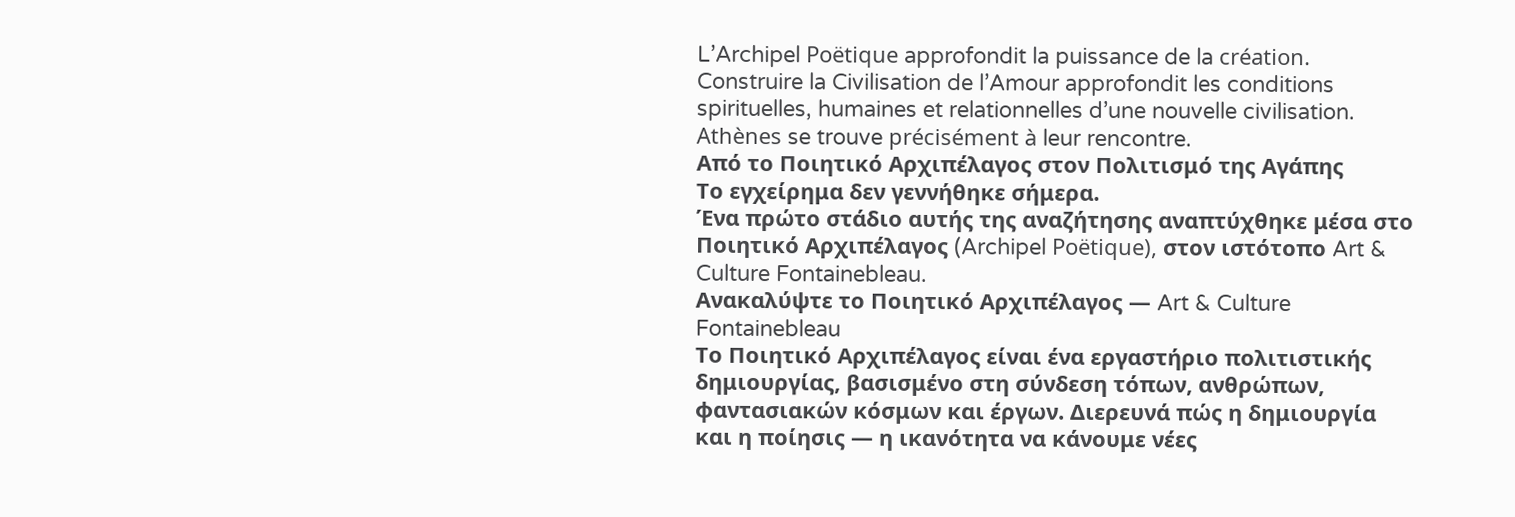L’Archipel Poëtique approfondit la puissance de la création.
Construire la Civilisation de l’Amour approfondit les conditions spirituelles, humaines et relationnelles d’une nouvelle civilisation.
Athènes se trouve précisément à leur rencontre.
Από το Ποιητικό Αρχιπέλαγος στον Πολιτισμό της Αγάπης
Το εγχείρημα δεν γεννήθηκε σήμερα.
Ένα πρώτο στάδιο αυτής της αναζήτησης αναπτύχθηκε μέσα στο Ποιητικό Αρχιπέλαγος (Archipel Poëtique), στον ιστότοπο Art & Culture Fontainebleau.
Ανακαλύψτε το Ποιητικό Αρχιπέλαγος — Art & Culture Fontainebleau
Το Ποιητικό Αρχιπέλαγος είναι ένα εργαστήριο πολιτιστικής δημιουργίας, βασισμένο στη σύνδεση τόπων, ανθρώπων, φαντασιακών κόσμων και έργων. Διερευνά πώς η δημιουργία και η ποίησις — η ικανότητα να κάνουμε νέες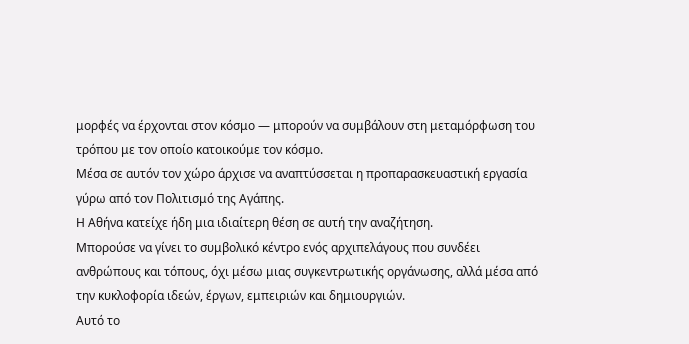μορφές να έρχονται στον κόσμο — μπορούν να συμβάλουν στη μεταμόρφωση του τρόπου με τον οποίο κατοικούμε τον κόσμο.
Μέσα σε αυτόν τον χώρο άρχισε να αναπτύσσεται η προπαρασκευαστική εργασία γύρω από τον Πολιτισμό της Αγάπης.
Η Αθήνα κατείχε ήδη μια ιδιαίτερη θέση σε αυτή την αναζήτηση.
Μπορούσε να γίνει το συμβολικό κέντρο ενός αρχιπελάγους που συνδέει ανθρώπους και τόπους, όχι μέσω μιας συγκεντρωτικής οργάνωσης, αλλά μέσα από την κυκλοφορία ιδεών, έργων, εμπειριών και δημιουργιών.
Αυτό το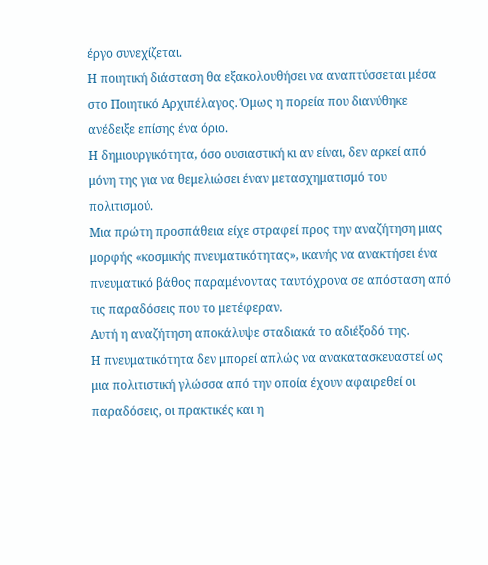έργο συνεχίζεται.
Η ποιητική διάσταση θα εξακολουθήσει να αναπτύσσεται μέσα στο Ποιητικό Αρχιπέλαγος. Όμως η πορεία που διανύθηκε ανέδειξε επίσης ένα όριο.
Η δημιουργικότητα, όσο ουσιαστική κι αν είναι, δεν αρκεί από μόνη της για να θεμελιώσει έναν μετασχηματισμό του πολιτισμού.
Μια πρώτη προσπάθεια είχε στραφεί προς την αναζήτηση μιας μορφής «κοσμικής πνευματικότητας», ικανής να ανακτήσει ένα πνευματικό βάθος παραμένοντας ταυτόχρονα σε απόσταση από τις παραδόσεις που το μετέφεραν.
Αυτή η αναζήτηση αποκάλυψε σταδιακά το αδιέξοδό της.
Η πνευματικότητα δεν μπορεί απλώς να ανακατασκευαστεί ως μια πολιτιστική γλώσσα από την οποία έχουν αφαιρεθεί οι παραδόσεις, οι πρακτικές και η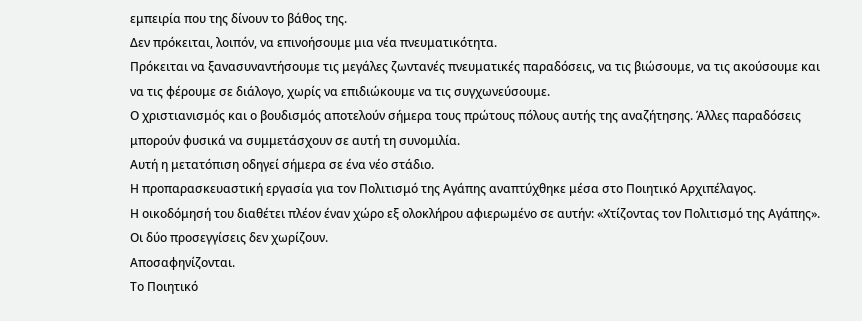εμπειρία που της δίνουν το βάθος της.
Δεν πρόκειται, λοιπόν, να επινοήσουμε μια νέα πνευματικότητα.
Πρόκειται να ξανασυναντήσουμε τις μεγάλες ζωντανές πνευματικές παραδόσεις, να τις βιώσουμε, να τις ακούσουμε και να τις φέρουμε σε διάλογο, χωρίς να επιδιώκουμε να τις συγχωνεύσουμε.
Ο χριστιανισμός και ο βουδισμός αποτελούν σήμερα τους πρώτους πόλους αυτής της αναζήτησης. Άλλες παραδόσεις μπορούν φυσικά να συμμετάσχουν σε αυτή τη συνομιλία.
Αυτή η μετατόπιση οδηγεί σήμερα σε ένα νέο στάδιο.
Η προπαρασκευαστική εργασία για τον Πολιτισμό της Αγάπης αναπτύχθηκε μέσα στο Ποιητικό Αρχιπέλαγος.
Η οικοδόμησή του διαθέτει πλέον έναν χώρο εξ ολοκλήρου αφιερωμένο σε αυτήν: «Χτίζοντας τον Πολιτισμό της Αγάπης».
Οι δύο προσεγγίσεις δεν χωρίζουν.
Αποσαφηνίζονται.
Το Ποιητικό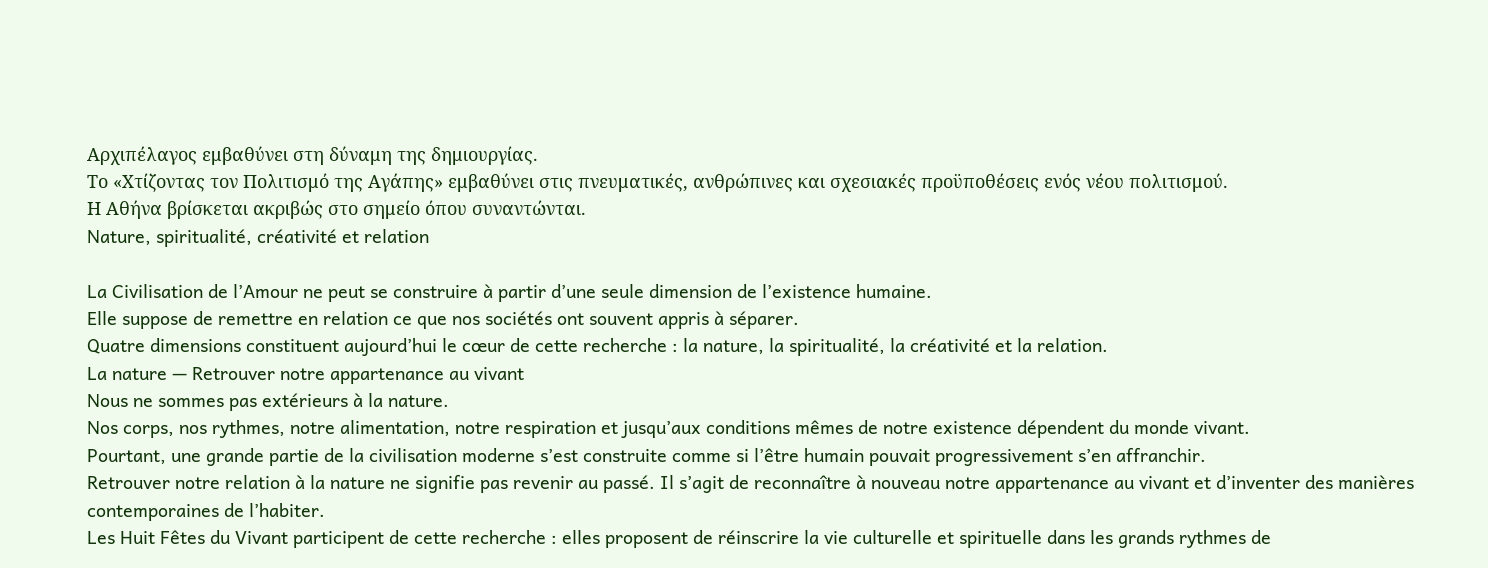Αρχιπέλαγος εμβαθύνει στη δύναμη της δημιουργίας.
Το «Χτίζοντας τον Πολιτισμό της Αγάπης» εμβαθύνει στις πνευματικές, ανθρώπινες και σχεσιακές προϋποθέσεις ενός νέου πολιτισμού.
Η Αθήνα βρίσκεται ακριβώς στο σημείο όπου συναντώνται.
Nature, spiritualité, créativité et relation

La Civilisation de l’Amour ne peut se construire à partir d’une seule dimension de l’existence humaine.
Elle suppose de remettre en relation ce que nos sociétés ont souvent appris à séparer.
Quatre dimensions constituent aujourd’hui le cœur de cette recherche : la nature, la spiritualité, la créativité et la relation.
La nature — Retrouver notre appartenance au vivant
Nous ne sommes pas extérieurs à la nature.
Nos corps, nos rythmes, notre alimentation, notre respiration et jusqu’aux conditions mêmes de notre existence dépendent du monde vivant.
Pourtant, une grande partie de la civilisation moderne s’est construite comme si l’être humain pouvait progressivement s’en affranchir.
Retrouver notre relation à la nature ne signifie pas revenir au passé. Il s’agit de reconnaître à nouveau notre appartenance au vivant et d’inventer des manières contemporaines de l’habiter.
Les Huit Fêtes du Vivant participent de cette recherche : elles proposent de réinscrire la vie culturelle et spirituelle dans les grands rythmes de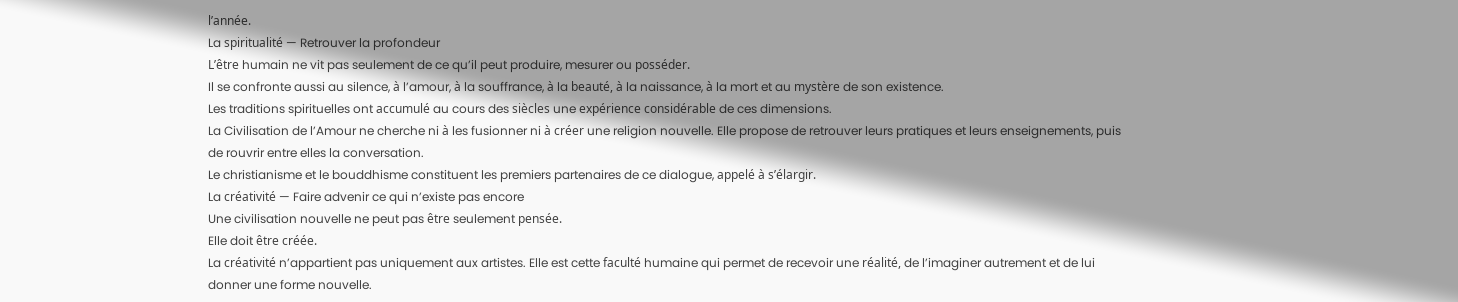l’année.
La spiritualité — Retrouver la profondeur
L’être humain ne vit pas seulement de ce qu’il peut produire, mesurer ou posséder.
Il se confronte aussi au silence, à l’amour, à la souffrance, à la beauté, à la naissance, à la mort et au mystère de son existence.
Les traditions spirituelles ont accumulé au cours des siècles une expérience considérable de ces dimensions.
La Civilisation de l’Amour ne cherche ni à les fusionner ni à créer une religion nouvelle. Elle propose de retrouver leurs pratiques et leurs enseignements, puis de rouvrir entre elles la conversation.
Le christianisme et le bouddhisme constituent les premiers partenaires de ce dialogue, appelé à s’élargir.
La créativité — Faire advenir ce qui n’existe pas encore
Une civilisation nouvelle ne peut pas être seulement pensée.
Elle doit être créée.
La créativité n’appartient pas uniquement aux artistes. Elle est cette faculté humaine qui permet de recevoir une réalité, de l’imaginer autrement et de lui donner une forme nouvelle.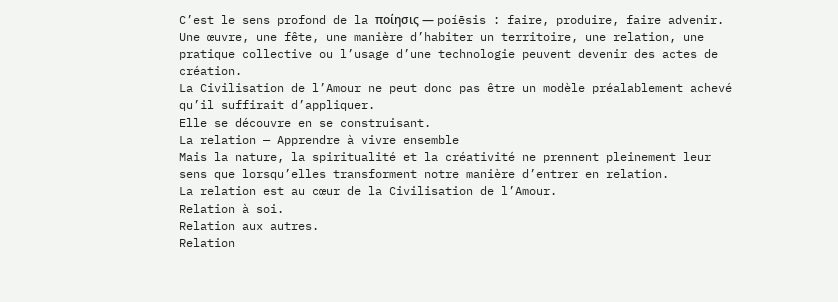C’est le sens profond de la ποίησις — poíēsis : faire, produire, faire advenir.
Une œuvre, une fête, une manière d’habiter un territoire, une relation, une pratique collective ou l’usage d’une technologie peuvent devenir des actes de création.
La Civilisation de l’Amour ne peut donc pas être un modèle préalablement achevé qu’il suffirait d’appliquer.
Elle se découvre en se construisant.
La relation — Apprendre à vivre ensemble
Mais la nature, la spiritualité et la créativité ne prennent pleinement leur sens que lorsqu’elles transforment notre manière d’entrer en relation.
La relation est au cœur de la Civilisation de l’Amour.
Relation à soi.
Relation aux autres.
Relation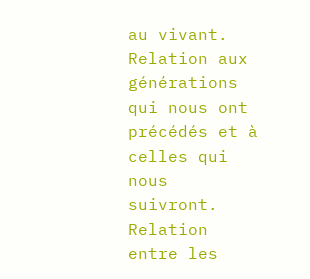au vivant.
Relation aux générations qui nous ont précédés et à celles qui nous suivront.
Relation entre les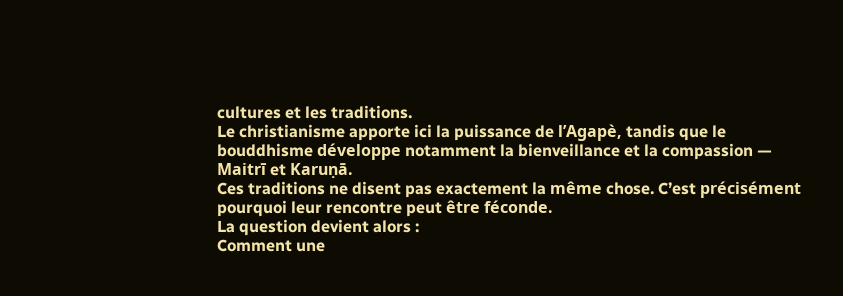cultures et les traditions.
Le christianisme apporte ici la puissance de l’Agapè, tandis que le bouddhisme développe notamment la bienveillance et la compassion — Maitrī et Karuṇā.
Ces traditions ne disent pas exactement la même chose. C’est précisément pourquoi leur rencontre peut être féconde.
La question devient alors :
Comment une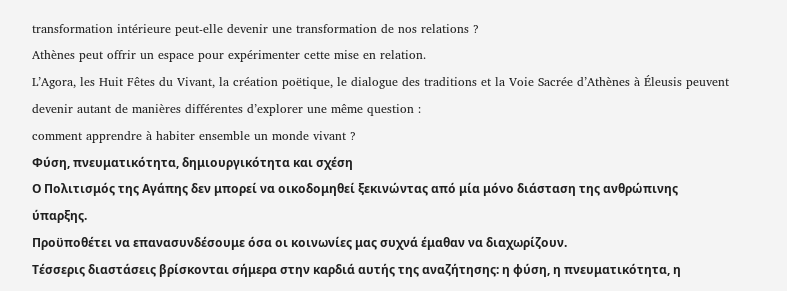transformation intérieure peut-elle devenir une transformation de nos relations ?
Athènes peut offrir un espace pour expérimenter cette mise en relation.
L’Agora, les Huit Fêtes du Vivant, la création poëtique, le dialogue des traditions et la Voie Sacrée d’Athènes à Éleusis peuvent devenir autant de manières différentes d’explorer une même question :
comment apprendre à habiter ensemble un monde vivant ?
Φύση, πνευματικότητα, δημιουργικότητα και σχέση
Ο Πολιτισμός της Αγάπης δεν μπορεί να οικοδομηθεί ξεκινώντας από μία μόνο διάσταση της ανθρώπινης ύπαρξης.
Προϋποθέτει να επανασυνδέσουμε όσα οι κοινωνίες μας συχνά έμαθαν να διαχωρίζουν.
Τέσσερις διαστάσεις βρίσκονται σήμερα στην καρδιά αυτής της αναζήτησης: η φύση, η πνευματικότητα, η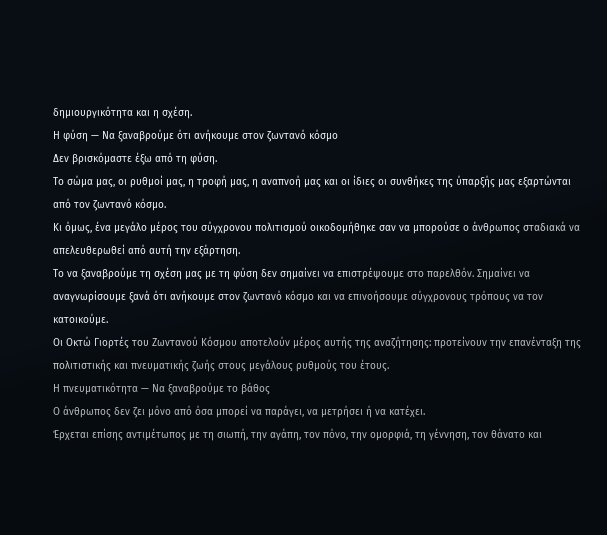δημιουργικότητα και η σχέση.
Η φύση — Να ξαναβρούμε ότι ανήκουμε στον ζωντανό κόσμο
Δεν βρισκόμαστε έξω από τη φύση.
Το σώμα μας, οι ρυθμοί μας, η τροφή μας, η αναπνοή μας και οι ίδιες οι συνθήκες της ύπαρξής μας εξαρτώνται από τον ζωντανό κόσμο.
Κι όμως, ένα μεγάλο μέρος του σύγχρονου πολιτισμού οικοδομήθηκε σαν να μπορούσε ο άνθρωπος σταδιακά να απελευθερωθεί από αυτή την εξάρτηση.
Το να ξαναβρούμε τη σχέση μας με τη φύση δεν σημαίνει να επιστρέψουμε στο παρελθόν. Σημαίνει να αναγνωρίσουμε ξανά ότι ανήκουμε στον ζωντανό κόσμο και να επινοήσουμε σύγχρονους τρόπους να τον κατοικούμε.
Οι Οκτώ Γιορτές του Ζωντανού Κόσμου αποτελούν μέρος αυτής της αναζήτησης: προτείνουν την επανένταξη της πολιτιστικής και πνευματικής ζωής στους μεγάλους ρυθμούς του έτους.
Η πνευματικότητα — Να ξαναβρούμε το βάθος
Ο άνθρωπος δεν ζει μόνο από όσα μπορεί να παράγει, να μετρήσει ή να κατέχει.
Έρχεται επίσης αντιμέτωπος με τη σιωπή, την αγάπη, τον πόνο, την ομορφιά, τη γέννηση, τον θάνατο και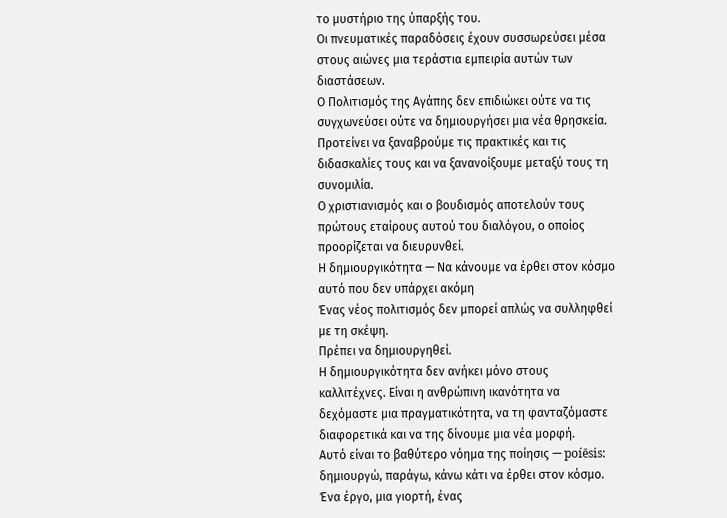το μυστήριο της ύπαρξής του.
Οι πνευματικές παραδόσεις έχουν συσσωρεύσει μέσα στους αιώνες μια τεράστια εμπειρία αυτών των διαστάσεων.
Ο Πολιτισμός της Αγάπης δεν επιδιώκει ούτε να τις συγχωνεύσει ούτε να δημιουργήσει μια νέα θρησκεία. Προτείνει να ξαναβρούμε τις πρακτικές και τις διδασκαλίες τους και να ξανανοίξουμε μεταξύ τους τη συνομιλία.
Ο χριστιανισμός και ο βουδισμός αποτελούν τους πρώτους εταίρους αυτού του διαλόγου, ο οποίος προορίζεται να διευρυνθεί.
Η δημιουργικότητα — Να κάνουμε να έρθει στον κόσμο αυτό που δεν υπάρχει ακόμη
Ένας νέος πολιτισμός δεν μπορεί απλώς να συλληφθεί με τη σκέψη.
Πρέπει να δημιουργηθεί.
Η δημιουργικότητα δεν ανήκει μόνο στους καλλιτέχνες. Είναι η ανθρώπινη ικανότητα να δεχόμαστε μια πραγματικότητα, να τη φανταζόμαστε διαφορετικά και να της δίνουμε μια νέα μορφή.
Αυτό είναι το βαθύτερο νόημα της ποίησις — poíēsis: δημιουργώ, παράγω, κάνω κάτι να έρθει στον κόσμο.
Ένα έργο, μια γιορτή, ένας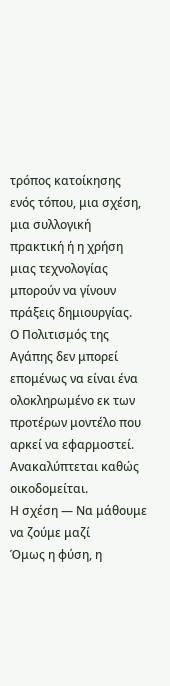τρόπος κατοίκησης ενός τόπου, μια σχέση, μια συλλογική πρακτική ή η χρήση μιας τεχνολογίας μπορούν να γίνουν πράξεις δημιουργίας.
Ο Πολιτισμός της Αγάπης δεν μπορεί επομένως να είναι ένα ολοκληρωμένο εκ των προτέρων μοντέλο που αρκεί να εφαρμοστεί.
Ανακαλύπτεται καθώς οικοδομείται.
Η σχέση — Να μάθουμε να ζούμε μαζί
Όμως η φύση, η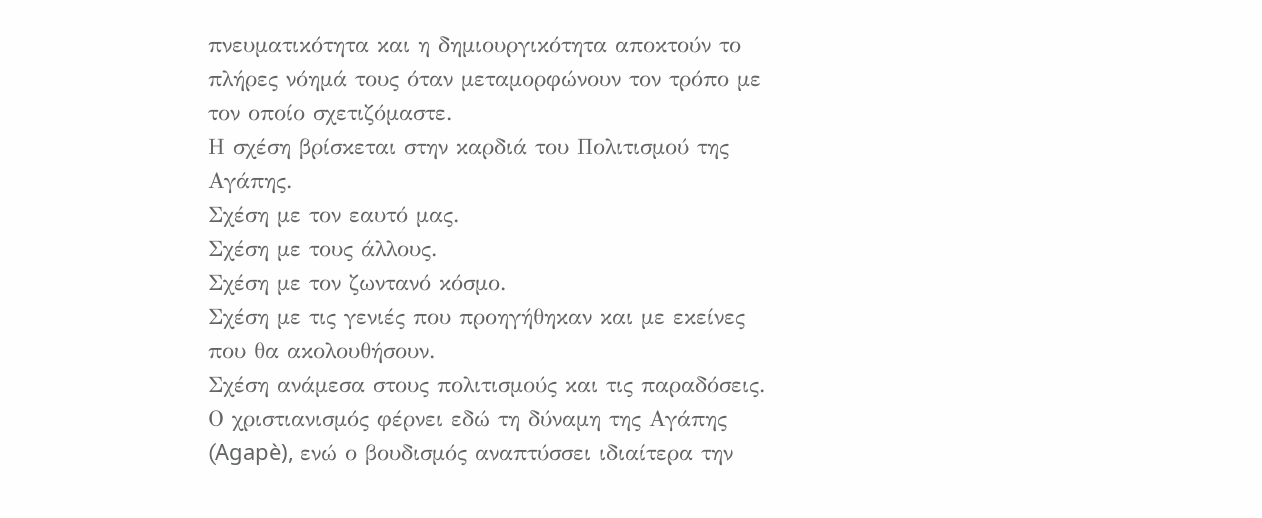πνευματικότητα και η δημιουργικότητα αποκτούν το πλήρες νόημά τους όταν μεταμορφώνουν τον τρόπο με τον οποίο σχετιζόμαστε.
Η σχέση βρίσκεται στην καρδιά του Πολιτισμού της Αγάπης.
Σχέση με τον εαυτό μας.
Σχέση με τους άλλους.
Σχέση με τον ζωντανό κόσμο.
Σχέση με τις γενιές που προηγήθηκαν και με εκείνες που θα ακολουθήσουν.
Σχέση ανάμεσα στους πολιτισμούς και τις παραδόσεις.
Ο χριστιανισμός φέρνει εδώ τη δύναμη της Αγάπης (Agapè), ενώ ο βουδισμός αναπτύσσει ιδιαίτερα την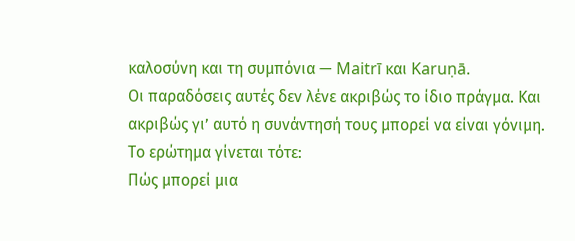καλοσύνη και τη συμπόνια — Maitrī και Karuṇā.
Οι παραδόσεις αυτές δεν λένε ακριβώς το ίδιο πράγμα. Και ακριβώς γι’ αυτό η συνάντησή τους μπορεί να είναι γόνιμη.
Το ερώτημα γίνεται τότε:
Πώς μπορεί μια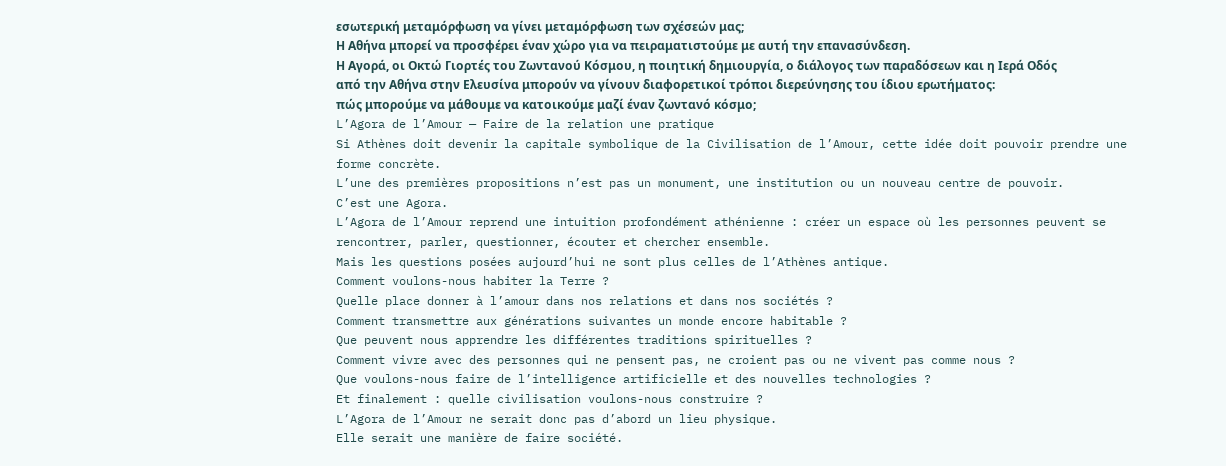εσωτερική μεταμόρφωση να γίνει μεταμόρφωση των σχέσεών μας;
Η Αθήνα μπορεί να προσφέρει έναν χώρο για να πειραματιστούμε με αυτή την επανασύνδεση.
Η Αγορά, οι Οκτώ Γιορτές του Ζωντανού Κόσμου, η ποιητική δημιουργία, ο διάλογος των παραδόσεων και η Ιερά Οδός από την Αθήνα στην Ελευσίνα μπορούν να γίνουν διαφορετικοί τρόποι διερεύνησης του ίδιου ερωτήματος:
πώς μπορούμε να μάθουμε να κατοικούμε μαζί έναν ζωντανό κόσμο;
L’Agora de l’Amour — Faire de la relation une pratique
Si Athènes doit devenir la capitale symbolique de la Civilisation de l’Amour, cette idée doit pouvoir prendre une forme concrète.
L’une des premières propositions n’est pas un monument, une institution ou un nouveau centre de pouvoir.
C’est une Agora.
L’Agora de l’Amour reprend une intuition profondément athénienne : créer un espace où les personnes peuvent se rencontrer, parler, questionner, écouter et chercher ensemble.
Mais les questions posées aujourd’hui ne sont plus celles de l’Athènes antique.
Comment voulons-nous habiter la Terre ?
Quelle place donner à l’amour dans nos relations et dans nos sociétés ?
Comment transmettre aux générations suivantes un monde encore habitable ?
Que peuvent nous apprendre les différentes traditions spirituelles ?
Comment vivre avec des personnes qui ne pensent pas, ne croient pas ou ne vivent pas comme nous ?
Que voulons-nous faire de l’intelligence artificielle et des nouvelles technologies ?
Et finalement : quelle civilisation voulons-nous construire ?
L’Agora de l’Amour ne serait donc pas d’abord un lieu physique.
Elle serait une manière de faire société.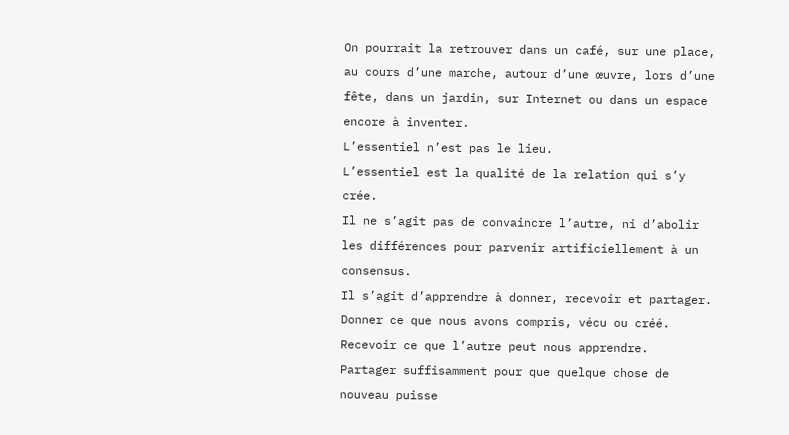On pourrait la retrouver dans un café, sur une place, au cours d’une marche, autour d’une œuvre, lors d’une fête, dans un jardin, sur Internet ou dans un espace encore à inventer.
L’essentiel n’est pas le lieu.
L’essentiel est la qualité de la relation qui s’y crée.
Il ne s’agit pas de convaincre l’autre, ni d’abolir les différences pour parvenir artificiellement à un consensus.
Il s’agit d’apprendre à donner, recevoir et partager.
Donner ce que nous avons compris, vécu ou créé.
Recevoir ce que l’autre peut nous apprendre.
Partager suffisamment pour que quelque chose de nouveau puisse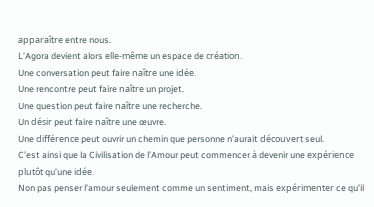apparaître entre nous.
L’Agora devient alors elle-même un espace de création.
Une conversation peut faire naître une idée.
Une rencontre peut faire naître un projet.
Une question peut faire naître une recherche.
Un désir peut faire naître une œuvre.
Une différence peut ouvrir un chemin que personne n’aurait découvert seul.
C’est ainsi que la Civilisation de l’Amour peut commencer à devenir une expérience plutôt qu’une idée.
Non pas penser l’amour seulement comme un sentiment, mais expérimenter ce qu’il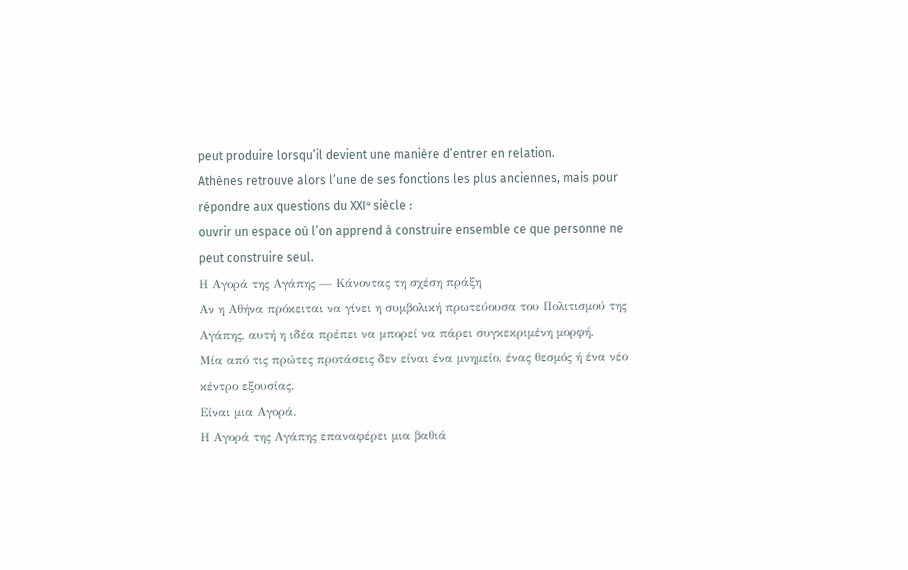peut produire lorsqu’il devient une manière d’entrer en relation.
Athènes retrouve alors l’une de ses fonctions les plus anciennes, mais pour répondre aux questions du XXIᵉ siècle :
ouvrir un espace où l’on apprend à construire ensemble ce que personne ne peut construire seul.
Η Αγορά της Αγάπης — Κάνοντας τη σχέση πράξη
Αν η Αθήνα πρόκειται να γίνει η συμβολική πρωτεύουσα του Πολιτισμού της Αγάπης, αυτή η ιδέα πρέπει να μπορεί να πάρει συγκεκριμένη μορφή.
Μία από τις πρώτες προτάσεις δεν είναι ένα μνημείο, ένας θεσμός ή ένα νέο κέντρο εξουσίας.
Είναι μια Αγορά.
Η Αγορά της Αγάπης επαναφέρει μια βαθιά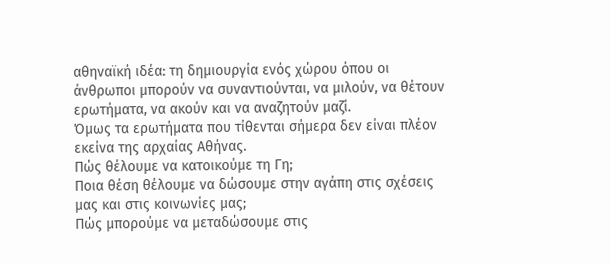αθηναϊκή ιδέα: τη δημιουργία ενός χώρου όπου οι άνθρωποι μπορούν να συναντιούνται, να μιλούν, να θέτουν ερωτήματα, να ακούν και να αναζητούν μαζί.
Όμως τα ερωτήματα που τίθενται σήμερα δεν είναι πλέον εκείνα της αρχαίας Αθήνας.
Πώς θέλουμε να κατοικούμε τη Γη;
Ποια θέση θέλουμε να δώσουμε στην αγάπη στις σχέσεις μας και στις κοινωνίες μας;
Πώς μπορούμε να μεταδώσουμε στις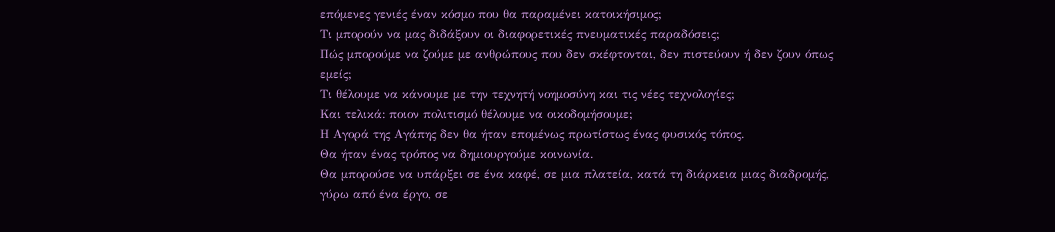επόμενες γενιές έναν κόσμο που θα παραμένει κατοικήσιμος;
Τι μπορούν να μας διδάξουν οι διαφορετικές πνευματικές παραδόσεις;
Πώς μπορούμε να ζούμε με ανθρώπους που δεν σκέφτονται, δεν πιστεύουν ή δεν ζουν όπως εμείς;
Τι θέλουμε να κάνουμε με την τεχνητή νοημοσύνη και τις νέες τεχνολογίες;
Και τελικά: ποιον πολιτισμό θέλουμε να οικοδομήσουμε;
Η Αγορά της Αγάπης δεν θα ήταν επομένως πρωτίστως ένας φυσικός τόπος.
Θα ήταν ένας τρόπος να δημιουργούμε κοινωνία.
Θα μπορούσε να υπάρξει σε ένα καφέ, σε μια πλατεία, κατά τη διάρκεια μιας διαδρομής, γύρω από ένα έργο, σε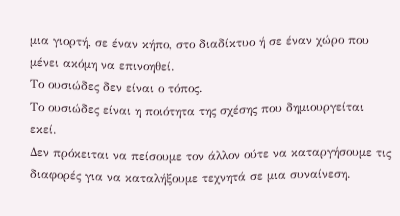μια γιορτή, σε έναν κήπο, στο διαδίκτυο ή σε έναν χώρο που μένει ακόμη να επινοηθεί.
Το ουσιώδες δεν είναι ο τόπος.
Το ουσιώδες είναι η ποιότητα της σχέσης που δημιουργείται εκεί.
Δεν πρόκειται να πείσουμε τον άλλον ούτε να καταργήσουμε τις διαφορές για να καταλήξουμε τεχνητά σε μια συναίνεση.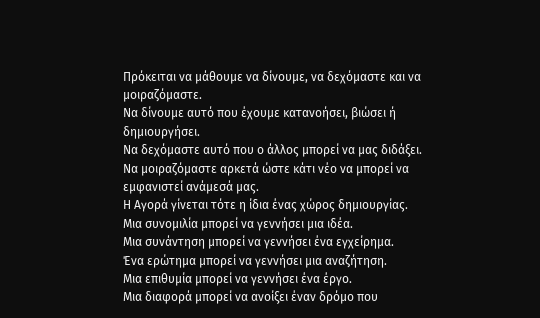Πρόκειται να μάθουμε να δίνουμε, να δεχόμαστε και να μοιραζόμαστε.
Να δίνουμε αυτό που έχουμε κατανοήσει, βιώσει ή δημιουργήσει.
Να δεχόμαστε αυτό που ο άλλος μπορεί να μας διδάξει.
Να μοιραζόμαστε αρκετά ώστε κάτι νέο να μπορεί να εμφανιστεί ανάμεσά μας.
Η Αγορά γίνεται τότε η ίδια ένας χώρος δημιουργίας.
Μια συνομιλία μπορεί να γεννήσει μια ιδέα.
Μια συνάντηση μπορεί να γεννήσει ένα εγχείρημα.
Ένα ερώτημα μπορεί να γεννήσει μια αναζήτηση.
Μια επιθυμία μπορεί να γεννήσει ένα έργο.
Μια διαφορά μπορεί να ανοίξει έναν δρόμο που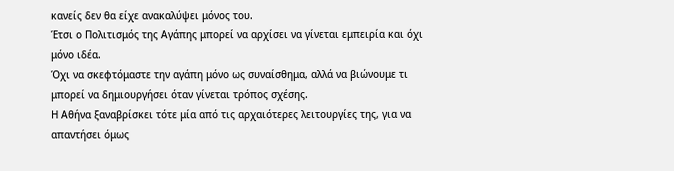κανείς δεν θα είχε ανακαλύψει μόνος του.
Έτσι ο Πολιτισμός της Αγάπης μπορεί να αρχίσει να γίνεται εμπειρία και όχι μόνο ιδέα.
Όχι να σκεφτόμαστε την αγάπη μόνο ως συναίσθημα, αλλά να βιώνουμε τι μπορεί να δημιουργήσει όταν γίνεται τρόπος σχέσης.
Η Αθήνα ξαναβρίσκει τότε μία από τις αρχαιότερες λειτουργίες της, για να απαντήσει όμως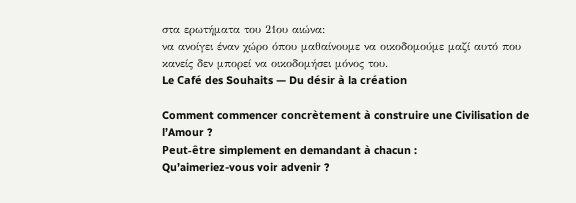στα ερωτήματα του 21ου αιώνα:
να ανοίγει έναν χώρο όπου μαθαίνουμε να οικοδομούμε μαζί αυτό που κανείς δεν μπορεί να οικοδομήσει μόνος του.
Le Café des Souhaits — Du désir à la création

Comment commencer concrètement à construire une Civilisation de l’Amour ?
Peut-être simplement en demandant à chacun :
Qu’aimeriez-vous voir advenir ?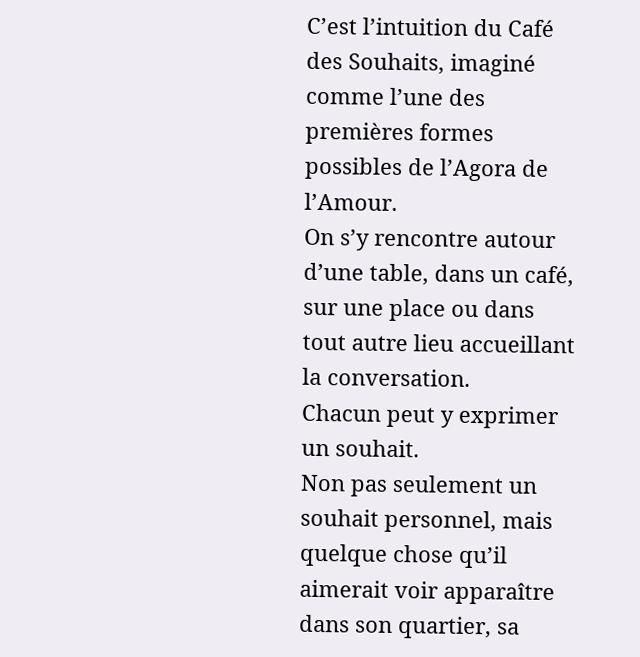C’est l’intuition du Café des Souhaits, imaginé comme l’une des premières formes possibles de l’Agora de l’Amour.
On s’y rencontre autour d’une table, dans un café, sur une place ou dans tout autre lieu accueillant la conversation.
Chacun peut y exprimer un souhait.
Non pas seulement un souhait personnel, mais quelque chose qu’il aimerait voir apparaître dans son quartier, sa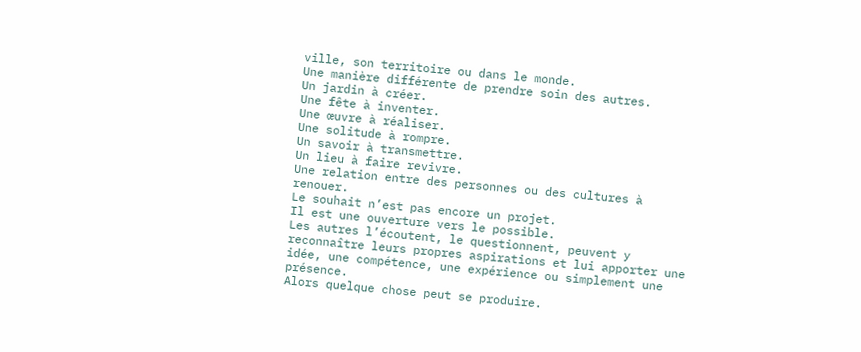ville, son territoire ou dans le monde.
Une manière différente de prendre soin des autres.
Un jardin à créer.
Une fête à inventer.
Une œuvre à réaliser.
Une solitude à rompre.
Un savoir à transmettre.
Un lieu à faire revivre.
Une relation entre des personnes ou des cultures à renouer.
Le souhait n’est pas encore un projet.
Il est une ouverture vers le possible.
Les autres l’écoutent, le questionnent, peuvent y reconnaître leurs propres aspirations et lui apporter une idée, une compétence, une expérience ou simplement une présence.
Alors quelque chose peut se produire.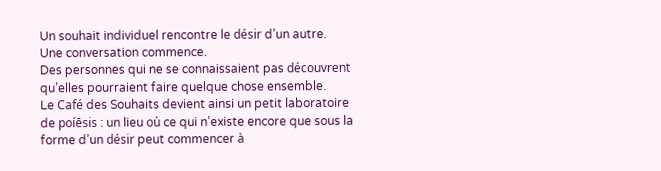Un souhait individuel rencontre le désir d’un autre.
Une conversation commence.
Des personnes qui ne se connaissaient pas découvrent qu’elles pourraient faire quelque chose ensemble.
Le Café des Souhaits devient ainsi un petit laboratoire de poíēsis : un lieu où ce qui n’existe encore que sous la forme d’un désir peut commencer à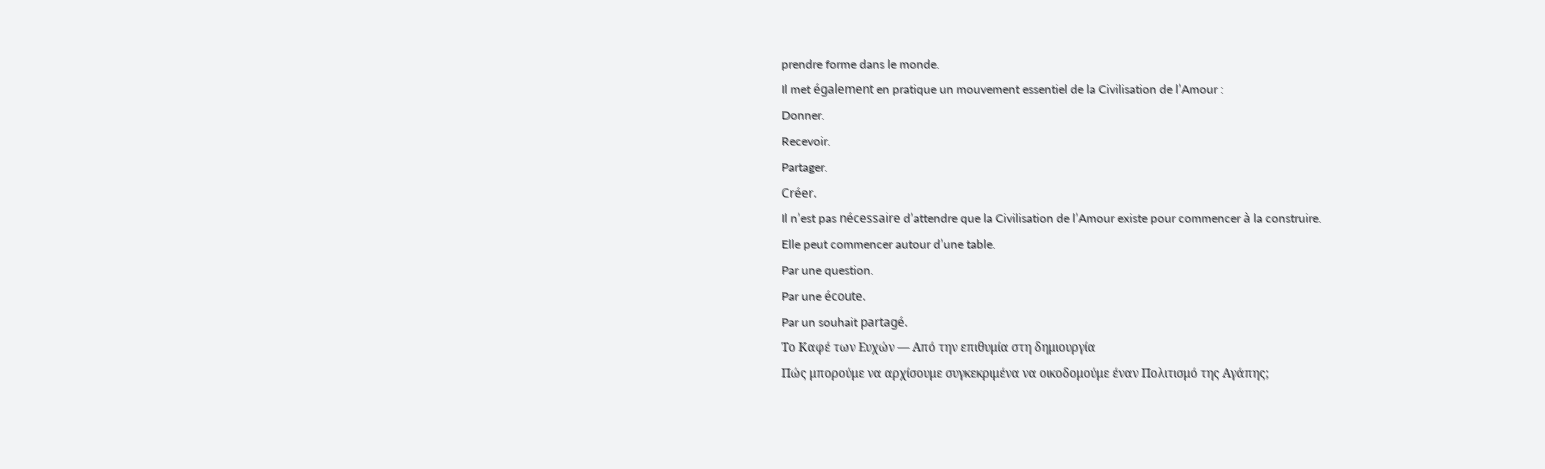prendre forme dans le monde.
Il met également en pratique un mouvement essentiel de la Civilisation de l’Amour :
Donner.
Recevoir.
Partager.
Créer.
Il n’est pas nécessaire d’attendre que la Civilisation de l’Amour existe pour commencer à la construire.
Elle peut commencer autour d’une table.
Par une question.
Par une écoute.
Par un souhait partagé.
Το Καφέ των Ευχών — Από την επιθυμία στη δημιουργία
Πώς μπορούμε να αρχίσουμε συγκεκριμένα να οικοδομούμε έναν Πολιτισμό της Αγάπης;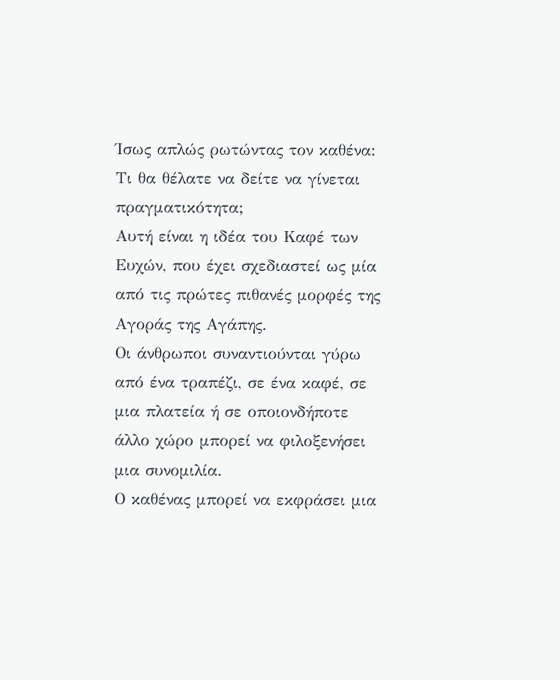Ίσως απλώς ρωτώντας τον καθένα:
Τι θα θέλατε να δείτε να γίνεται πραγματικότητα;
Αυτή είναι η ιδέα του Καφέ των Ευχών, που έχει σχεδιαστεί ως μία από τις πρώτες πιθανές μορφές της Αγοράς της Αγάπης.
Οι άνθρωποι συναντιούνται γύρω από ένα τραπέζι, σε ένα καφέ, σε μια πλατεία ή σε οποιονδήποτε άλλο χώρο μπορεί να φιλοξενήσει μια συνομιλία.
Ο καθένας μπορεί να εκφράσει μια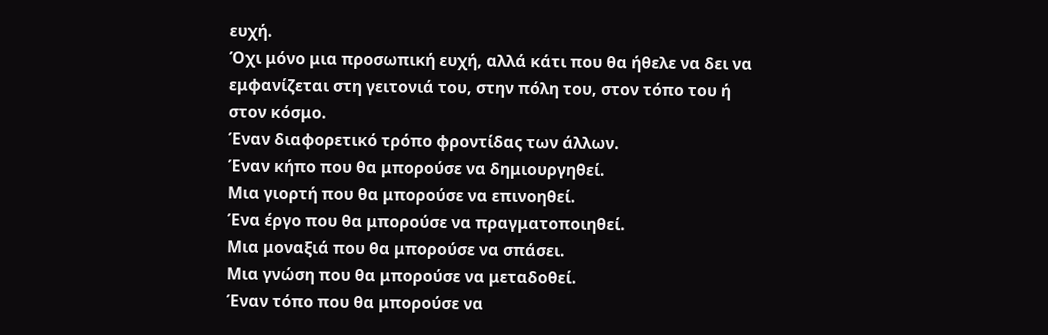ευχή.
Όχι μόνο μια προσωπική ευχή, αλλά κάτι που θα ήθελε να δει να εμφανίζεται στη γειτονιά του, στην πόλη του, στον τόπο του ή στον κόσμο.
Έναν διαφορετικό τρόπο φροντίδας των άλλων.
Έναν κήπο που θα μπορούσε να δημιουργηθεί.
Μια γιορτή που θα μπορούσε να επινοηθεί.
Ένα έργο που θα μπορούσε να πραγματοποιηθεί.
Μια μοναξιά που θα μπορούσε να σπάσει.
Μια γνώση που θα μπορούσε να μεταδοθεί.
Έναν τόπο που θα μπορούσε να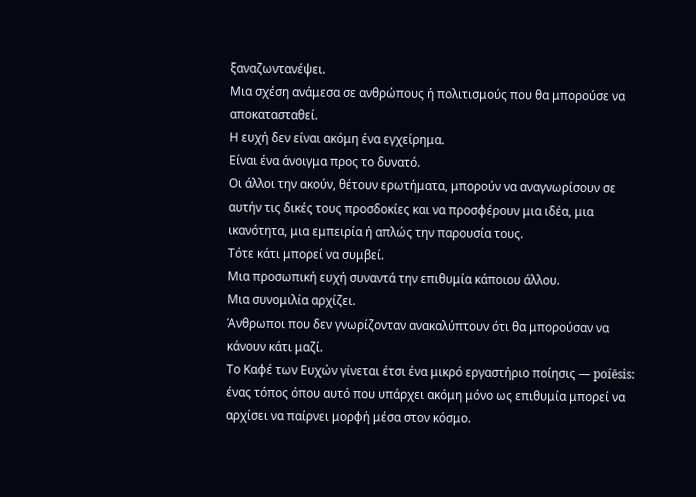ξαναζωντανέψει.
Μια σχέση ανάμεσα σε ανθρώπους ή πολιτισμούς που θα μπορούσε να αποκατασταθεί.
Η ευχή δεν είναι ακόμη ένα εγχείρημα.
Είναι ένα άνοιγμα προς το δυνατό.
Οι άλλοι την ακούν, θέτουν ερωτήματα, μπορούν να αναγνωρίσουν σε αυτήν τις δικές τους προσδοκίες και να προσφέρουν μια ιδέα, μια ικανότητα, μια εμπειρία ή απλώς την παρουσία τους.
Τότε κάτι μπορεί να συμβεί.
Μια προσωπική ευχή συναντά την επιθυμία κάποιου άλλου.
Μια συνομιλία αρχίζει.
Άνθρωποι που δεν γνωρίζονταν ανακαλύπτουν ότι θα μπορούσαν να κάνουν κάτι μαζί.
Το Καφέ των Ευχών γίνεται έτσι ένα μικρό εργαστήριο ποίησις — poíēsis: ένας τόπος όπου αυτό που υπάρχει ακόμη μόνο ως επιθυμία μπορεί να αρχίσει να παίρνει μορφή μέσα στον κόσμο.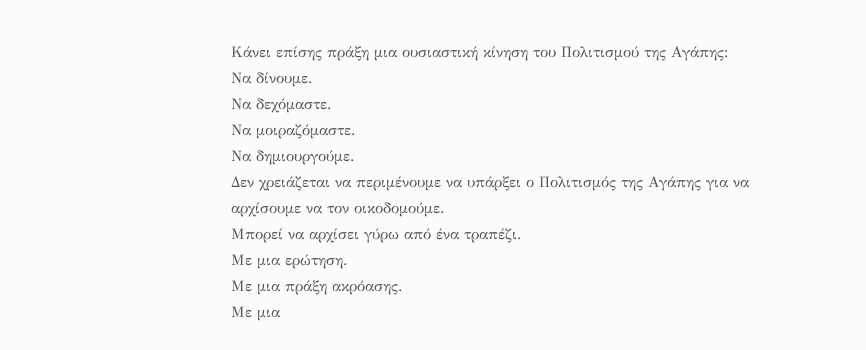Κάνει επίσης πράξη μια ουσιαστική κίνηση του Πολιτισμού της Αγάπης:
Να δίνουμε.
Να δεχόμαστε.
Να μοιραζόμαστε.
Να δημιουργούμε.
Δεν χρειάζεται να περιμένουμε να υπάρξει ο Πολιτισμός της Αγάπης για να αρχίσουμε να τον οικοδομούμε.
Μπορεί να αρχίσει γύρω από ένα τραπέζι.
Με μια ερώτηση.
Με μια πράξη ακρόασης.
Με μια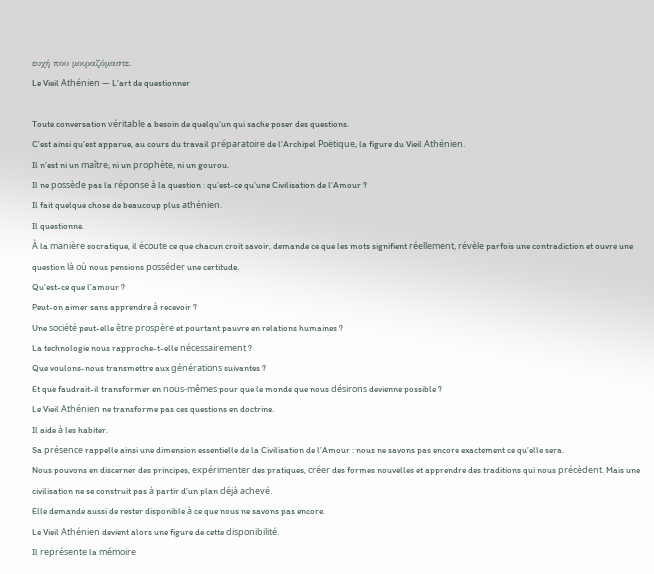ευχή που μοιραζόμαστε.
Le Vieil Athénien — L’art de questionner

Toute conversation véritable a besoin de quelqu’un qui sache poser des questions.
C’est ainsi qu’est apparue, au cours du travail préparatoire de l’Archipel Poëtique, la figure du Vieil Athénien.
Il n’est ni un maître, ni un prophète, ni un gourou.
Il ne possède pas la réponse à la question : qu’est-ce qu’une Civilisation de l’Amour ?
Il fait quelque chose de beaucoup plus athénien.
Il questionne.
À la manière socratique, il écoute ce que chacun croit savoir, demande ce que les mots signifient réellement, révèle parfois une contradiction et ouvre une question là où nous pensions posséder une certitude.
Qu’est-ce que l’amour ?
Peut-on aimer sans apprendre à recevoir ?
Une société peut-elle être prospère et pourtant pauvre en relations humaines ?
La technologie nous rapproche-t-elle nécessairement ?
Que voulons-nous transmettre aux générations suivantes ?
Et que faudrait-il transformer en nous-mêmes pour que le monde que nous désirons devienne possible ?
Le Vieil Athénien ne transforme pas ces questions en doctrine.
Il aide à les habiter.
Sa présence rappelle ainsi une dimension essentielle de la Civilisation de l’Amour : nous ne savons pas encore exactement ce qu’elle sera.
Nous pouvons en discerner des principes, expérimenter des pratiques, créer des formes nouvelles et apprendre des traditions qui nous précèdent. Mais une civilisation ne se construit pas à partir d’un plan déjà achevé.
Elle demande aussi de rester disponible à ce que nous ne savons pas encore.
Le Vieil Athénien devient alors une figure de cette disponibilité.
Il représente la mémoire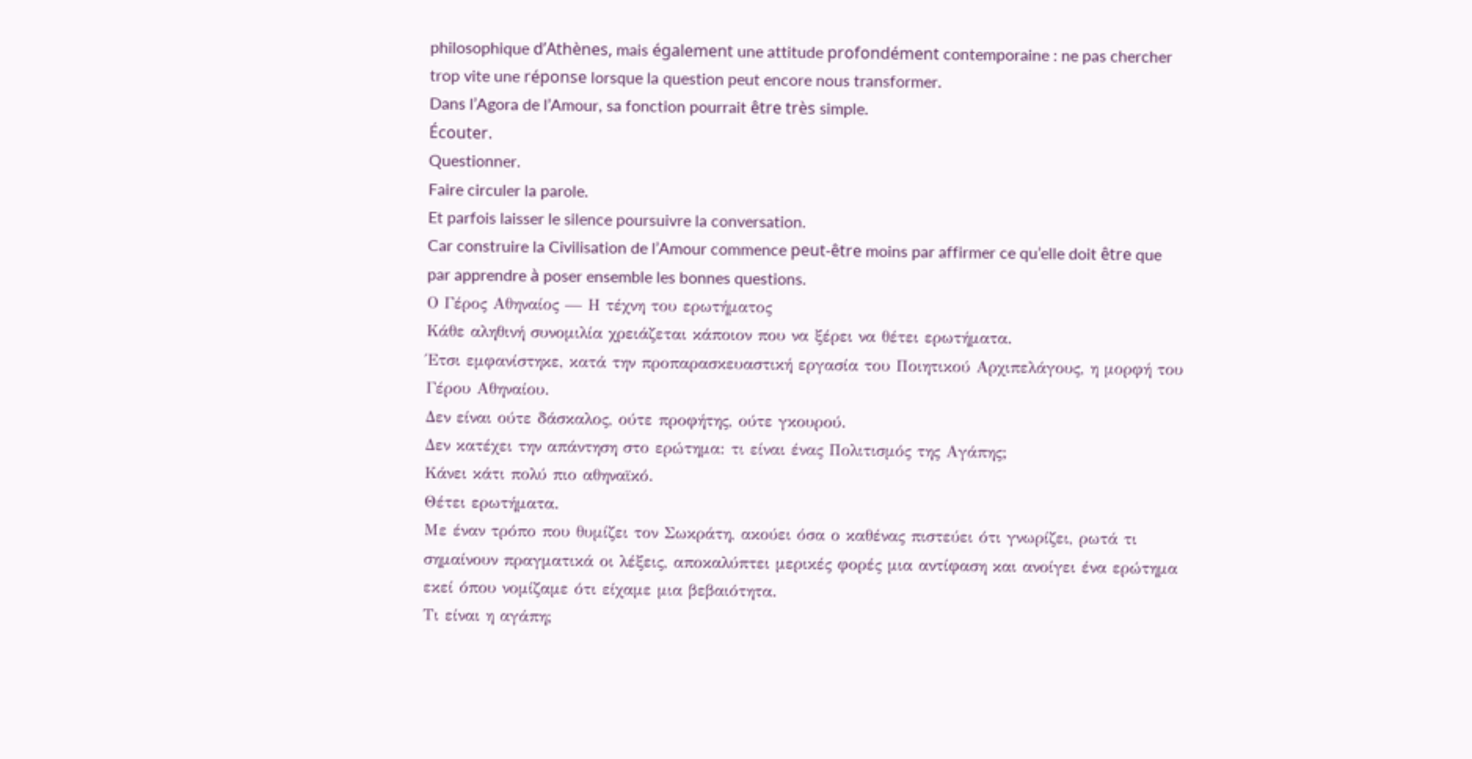philosophique d’Athènes, mais également une attitude profondément contemporaine : ne pas chercher trop vite une réponse lorsque la question peut encore nous transformer.
Dans l’Agora de l’Amour, sa fonction pourrait être très simple.
Écouter.
Questionner.
Faire circuler la parole.
Et parfois laisser le silence poursuivre la conversation.
Car construire la Civilisation de l’Amour commence peut-être moins par affirmer ce qu’elle doit être que par apprendre à poser ensemble les bonnes questions.
Ο Γέρος Αθηναίος — Η τέχνη του ερωτήματος
Κάθε αληθινή συνομιλία χρειάζεται κάποιον που να ξέρει να θέτει ερωτήματα.
Έτσι εμφανίστηκε, κατά την προπαρασκευαστική εργασία του Ποιητικού Αρχιπελάγους, η μορφή του Γέρου Αθηναίου.
Δεν είναι ούτε δάσκαλος, ούτε προφήτης, ούτε γκουρού.
Δεν κατέχει την απάντηση στο ερώτημα: τι είναι ένας Πολιτισμός της Αγάπης;
Κάνει κάτι πολύ πιο αθηναϊκό.
Θέτει ερωτήματα.
Με έναν τρόπο που θυμίζει τον Σωκράτη, ακούει όσα ο καθένας πιστεύει ότι γνωρίζει, ρωτά τι σημαίνουν πραγματικά οι λέξεις, αποκαλύπτει μερικές φορές μια αντίφαση και ανοίγει ένα ερώτημα εκεί όπου νομίζαμε ότι είχαμε μια βεβαιότητα.
Τι είναι η αγάπη;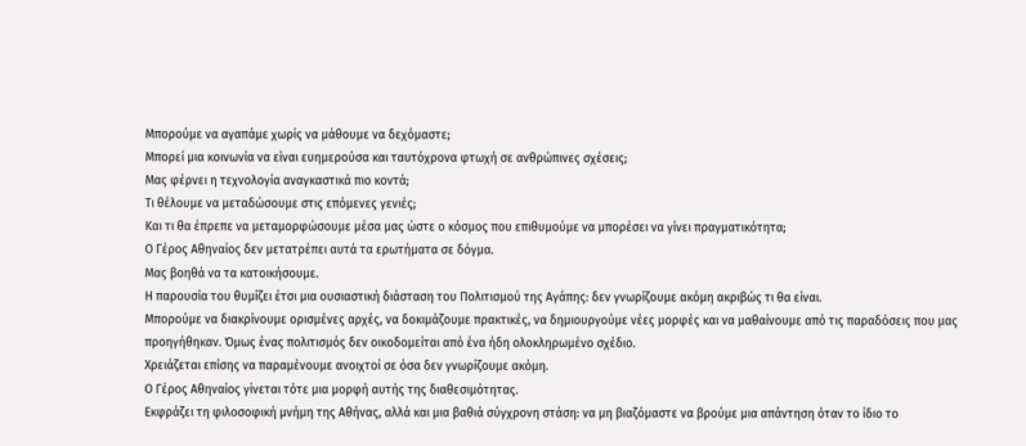Μπορούμε να αγαπάμε χωρίς να μάθουμε να δεχόμαστε;
Μπορεί μια κοινωνία να είναι ευημερούσα και ταυτόχρονα φτωχή σε ανθρώπινες σχέσεις;
Μας φέρνει η τεχνολογία αναγκαστικά πιο κοντά;
Τι θέλουμε να μεταδώσουμε στις επόμενες γενιές;
Και τι θα έπρεπε να μεταμορφώσουμε μέσα μας ώστε ο κόσμος που επιθυμούμε να μπορέσει να γίνει πραγματικότητα;
Ο Γέρος Αθηναίος δεν μετατρέπει αυτά τα ερωτήματα σε δόγμα.
Μας βοηθά να τα κατοικήσουμε.
Η παρουσία του θυμίζει έτσι μια ουσιαστική διάσταση του Πολιτισμού της Αγάπης: δεν γνωρίζουμε ακόμη ακριβώς τι θα είναι.
Μπορούμε να διακρίνουμε ορισμένες αρχές, να δοκιμάζουμε πρακτικές, να δημιουργούμε νέες μορφές και να μαθαίνουμε από τις παραδόσεις που μας προηγήθηκαν. Όμως ένας πολιτισμός δεν οικοδομείται από ένα ήδη ολοκληρωμένο σχέδιο.
Χρειάζεται επίσης να παραμένουμε ανοιχτοί σε όσα δεν γνωρίζουμε ακόμη.
Ο Γέρος Αθηναίος γίνεται τότε μια μορφή αυτής της διαθεσιμότητας.
Εκφράζει τη φιλοσοφική μνήμη της Αθήνας, αλλά και μια βαθιά σύγχρονη στάση: να μη βιαζόμαστε να βρούμε μια απάντηση όταν το ίδιο το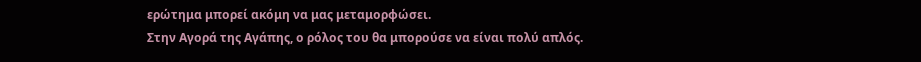ερώτημα μπορεί ακόμη να μας μεταμορφώσει.
Στην Αγορά της Αγάπης, ο ρόλος του θα μπορούσε να είναι πολύ απλός.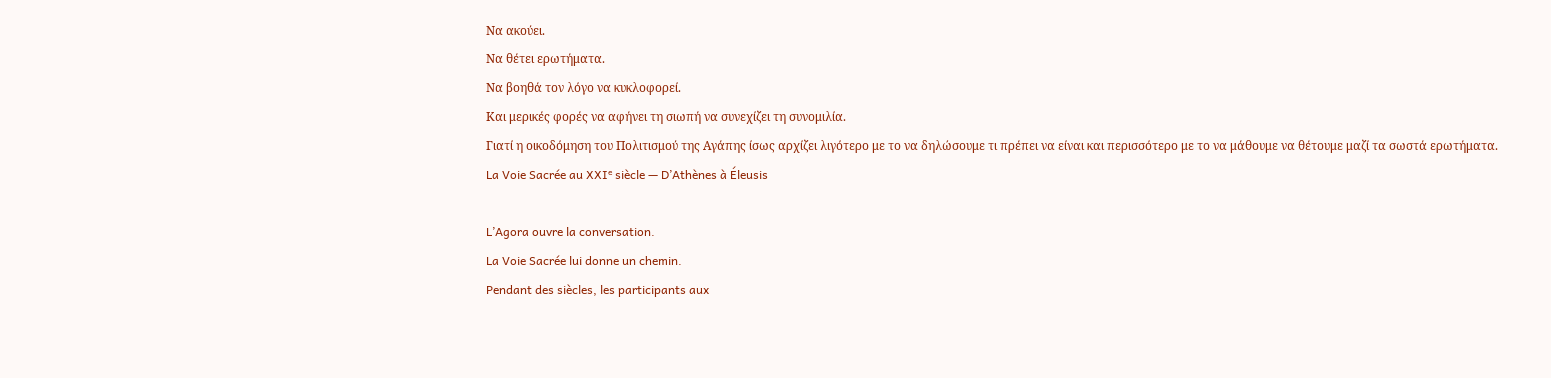Να ακούει.
Να θέτει ερωτήματα.
Να βοηθά τον λόγο να κυκλοφορεί.
Και μερικές φορές να αφήνει τη σιωπή να συνεχίζει τη συνομιλία.
Γιατί η οικοδόμηση του Πολιτισμού της Αγάπης ίσως αρχίζει λιγότερο με το να δηλώσουμε τι πρέπει να είναι και περισσότερο με το να μάθουμε να θέτουμε μαζί τα σωστά ερωτήματα.
La Voie Sacrée au XXIᵉ siècle — D’Athènes à Éleusis

L’Agora ouvre la conversation.
La Voie Sacrée lui donne un chemin.
Pendant des siècles, les participants aux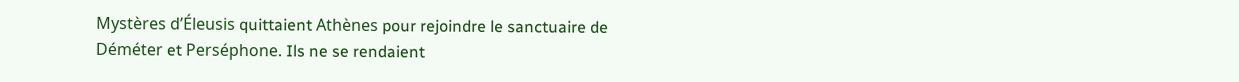Mystères d’Éleusis quittaient Athènes pour rejoindre le sanctuaire de Déméter et Perséphone. Ils ne se rendaient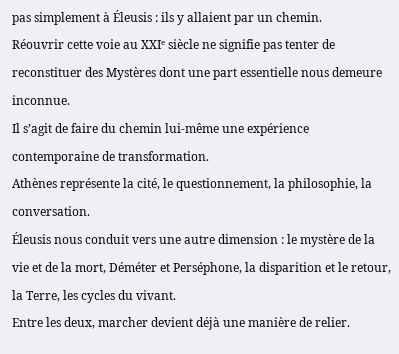pas simplement à Éleusis : ils y allaient par un chemin.
Réouvrir cette voie au XXIᵉ siècle ne signifie pas tenter de reconstituer des Mystères dont une part essentielle nous demeure inconnue.
Il s’agit de faire du chemin lui-même une expérience contemporaine de transformation.
Athènes représente la cité, le questionnement, la philosophie, la conversation.
Éleusis nous conduit vers une autre dimension : le mystère de la vie et de la mort, Déméter et Perséphone, la disparition et le retour, la Terre, les cycles du vivant.
Entre les deux, marcher devient déjà une manière de relier.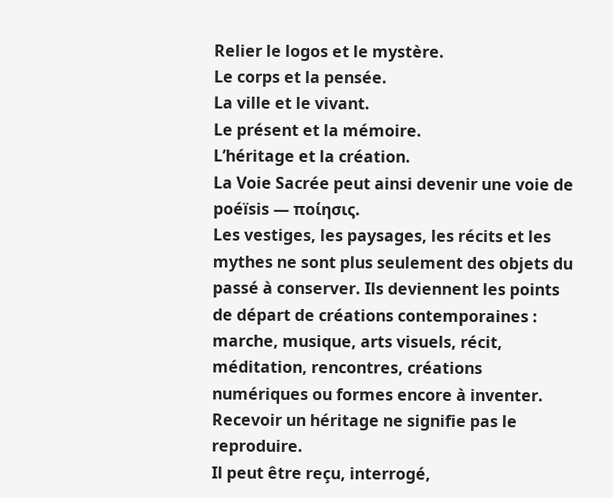Relier le logos et le mystère.
Le corps et la pensée.
La ville et le vivant.
Le présent et la mémoire.
L’héritage et la création.
La Voie Sacrée peut ainsi devenir une voie de poéïsis — ποίησις.
Les vestiges, les paysages, les récits et les mythes ne sont plus seulement des objets du passé à conserver. Ils deviennent les points de départ de créations contemporaines : marche, musique, arts visuels, récit, méditation, rencontres, créations numériques ou formes encore à inventer.
Recevoir un héritage ne signifie pas le reproduire.
Il peut être reçu, interrogé,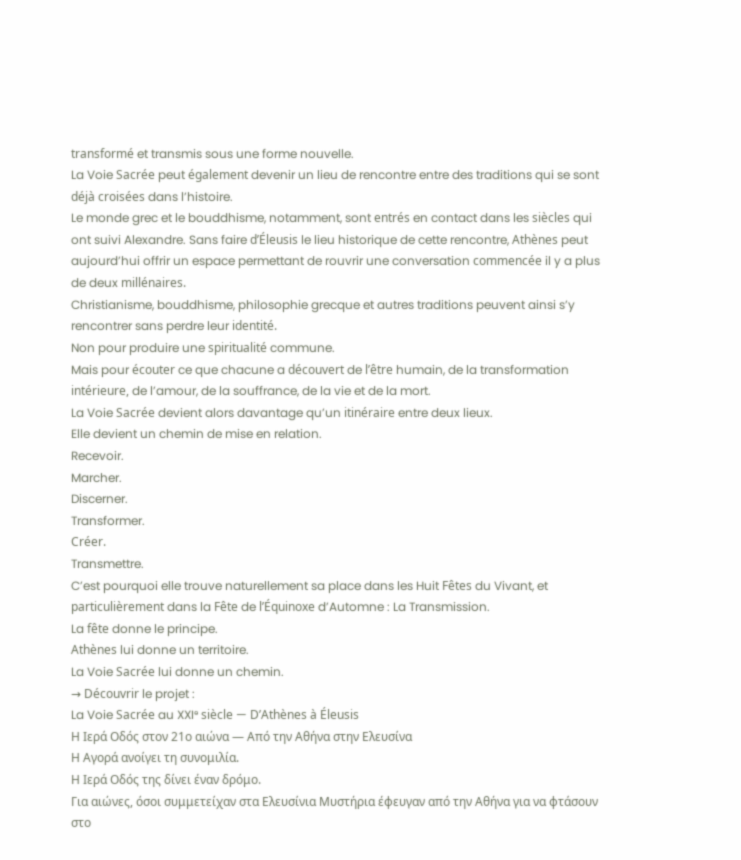transformé et transmis sous une forme nouvelle.
La Voie Sacrée peut également devenir un lieu de rencontre entre des traditions qui se sont déjà croisées dans l’histoire.
Le monde grec et le bouddhisme, notamment, sont entrés en contact dans les siècles qui ont suivi Alexandre. Sans faire d’Éleusis le lieu historique de cette rencontre, Athènes peut aujourd’hui offrir un espace permettant de rouvrir une conversation commencée il y a plus de deux millénaires.
Christianisme, bouddhisme, philosophie grecque et autres traditions peuvent ainsi s’y rencontrer sans perdre leur identité.
Non pour produire une spiritualité commune.
Mais pour écouter ce que chacune a découvert de l’être humain, de la transformation intérieure, de l’amour, de la souffrance, de la vie et de la mort.
La Voie Sacrée devient alors davantage qu’un itinéraire entre deux lieux.
Elle devient un chemin de mise en relation.
Recevoir.
Marcher.
Discerner.
Transformer.
Créer.
Transmettre.
C’est pourquoi elle trouve naturellement sa place dans les Huit Fêtes du Vivant, et particulièrement dans la Fête de l’Équinoxe d’Automne : La Transmission.
La fête donne le principe.
Athènes lui donne un territoire.
La Voie Sacrée lui donne un chemin.
→ Découvrir le projet :
La Voie Sacrée au XXIᵉ siècle — D’Athènes à Éleusis
Η Ιερά Οδός στον 21ο αιώνα — Από την Αθήνα στην Ελευσίνα
Η Αγορά ανοίγει τη συνομιλία.
Η Ιερά Οδός της δίνει έναν δρόμο.
Για αιώνες, όσοι συμμετείχαν στα Ελευσίνια Μυστήρια έφευγαν από την Αθήνα για να φτάσουν στο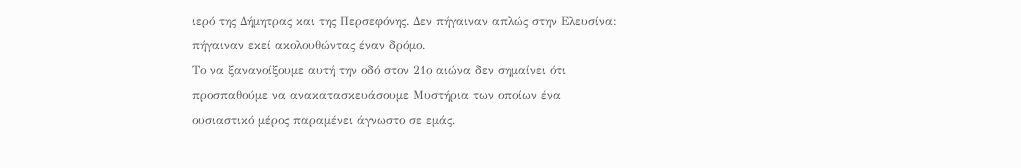ιερό της Δήμητρας και της Περσεφόνης. Δεν πήγαιναν απλώς στην Ελευσίνα: πήγαιναν εκεί ακολουθώντας έναν δρόμο.
Το να ξανανοίξουμε αυτή την οδό στον 21ο αιώνα δεν σημαίνει ότι προσπαθούμε να ανακατασκευάσουμε Μυστήρια των οποίων ένα ουσιαστικό μέρος παραμένει άγνωστο σε εμάς.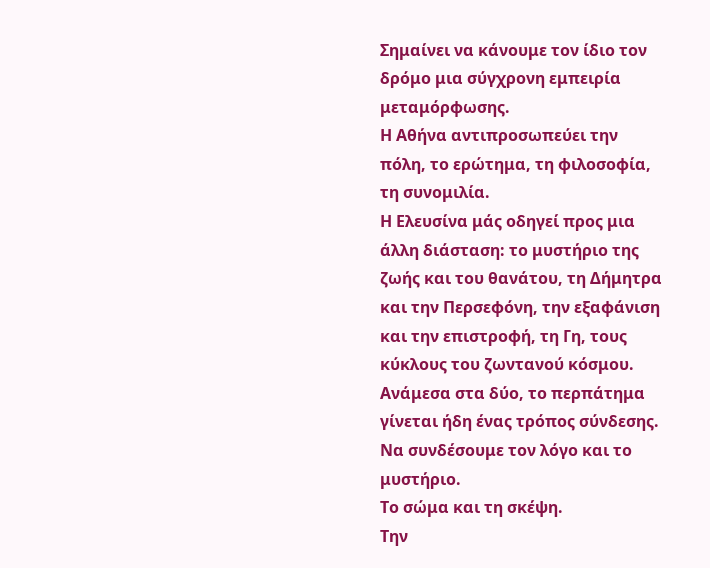Σημαίνει να κάνουμε τον ίδιο τον δρόμο μια σύγχρονη εμπειρία μεταμόρφωσης.
Η Αθήνα αντιπροσωπεύει την πόλη, το ερώτημα, τη φιλοσοφία, τη συνομιλία.
Η Ελευσίνα μάς οδηγεί προς μια άλλη διάσταση: το μυστήριο της ζωής και του θανάτου, τη Δήμητρα και την Περσεφόνη, την εξαφάνιση και την επιστροφή, τη Γη, τους κύκλους του ζωντανού κόσμου.
Ανάμεσα στα δύο, το περπάτημα γίνεται ήδη ένας τρόπος σύνδεσης.
Να συνδέσουμε τον λόγο και το μυστήριο.
Το σώμα και τη σκέψη.
Την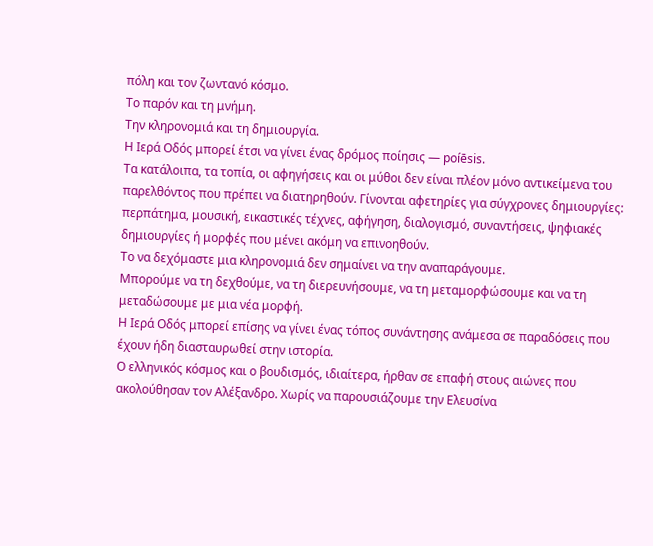πόλη και τον ζωντανό κόσμο.
Το παρόν και τη μνήμη.
Την κληρονομιά και τη δημιουργία.
Η Ιερά Οδός μπορεί έτσι να γίνει ένας δρόμος ποίησις — poíēsis.
Τα κατάλοιπα, τα τοπία, οι αφηγήσεις και οι μύθοι δεν είναι πλέον μόνο αντικείμενα του παρελθόντος που πρέπει να διατηρηθούν. Γίνονται αφετηρίες για σύγχρονες δημιουργίες: περπάτημα, μουσική, εικαστικές τέχνες, αφήγηση, διαλογισμό, συναντήσεις, ψηφιακές δημιουργίες ή μορφές που μένει ακόμη να επινοηθούν.
Το να δεχόμαστε μια κληρονομιά δεν σημαίνει να την αναπαράγουμε.
Μπορούμε να τη δεχθούμε, να τη διερευνήσουμε, να τη μεταμορφώσουμε και να τη μεταδώσουμε με μια νέα μορφή.
Η Ιερά Οδός μπορεί επίσης να γίνει ένας τόπος συνάντησης ανάμεσα σε παραδόσεις που έχουν ήδη διασταυρωθεί στην ιστορία.
Ο ελληνικός κόσμος και ο βουδισμός, ιδιαίτερα, ήρθαν σε επαφή στους αιώνες που ακολούθησαν τον Αλέξανδρο. Χωρίς να παρουσιάζουμε την Ελευσίνα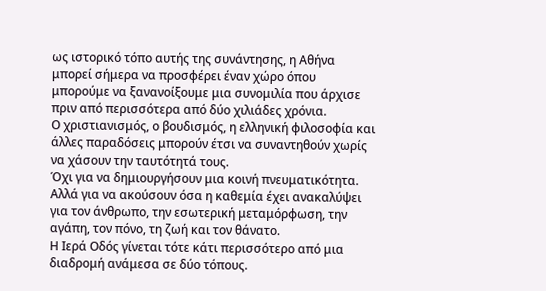ως ιστορικό τόπο αυτής της συνάντησης, η Αθήνα μπορεί σήμερα να προσφέρει έναν χώρο όπου μπορούμε να ξανανοίξουμε μια συνομιλία που άρχισε πριν από περισσότερα από δύο χιλιάδες χρόνια.
Ο χριστιανισμός, ο βουδισμός, η ελληνική φιλοσοφία και άλλες παραδόσεις μπορούν έτσι να συναντηθούν χωρίς να χάσουν την ταυτότητά τους.
Όχι για να δημιουργήσουν μια κοινή πνευματικότητα.
Αλλά για να ακούσουν όσα η καθεμία έχει ανακαλύψει για τον άνθρωπο, την εσωτερική μεταμόρφωση, την αγάπη, τον πόνο, τη ζωή και τον θάνατο.
Η Ιερά Οδός γίνεται τότε κάτι περισσότερο από μια διαδρομή ανάμεσα σε δύο τόπους.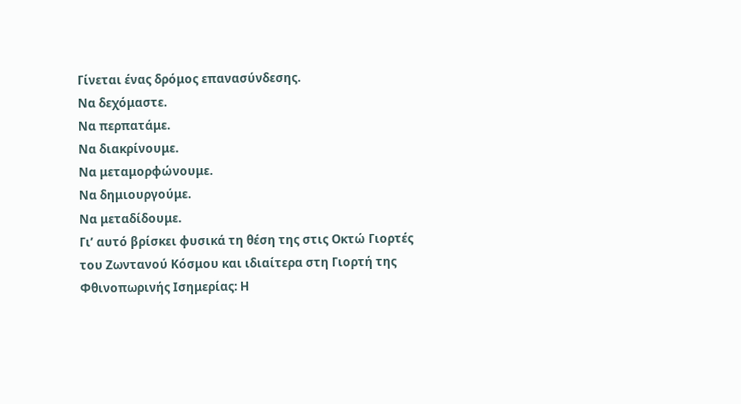Γίνεται ένας δρόμος επανασύνδεσης.
Να δεχόμαστε.
Να περπατάμε.
Να διακρίνουμε.
Να μεταμορφώνουμε.
Να δημιουργούμε.
Να μεταδίδουμε.
Γι’ αυτό βρίσκει φυσικά τη θέση της στις Οκτώ Γιορτές του Ζωντανού Κόσμου και ιδιαίτερα στη Γιορτή της Φθινοπωρινής Ισημερίας: Η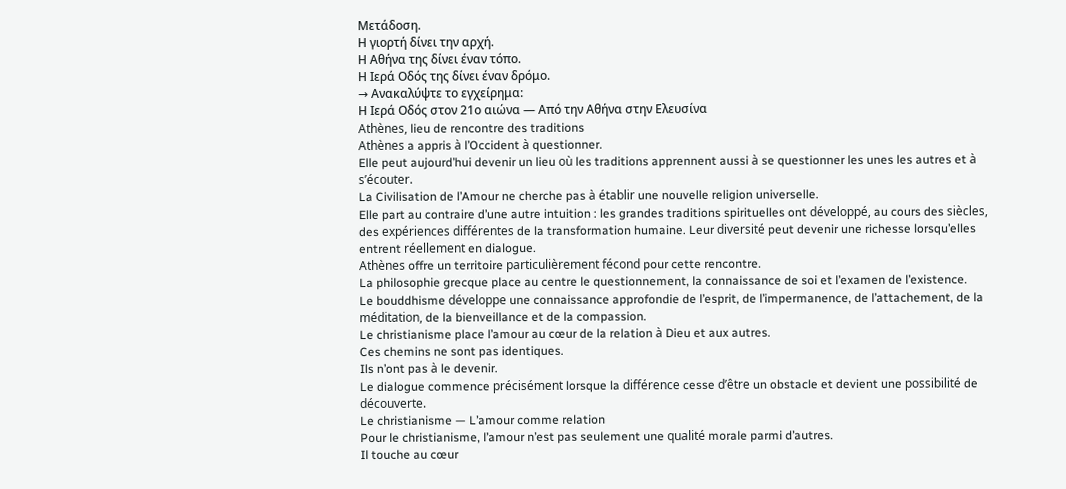Μετάδοση.
Η γιορτή δίνει την αρχή.
Η Αθήνα της δίνει έναν τόπο.
Η Ιερά Οδός της δίνει έναν δρόμο.
→ Ανακαλύψτε το εγχείρημα:
Η Ιερά Οδός στον 21ο αιώνα — Από την Αθήνα στην Ελευσίνα
Athènes, lieu de rencontre des traditions
Athènes a appris à l’Occident à questionner.
Elle peut aujourd’hui devenir un lieu où les traditions apprennent aussi à se questionner les unes les autres et à s’écouter.
La Civilisation de l’Amour ne cherche pas à établir une nouvelle religion universelle.
Elle part au contraire d’une autre intuition : les grandes traditions spirituelles ont développé, au cours des siècles, des expériences différentes de la transformation humaine. Leur diversité peut devenir une richesse lorsqu’elles entrent réellement en dialogue.
Athènes offre un territoire particulièrement fécond pour cette rencontre.
La philosophie grecque place au centre le questionnement, la connaissance de soi et l’examen de l’existence.
Le bouddhisme développe une connaissance approfondie de l’esprit, de l’impermanence, de l’attachement, de la méditation, de la bienveillance et de la compassion.
Le christianisme place l’amour au cœur de la relation à Dieu et aux autres.
Ces chemins ne sont pas identiques.
Ils n’ont pas à le devenir.
Le dialogue commence précisément lorsque la différence cesse d’être un obstacle et devient une possibilité de découverte.
Le christianisme — L’amour comme relation
Pour le christianisme, l’amour n’est pas seulement une qualité morale parmi d’autres.
Il touche au cœur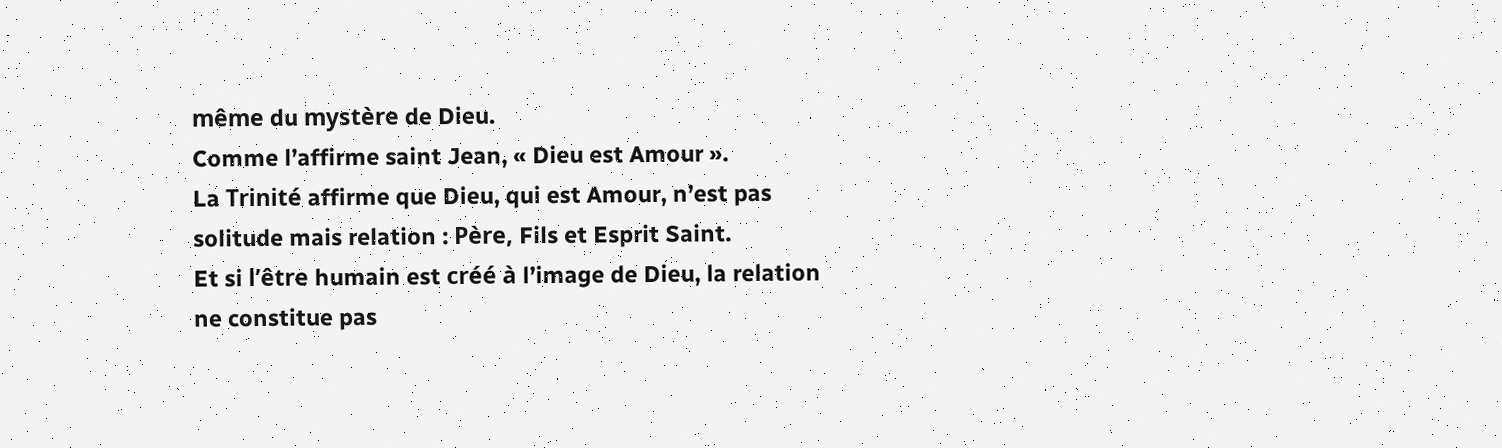même du mystère de Dieu.
Comme l’affirme saint Jean, « Dieu est Amour ».
La Trinité affirme que Dieu, qui est Amour, n’est pas solitude mais relation : Père, Fils et Esprit Saint.
Et si l’être humain est créé à l’image de Dieu, la relation ne constitue pas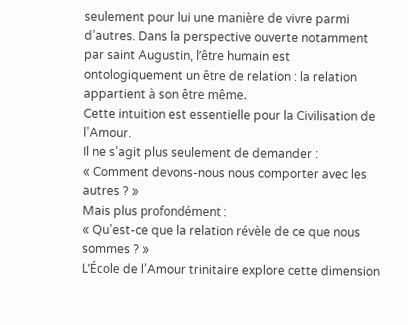seulement pour lui une manière de vivre parmi d’autres. Dans la perspective ouverte notamment par saint Augustin, l’être humain est ontologiquement un être de relation : la relation appartient à son être même.
Cette intuition est essentielle pour la Civilisation de l’Amour.
Il ne s’agit plus seulement de demander :
« Comment devons-nous nous comporter avec les autres ? »
Mais plus profondément :
« Qu’est-ce que la relation révèle de ce que nous sommes ? »
L’École de l’Amour trinitaire explore cette dimension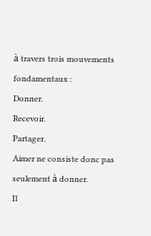à travers trois mouvements fondamentaux :
Donner.
Recevoir.
Partager.
Aimer ne consiste donc pas seulement à donner.
Il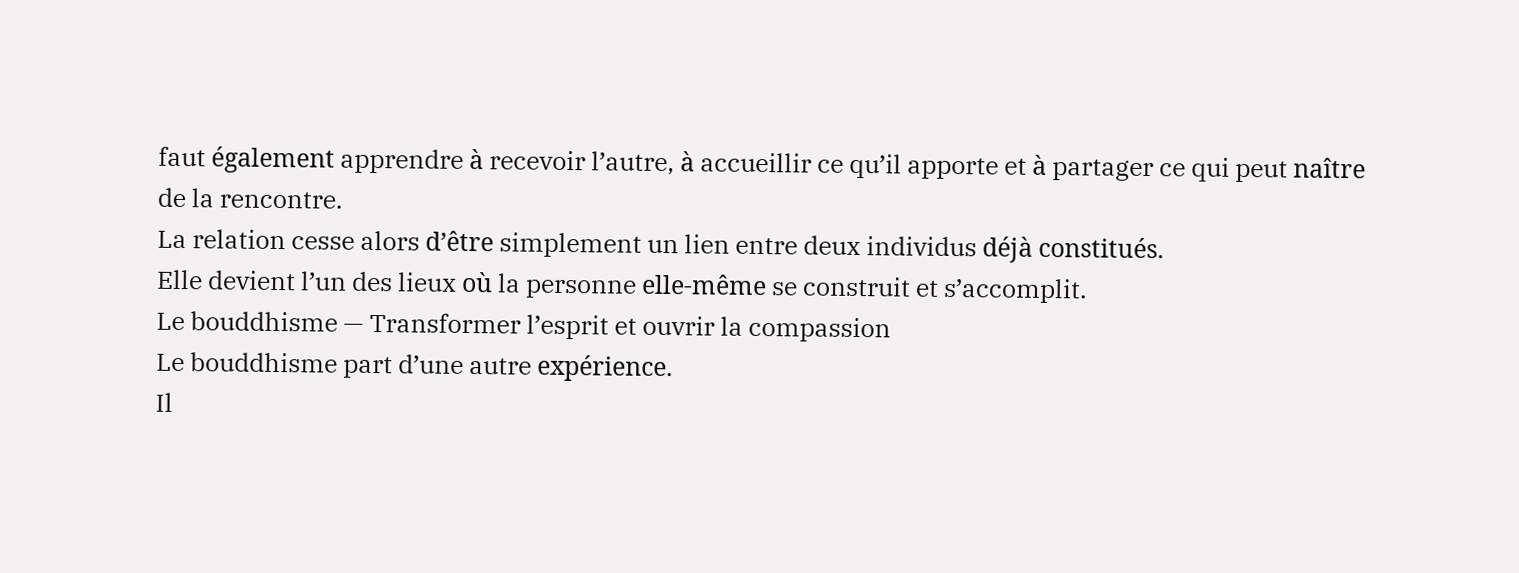faut également apprendre à recevoir l’autre, à accueillir ce qu’il apporte et à partager ce qui peut naître de la rencontre.
La relation cesse alors d’être simplement un lien entre deux individus déjà constitués.
Elle devient l’un des lieux où la personne elle-même se construit et s’accomplit.
Le bouddhisme — Transformer l’esprit et ouvrir la compassion
Le bouddhisme part d’une autre expérience.
Il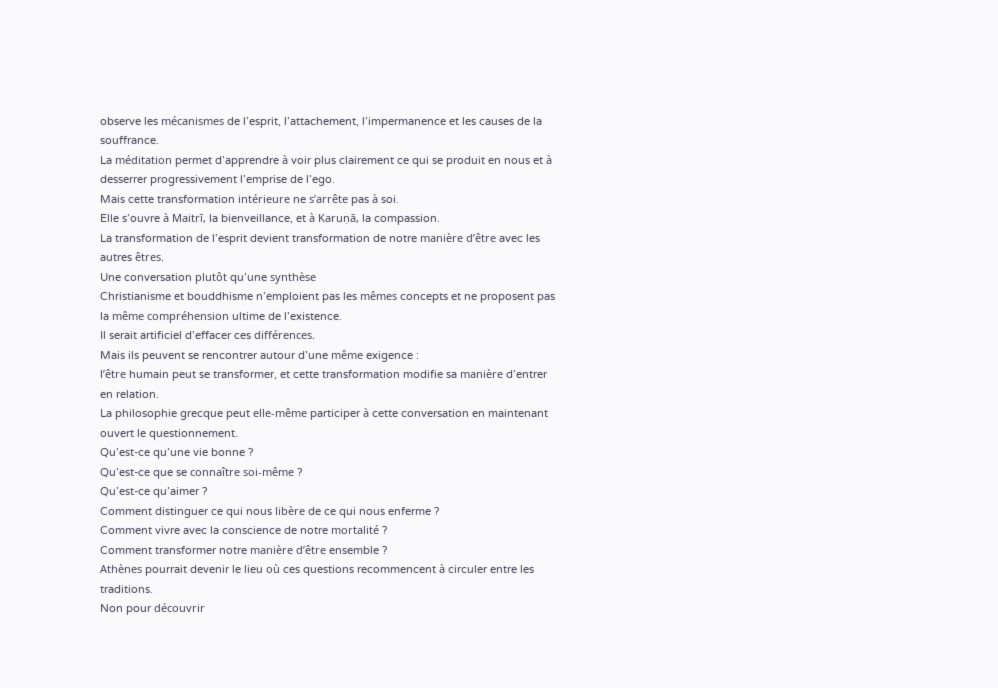observe les mécanismes de l’esprit, l’attachement, l’impermanence et les causes de la souffrance.
La méditation permet d’apprendre à voir plus clairement ce qui se produit en nous et à desserrer progressivement l’emprise de l’ego.
Mais cette transformation intérieure ne s’arrête pas à soi.
Elle s’ouvre à Maitrī, la bienveillance, et à Karuṇā, la compassion.
La transformation de l’esprit devient transformation de notre manière d’être avec les autres êtres.
Une conversation plutôt qu’une synthèse
Christianisme et bouddhisme n’emploient pas les mêmes concepts et ne proposent pas la même compréhension ultime de l’existence.
Il serait artificiel d’effacer ces différences.
Mais ils peuvent se rencontrer autour d’une même exigence :
l’être humain peut se transformer, et cette transformation modifie sa manière d’entrer en relation.
La philosophie grecque peut elle-même participer à cette conversation en maintenant ouvert le questionnement.
Qu’est-ce qu’une vie bonne ?
Qu’est-ce que se connaître soi-même ?
Qu’est-ce qu’aimer ?
Comment distinguer ce qui nous libère de ce qui nous enferme ?
Comment vivre avec la conscience de notre mortalité ?
Comment transformer notre manière d’être ensemble ?
Athènes pourrait devenir le lieu où ces questions recommencent à circuler entre les traditions.
Non pour découvrir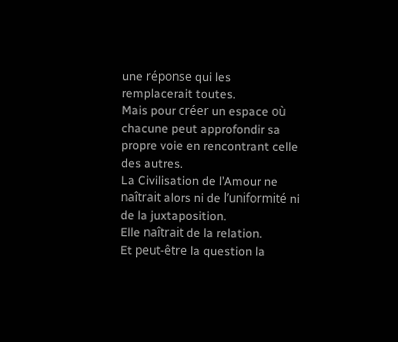une réponse qui les remplacerait toutes.
Mais pour créer un espace où chacune peut approfondir sa propre voie en rencontrant celle des autres.
La Civilisation de l’Amour ne naîtrait alors ni de l’uniformité ni de la juxtaposition.
Elle naîtrait de la relation.
Et peut-être la question la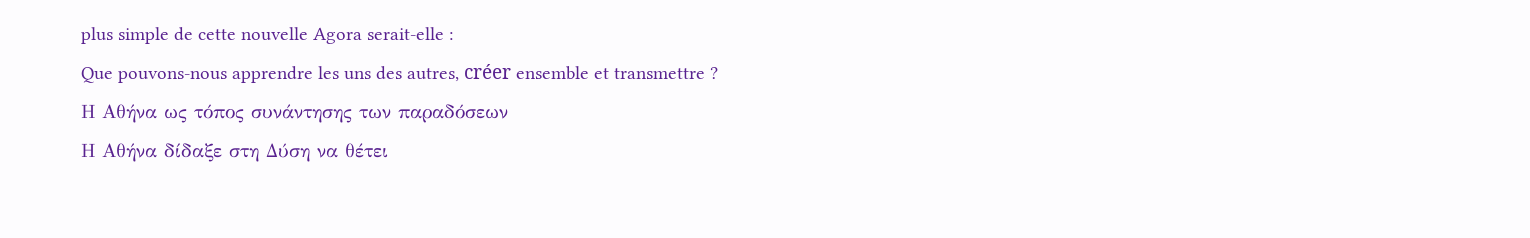plus simple de cette nouvelle Agora serait-elle :
Que pouvons-nous apprendre les uns des autres, créer ensemble et transmettre ?
Η Αθήνα ως τόπος συνάντησης των παραδόσεων
Η Αθήνα δίδαξε στη Δύση να θέτει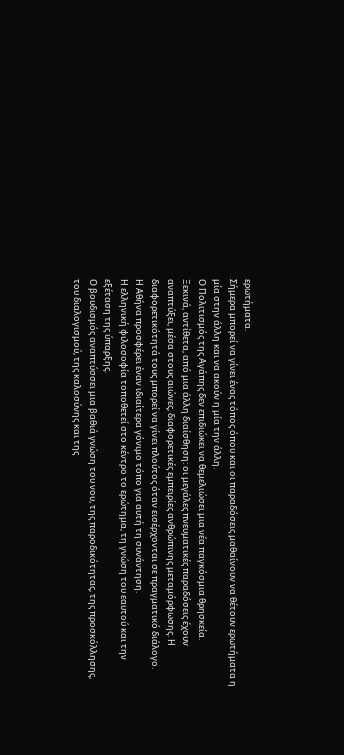ερωτήματα.
Σήμερα μπορεί να γίνει ένας τόπος όπου και οι παραδόσεις μαθαίνουν να θέτουν ερωτήματα η μία στην άλλη και να ακούν η μία την άλλη.
Ο Πολιτισμός της Αγάπης δεν επιδιώκει να θεμελιώσει μια νέα παγκόσμια θρησκεία.
Ξεκινά, αντίθετα, από μια άλλη διαίσθηση: οι μεγάλες πνευματικές παραδόσεις έχουν αναπτύξει, μέσα στους αιώνες, διαφορετικές εμπειρίες ανθρώπινης μεταμόρφωσης. Η διαφορετικότητά τους μπορεί να γίνει πλούτος όταν εισέρχονται σε πραγματικό διάλογο.
Η Αθήνα προσφέρει έναν ιδιαίτερα γόνιμο τόπο για αυτή τη συνάντηση.
Η ελληνική φιλοσοφία τοποθετεί στο κέντρο το ερώτημα, τη γνώση του εαυτού και την εξέταση της ύπαρξης.
Ο βουδισμός αναπτύσσει μια βαθιά γνώση του νου, της παροδικότητας, της προσκόλλησης, του διαλογισμού, της καλοσύνης και της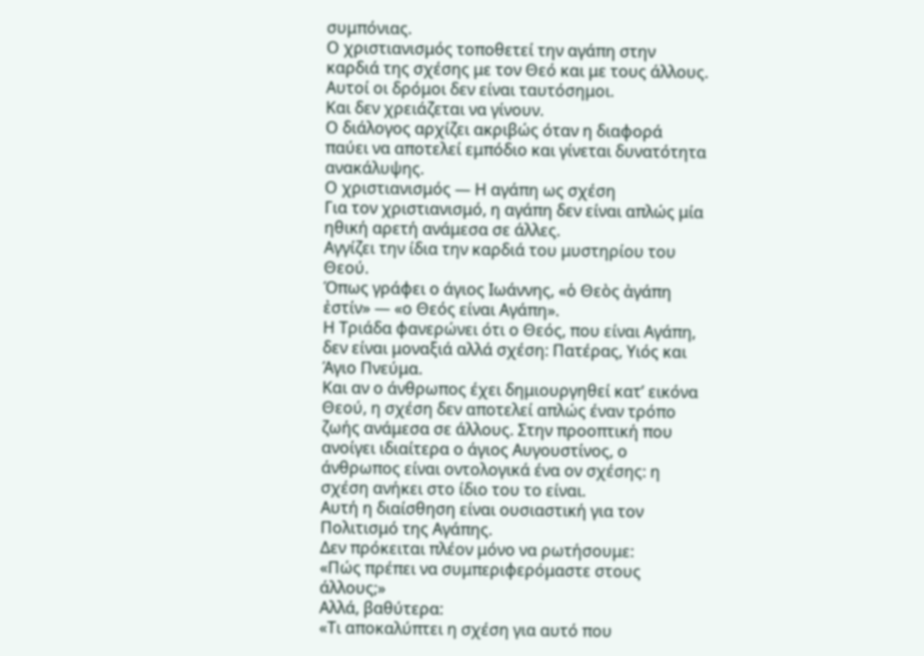συμπόνιας.
Ο χριστιανισμός τοποθετεί την αγάπη στην καρδιά της σχέσης με τον Θεό και με τους άλλους.
Αυτοί οι δρόμοι δεν είναι ταυτόσημοι.
Και δεν χρειάζεται να γίνουν.
Ο διάλογος αρχίζει ακριβώς όταν η διαφορά παύει να αποτελεί εμπόδιο και γίνεται δυνατότητα ανακάλυψης.
Ο χριστιανισμός — Η αγάπη ως σχέση
Για τον χριστιανισμό, η αγάπη δεν είναι απλώς μία ηθική αρετή ανάμεσα σε άλλες.
Αγγίζει την ίδια την καρδιά του μυστηρίου του Θεού.
Όπως γράφει ο άγιος Ιωάννης, «ὁ Θεὸς ἀγάπη ἐστίν» — «ο Θεός είναι Αγάπη».
Η Τριάδα φανερώνει ότι ο Θεός, που είναι Αγάπη, δεν είναι μοναξιά αλλά σχέση: Πατέρας, Υιός και Άγιο Πνεύμα.
Και αν ο άνθρωπος έχει δημιουργηθεί κατ’ εικόνα Θεού, η σχέση δεν αποτελεί απλώς έναν τρόπο ζωής ανάμεσα σε άλλους. Στην προοπτική που ανοίγει ιδιαίτερα ο άγιος Αυγουστίνος, ο άνθρωπος είναι οντολογικά ένα ον σχέσης: η σχέση ανήκει στο ίδιο του το είναι.
Αυτή η διαίσθηση είναι ουσιαστική για τον Πολιτισμό της Αγάπης.
Δεν πρόκειται πλέον μόνο να ρωτήσουμε:
«Πώς πρέπει να συμπεριφερόμαστε στους άλλους;»
Αλλά, βαθύτερα:
«Τι αποκαλύπτει η σχέση για αυτό που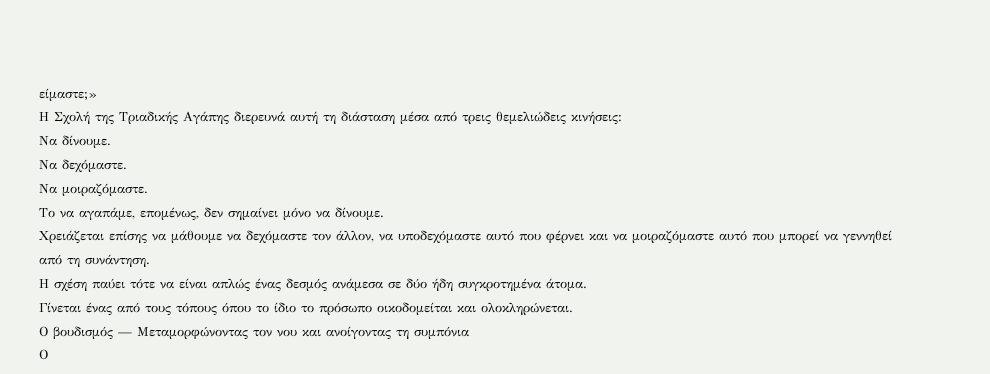είμαστε;»
Η Σχολή της Τριαδικής Αγάπης διερευνά αυτή τη διάσταση μέσα από τρεις θεμελιώδεις κινήσεις:
Να δίνουμε.
Να δεχόμαστε.
Να μοιραζόμαστε.
Το να αγαπάμε, επομένως, δεν σημαίνει μόνο να δίνουμε.
Χρειάζεται επίσης να μάθουμε να δεχόμαστε τον άλλον, να υποδεχόμαστε αυτό που φέρνει και να μοιραζόμαστε αυτό που μπορεί να γεννηθεί από τη συνάντηση.
Η σχέση παύει τότε να είναι απλώς ένας δεσμός ανάμεσα σε δύο ήδη συγκροτημένα άτομα.
Γίνεται ένας από τους τόπους όπου το ίδιο το πρόσωπο οικοδομείται και ολοκληρώνεται.
Ο βουδισμός — Μεταμορφώνοντας τον νου και ανοίγοντας τη συμπόνια
Ο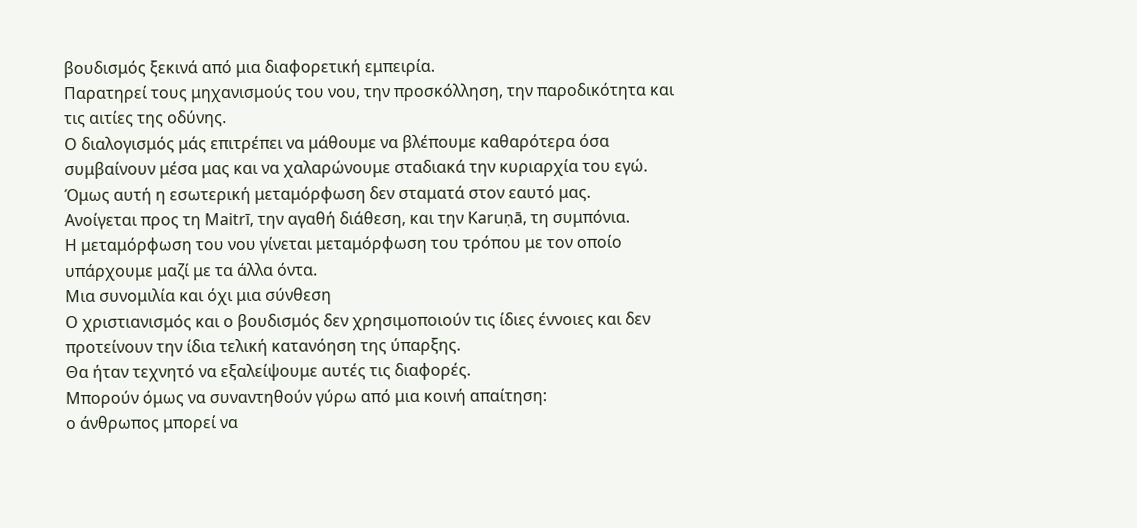βουδισμός ξεκινά από μια διαφορετική εμπειρία.
Παρατηρεί τους μηχανισμούς του νου, την προσκόλληση, την παροδικότητα και τις αιτίες της οδύνης.
Ο διαλογισμός μάς επιτρέπει να μάθουμε να βλέπουμε καθαρότερα όσα συμβαίνουν μέσα μας και να χαλαρώνουμε σταδιακά την κυριαρχία του εγώ.
Όμως αυτή η εσωτερική μεταμόρφωση δεν σταματά στον εαυτό μας.
Ανοίγεται προς τη Maitrī, την αγαθή διάθεση, και την Karuṇā, τη συμπόνια.
Η μεταμόρφωση του νου γίνεται μεταμόρφωση του τρόπου με τον οποίο υπάρχουμε μαζί με τα άλλα όντα.
Μια συνομιλία και όχι μια σύνθεση
Ο χριστιανισμός και ο βουδισμός δεν χρησιμοποιούν τις ίδιες έννοιες και δεν προτείνουν την ίδια τελική κατανόηση της ύπαρξης.
Θα ήταν τεχνητό να εξαλείψουμε αυτές τις διαφορές.
Μπορούν όμως να συναντηθούν γύρω από μια κοινή απαίτηση:
ο άνθρωπος μπορεί να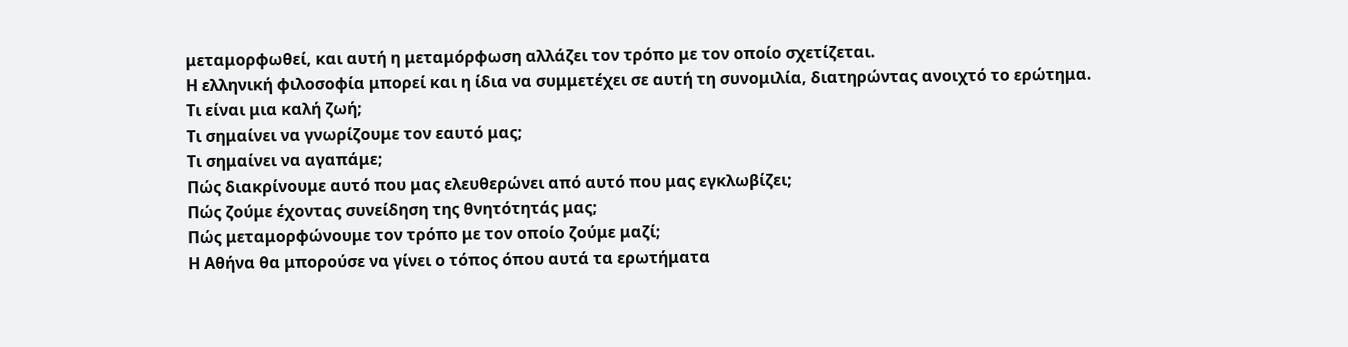μεταμορφωθεί, και αυτή η μεταμόρφωση αλλάζει τον τρόπο με τον οποίο σχετίζεται.
Η ελληνική φιλοσοφία μπορεί και η ίδια να συμμετέχει σε αυτή τη συνομιλία, διατηρώντας ανοιχτό το ερώτημα.
Τι είναι μια καλή ζωή;
Τι σημαίνει να γνωρίζουμε τον εαυτό μας;
Τι σημαίνει να αγαπάμε;
Πώς διακρίνουμε αυτό που μας ελευθερώνει από αυτό που μας εγκλωβίζει;
Πώς ζούμε έχοντας συνείδηση της θνητότητάς μας;
Πώς μεταμορφώνουμε τον τρόπο με τον οποίο ζούμε μαζί;
Η Αθήνα θα μπορούσε να γίνει ο τόπος όπου αυτά τα ερωτήματα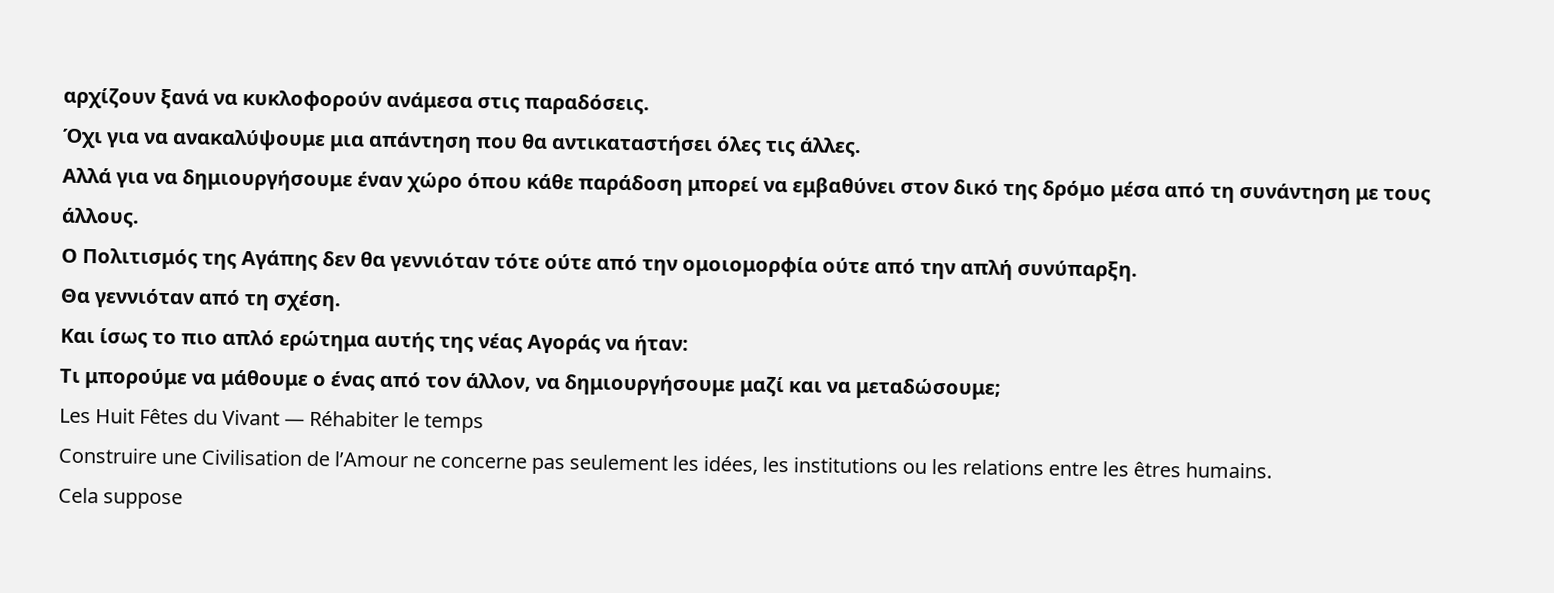αρχίζουν ξανά να κυκλοφορούν ανάμεσα στις παραδόσεις.
Όχι για να ανακαλύψουμε μια απάντηση που θα αντικαταστήσει όλες τις άλλες.
Αλλά για να δημιουργήσουμε έναν χώρο όπου κάθε παράδοση μπορεί να εμβαθύνει στον δικό της δρόμο μέσα από τη συνάντηση με τους άλλους.
Ο Πολιτισμός της Αγάπης δεν θα γεννιόταν τότε ούτε από την ομοιομορφία ούτε από την απλή συνύπαρξη.
Θα γεννιόταν από τη σχέση.
Και ίσως το πιο απλό ερώτημα αυτής της νέας Αγοράς να ήταν:
Τι μπορούμε να μάθουμε ο ένας από τον άλλον, να δημιουργήσουμε μαζί και να μεταδώσουμε;
Les Huit Fêtes du Vivant — Réhabiter le temps
Construire une Civilisation de l’Amour ne concerne pas seulement les idées, les institutions ou les relations entre les êtres humains.
Cela suppose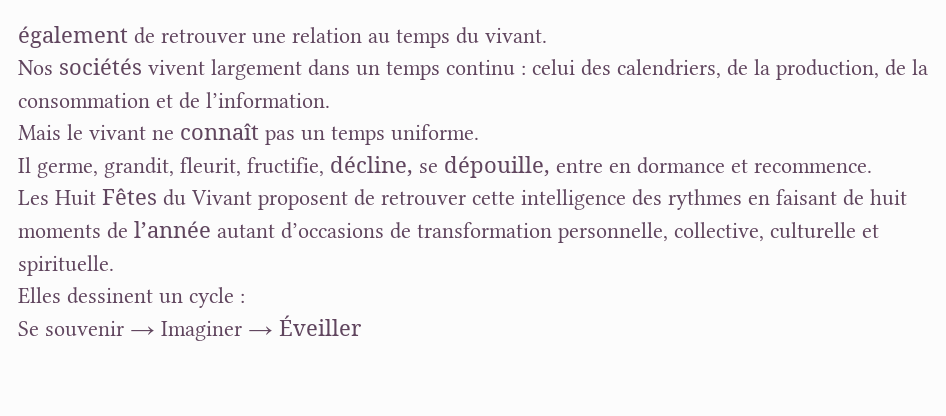également de retrouver une relation au temps du vivant.
Nos sociétés vivent largement dans un temps continu : celui des calendriers, de la production, de la consommation et de l’information.
Mais le vivant ne connaît pas un temps uniforme.
Il germe, grandit, fleurit, fructifie, décline, se dépouille, entre en dormance et recommence.
Les Huit Fêtes du Vivant proposent de retrouver cette intelligence des rythmes en faisant de huit moments de l’année autant d’occasions de transformation personnelle, collective, culturelle et spirituelle.
Elles dessinent un cycle :
Se souvenir → Imaginer → Éveiller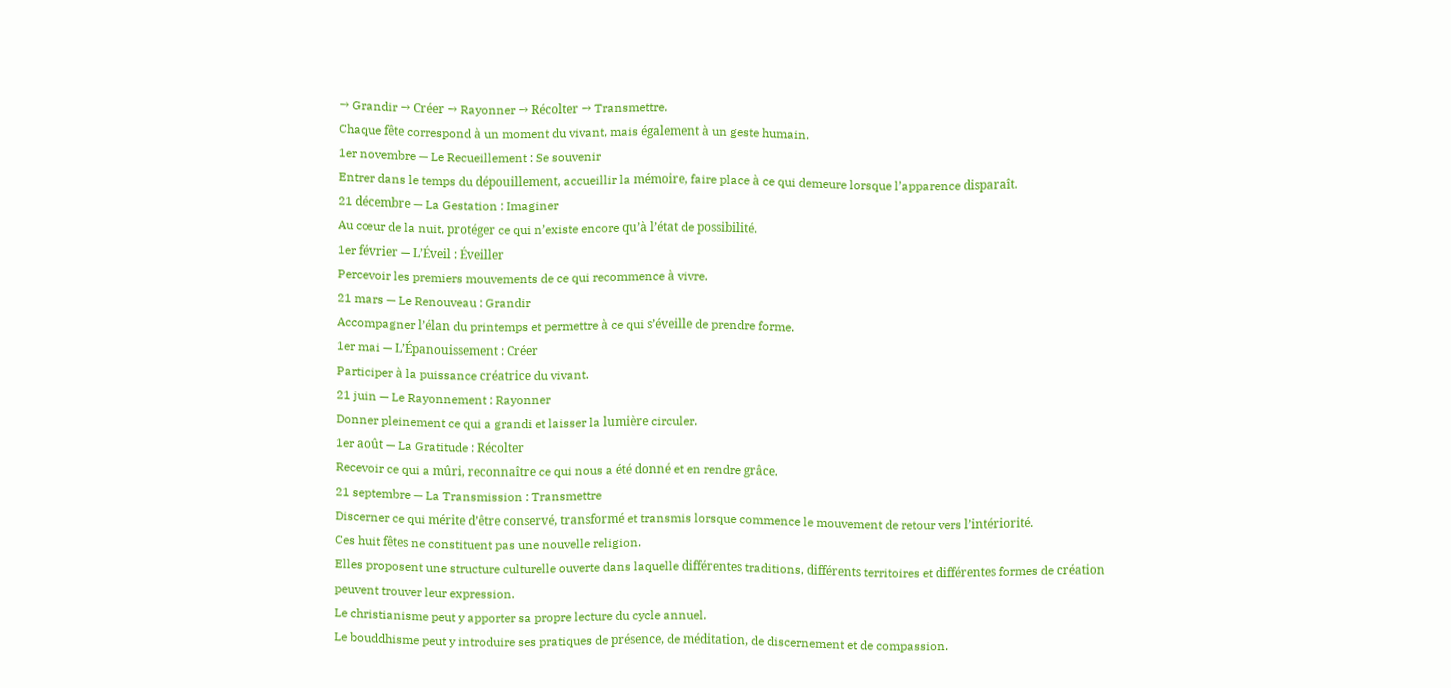→ Grandir → Créer → Rayonner → Récolter → Transmettre.
Chaque fête correspond à un moment du vivant, mais également à un geste humain.
1er novembre — Le Recueillement : Se souvenir
Entrer dans le temps du dépouillement, accueillir la mémoire, faire place à ce qui demeure lorsque l’apparence disparaît.
21 décembre — La Gestation : Imaginer
Au cœur de la nuit, protéger ce qui n’existe encore qu’à l’état de possibilité.
1er février — L’Éveil : Éveiller
Percevoir les premiers mouvements de ce qui recommence à vivre.
21 mars — Le Renouveau : Grandir
Accompagner l’élan du printemps et permettre à ce qui s’éveille de prendre forme.
1er mai — L’Épanouissement : Créer
Participer à la puissance créatrice du vivant.
21 juin — Le Rayonnement : Rayonner
Donner pleinement ce qui a grandi et laisser la lumière circuler.
1er août — La Gratitude : Récolter
Recevoir ce qui a mûri, reconnaître ce qui nous a été donné et en rendre grâce.
21 septembre — La Transmission : Transmettre
Discerner ce qui mérite d’être conservé, transformé et transmis lorsque commence le mouvement de retour vers l’intériorité.
Ces huit fêtes ne constituent pas une nouvelle religion.
Elles proposent une structure culturelle ouverte dans laquelle différentes traditions, différents territoires et différentes formes de création peuvent trouver leur expression.
Le christianisme peut y apporter sa propre lecture du cycle annuel.
Le bouddhisme peut y introduire ses pratiques de présence, de méditation, de discernement et de compassion.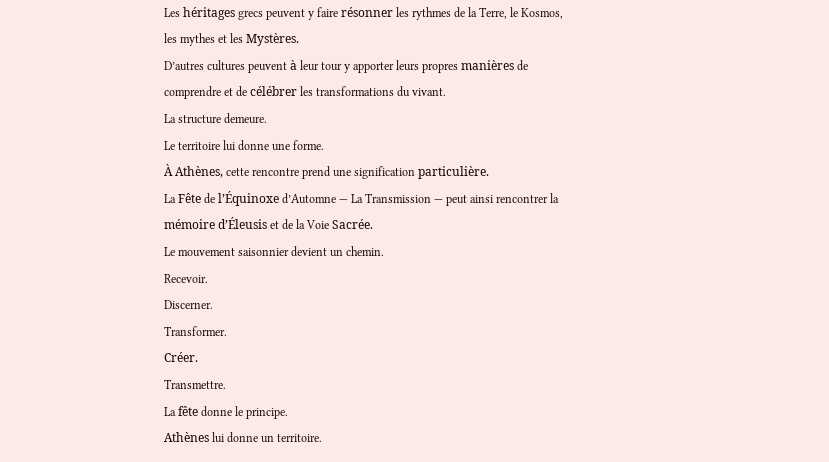Les héritages grecs peuvent y faire résonner les rythmes de la Terre, le Kosmos, les mythes et les Mystères.
D’autres cultures peuvent à leur tour y apporter leurs propres manières de comprendre et de célébrer les transformations du vivant.
La structure demeure.
Le territoire lui donne une forme.
À Athènes, cette rencontre prend une signification particulière.
La Fête de l’Équinoxe d’Automne — La Transmission — peut ainsi rencontrer la mémoire d’Éleusis et de la Voie Sacrée.
Le mouvement saisonnier devient un chemin.
Recevoir.
Discerner.
Transformer.
Créer.
Transmettre.
La fête donne le principe.
Athènes lui donne un territoire.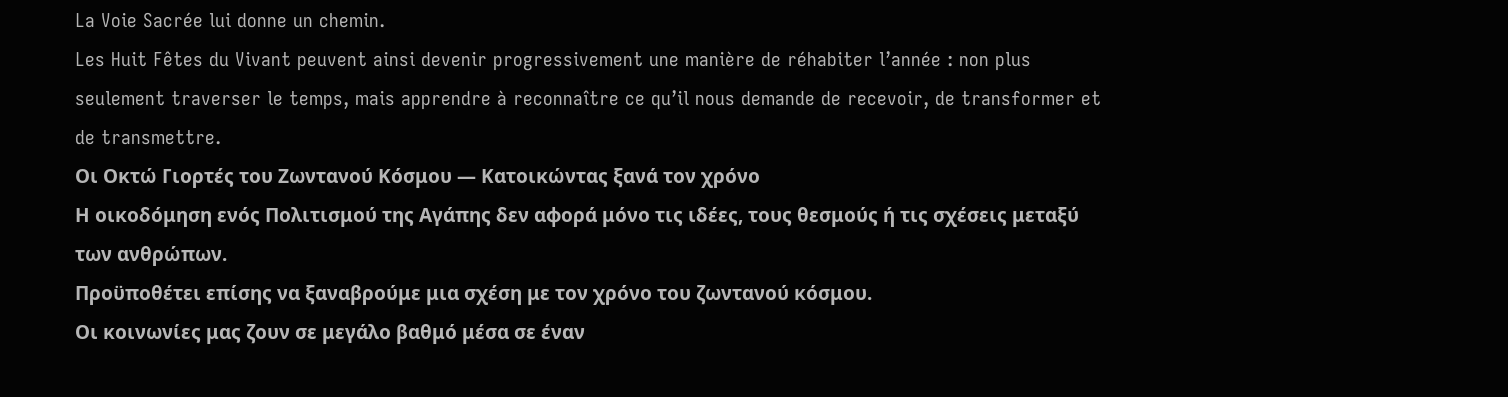La Voie Sacrée lui donne un chemin.
Les Huit Fêtes du Vivant peuvent ainsi devenir progressivement une manière de réhabiter l’année : non plus seulement traverser le temps, mais apprendre à reconnaître ce qu’il nous demande de recevoir, de transformer et de transmettre.
Οι Οκτώ Γιορτές του Ζωντανού Κόσμου — Κατοικώντας ξανά τον χρόνο
Η οικοδόμηση ενός Πολιτισμού της Αγάπης δεν αφορά μόνο τις ιδέες, τους θεσμούς ή τις σχέσεις μεταξύ των ανθρώπων.
Προϋποθέτει επίσης να ξαναβρούμε μια σχέση με τον χρόνο του ζωντανού κόσμου.
Οι κοινωνίες μας ζουν σε μεγάλο βαθμό μέσα σε έναν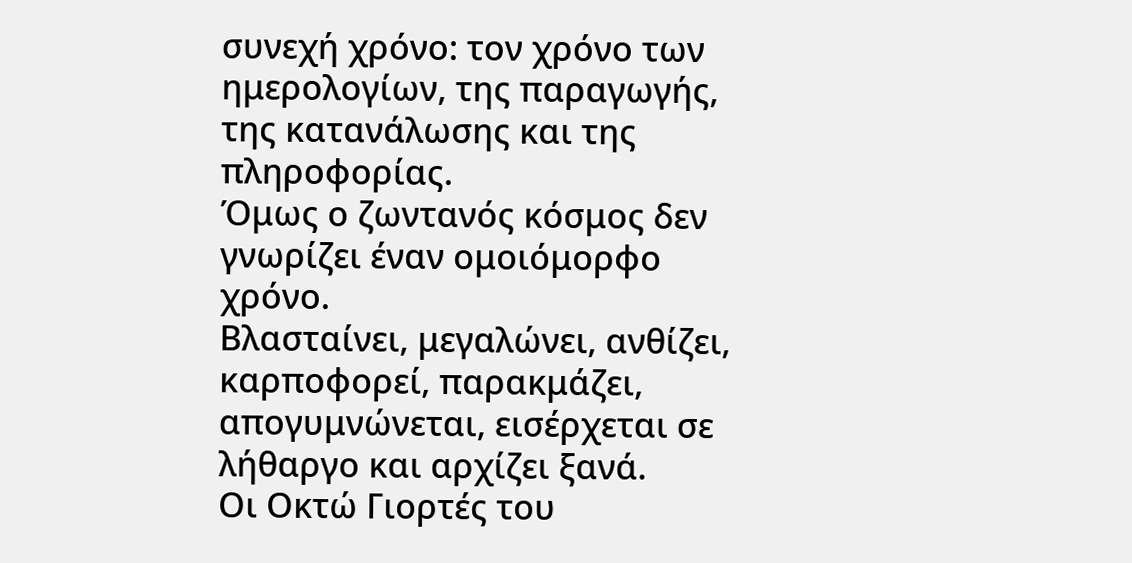συνεχή χρόνο: τον χρόνο των ημερολογίων, της παραγωγής, της κατανάλωσης και της πληροφορίας.
Όμως ο ζωντανός κόσμος δεν γνωρίζει έναν ομοιόμορφο χρόνο.
Βλασταίνει, μεγαλώνει, ανθίζει, καρποφορεί, παρακμάζει, απογυμνώνεται, εισέρχεται σε λήθαργο και αρχίζει ξανά.
Οι Οκτώ Γιορτές του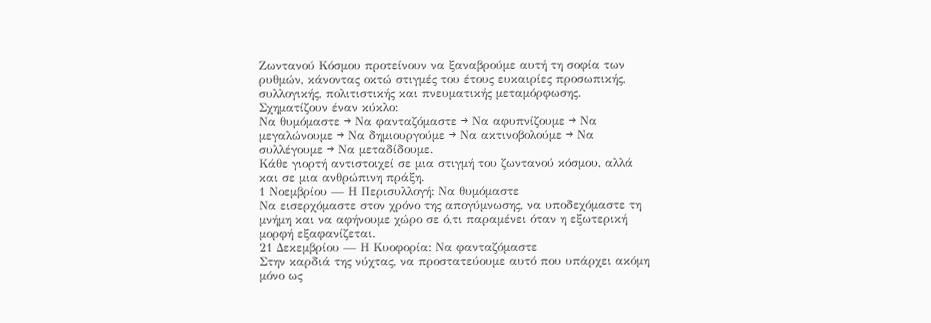Ζωντανού Κόσμου προτείνουν να ξαναβρούμε αυτή τη σοφία των ρυθμών, κάνοντας οκτώ στιγμές του έτους ευκαιρίες προσωπικής, συλλογικής, πολιτιστικής και πνευματικής μεταμόρφωσης.
Σχηματίζουν έναν κύκλο:
Να θυμόμαστε → Να φανταζόμαστε → Να αφυπνίζουμε → Να μεγαλώνουμε → Να δημιουργούμε → Να ακτινοβολούμε → Να συλλέγουμε → Να μεταδίδουμε.
Κάθε γιορτή αντιστοιχεί σε μια στιγμή του ζωντανού κόσμου, αλλά και σε μια ανθρώπινη πράξη.
1 Νοεμβρίου — Η Περισυλλογή: Να θυμόμαστε
Να εισερχόμαστε στον χρόνο της απογύμνωσης, να υποδεχόμαστε τη μνήμη και να αφήνουμε χώρο σε ό,τι παραμένει όταν η εξωτερική μορφή εξαφανίζεται.
21 Δεκεμβρίου — Η Κυοφορία: Να φανταζόμαστε
Στην καρδιά της νύχτας, να προστατεύουμε αυτό που υπάρχει ακόμη μόνο ως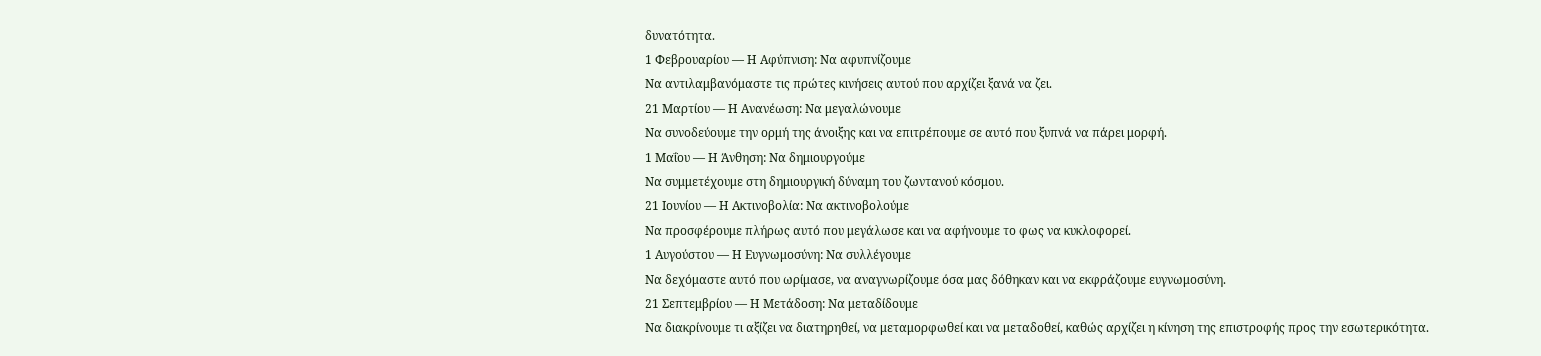δυνατότητα.
1 Φεβρουαρίου — Η Αφύπνιση: Να αφυπνίζουμε
Να αντιλαμβανόμαστε τις πρώτες κινήσεις αυτού που αρχίζει ξανά να ζει.
21 Μαρτίου — Η Ανανέωση: Να μεγαλώνουμε
Να συνοδεύουμε την ορμή της άνοιξης και να επιτρέπουμε σε αυτό που ξυπνά να πάρει μορφή.
1 Μαΐου — Η Άνθηση: Να δημιουργούμε
Να συμμετέχουμε στη δημιουργική δύναμη του ζωντανού κόσμου.
21 Ιουνίου — Η Ακτινοβολία: Να ακτινοβολούμε
Να προσφέρουμε πλήρως αυτό που μεγάλωσε και να αφήνουμε το φως να κυκλοφορεί.
1 Αυγούστου — Η Ευγνωμοσύνη: Να συλλέγουμε
Να δεχόμαστε αυτό που ωρίμασε, να αναγνωρίζουμε όσα μας δόθηκαν και να εκφράζουμε ευγνωμοσύνη.
21 Σεπτεμβρίου — Η Μετάδοση: Να μεταδίδουμε
Να διακρίνουμε τι αξίζει να διατηρηθεί, να μεταμορφωθεί και να μεταδοθεί, καθώς αρχίζει η κίνηση της επιστροφής προς την εσωτερικότητα.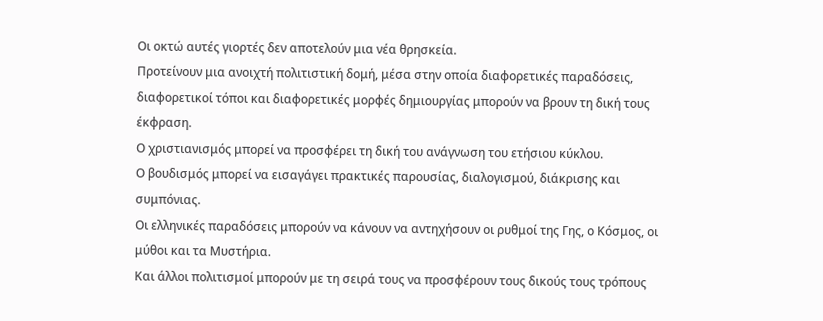Οι οκτώ αυτές γιορτές δεν αποτελούν μια νέα θρησκεία.
Προτείνουν μια ανοιχτή πολιτιστική δομή, μέσα στην οποία διαφορετικές παραδόσεις, διαφορετικοί τόποι και διαφορετικές μορφές δημιουργίας μπορούν να βρουν τη δική τους έκφραση.
Ο χριστιανισμός μπορεί να προσφέρει τη δική του ανάγνωση του ετήσιου κύκλου.
Ο βουδισμός μπορεί να εισαγάγει πρακτικές παρουσίας, διαλογισμού, διάκρισης και συμπόνιας.
Οι ελληνικές παραδόσεις μπορούν να κάνουν να αντηχήσουν οι ρυθμοί της Γης, ο Κόσμος, οι μύθοι και τα Μυστήρια.
Και άλλοι πολιτισμοί μπορούν με τη σειρά τους να προσφέρουν τους δικούς τους τρόπους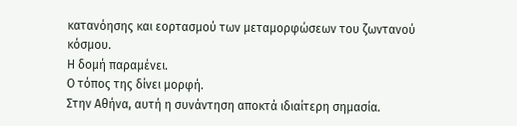κατανόησης και εορτασμού των μεταμορφώσεων του ζωντανού κόσμου.
Η δομή παραμένει.
Ο τόπος της δίνει μορφή.
Στην Αθήνα, αυτή η συνάντηση αποκτά ιδιαίτερη σημασία.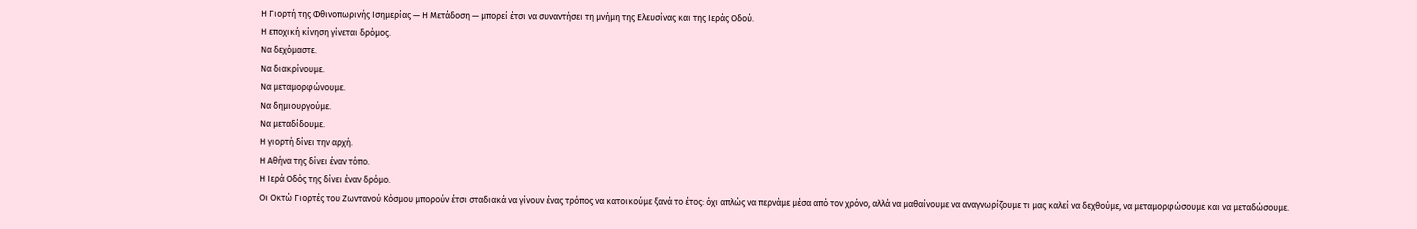Η Γιορτή της Φθινοπωρινής Ισημερίας — Η Μετάδοση — μπορεί έτσι να συναντήσει τη μνήμη της Ελευσίνας και της Ιεράς Οδού.
Η εποχική κίνηση γίνεται δρόμος.
Να δεχόμαστε.
Να διακρίνουμε.
Να μεταμορφώνουμε.
Να δημιουργούμε.
Να μεταδίδουμε.
Η γιορτή δίνει την αρχή.
Η Αθήνα της δίνει έναν τόπο.
Η Ιερά Οδός της δίνει έναν δρόμο.
Οι Οκτώ Γιορτές του Ζωντανού Κόσμου μπορούν έτσι σταδιακά να γίνουν ένας τρόπος να κατοικούμε ξανά το έτος: όχι απλώς να περνάμε μέσα από τον χρόνο, αλλά να μαθαίνουμε να αναγνωρίζουμε τι μας καλεί να δεχθούμε, να μεταμορφώσουμε και να μεταδώσουμε.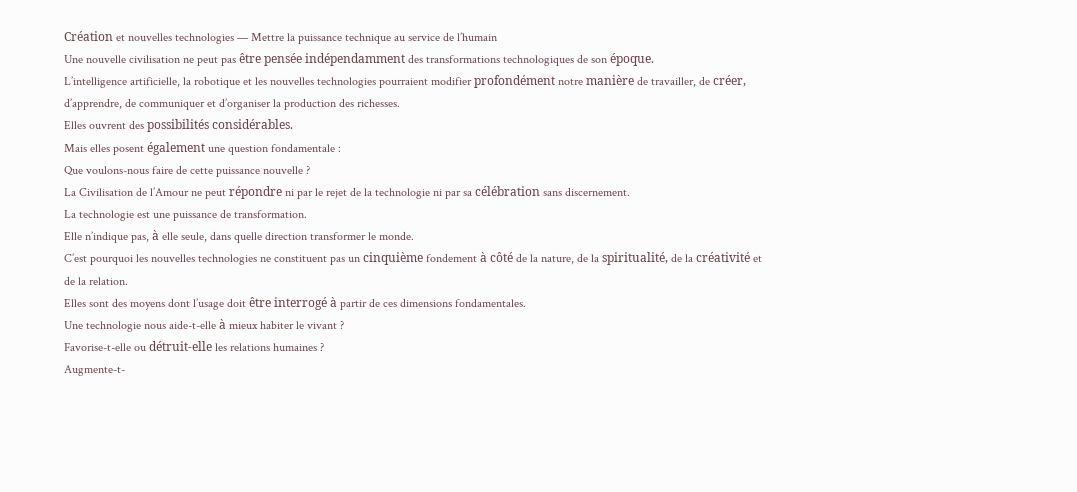Création et nouvelles technologies — Mettre la puissance technique au service de l’humain
Une nouvelle civilisation ne peut pas être pensée indépendamment des transformations technologiques de son époque.
L’intelligence artificielle, la robotique et les nouvelles technologies pourraient modifier profondément notre manière de travailler, de créer, d’apprendre, de communiquer et d’organiser la production des richesses.
Elles ouvrent des possibilités considérables.
Mais elles posent également une question fondamentale :
Que voulons-nous faire de cette puissance nouvelle ?
La Civilisation de l’Amour ne peut répondre ni par le rejet de la technologie ni par sa célébration sans discernement.
La technologie est une puissance de transformation.
Elle n’indique pas, à elle seule, dans quelle direction transformer le monde.
C’est pourquoi les nouvelles technologies ne constituent pas un cinquième fondement à côté de la nature, de la spiritualité, de la créativité et de la relation.
Elles sont des moyens dont l’usage doit être interrogé à partir de ces dimensions fondamentales.
Une technologie nous aide-t-elle à mieux habiter le vivant ?
Favorise-t-elle ou détruit-elle les relations humaines ?
Augmente-t-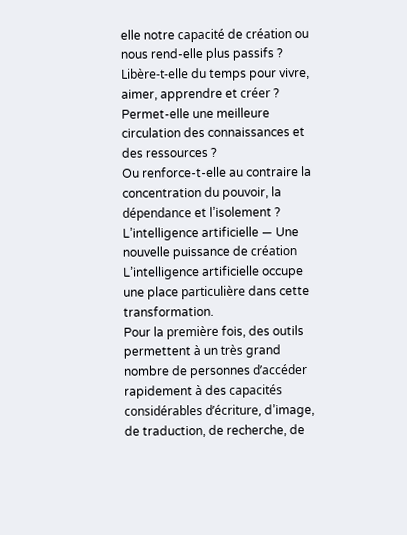elle notre capacité de création ou nous rend-elle plus passifs ?
Libère-t-elle du temps pour vivre, aimer, apprendre et créer ?
Permet-elle une meilleure circulation des connaissances et des ressources ?
Ou renforce-t-elle au contraire la concentration du pouvoir, la dépendance et l’isolement ?
L’intelligence artificielle — Une nouvelle puissance de création
L’intelligence artificielle occupe une place particulière dans cette transformation.
Pour la première fois, des outils permettent à un très grand nombre de personnes d’accéder rapidement à des capacités considérables d’écriture, d’image, de traduction, de recherche, de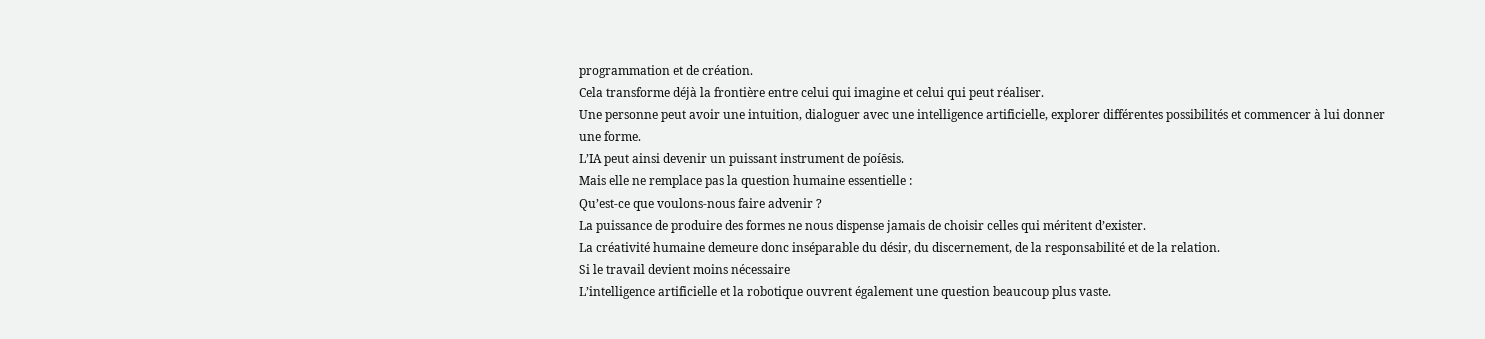programmation et de création.
Cela transforme déjà la frontière entre celui qui imagine et celui qui peut réaliser.
Une personne peut avoir une intuition, dialoguer avec une intelligence artificielle, explorer différentes possibilités et commencer à lui donner une forme.
L’IA peut ainsi devenir un puissant instrument de poíēsis.
Mais elle ne remplace pas la question humaine essentielle :
Qu’est-ce que voulons-nous faire advenir ?
La puissance de produire des formes ne nous dispense jamais de choisir celles qui méritent d’exister.
La créativité humaine demeure donc inséparable du désir, du discernement, de la responsabilité et de la relation.
Si le travail devient moins nécessaire
L’intelligence artificielle et la robotique ouvrent également une question beaucoup plus vaste.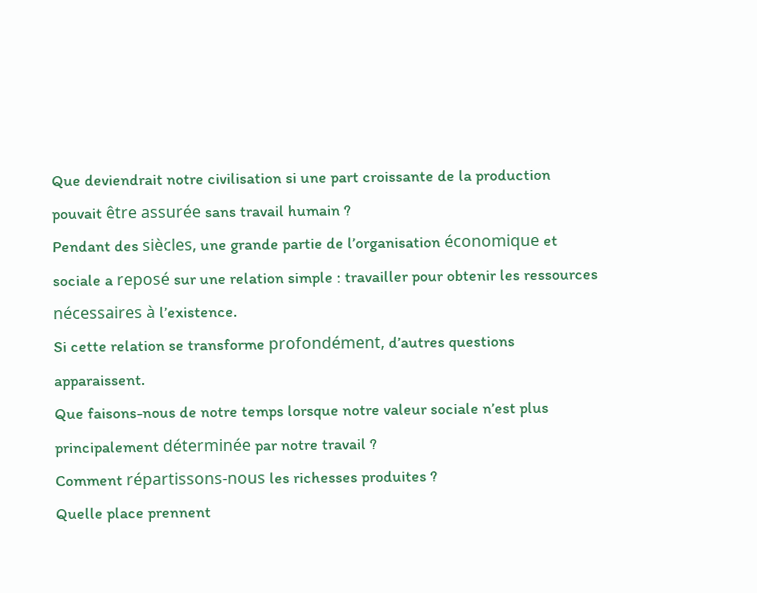Que deviendrait notre civilisation si une part croissante de la production pouvait être assurée sans travail humain ?
Pendant des siècles, une grande partie de l’organisation économique et sociale a reposé sur une relation simple : travailler pour obtenir les ressources nécessaires à l’existence.
Si cette relation se transforme profondément, d’autres questions apparaissent.
Que faisons-nous de notre temps lorsque notre valeur sociale n’est plus principalement déterminée par notre travail ?
Comment répartissons-nous les richesses produites ?
Quelle place prennent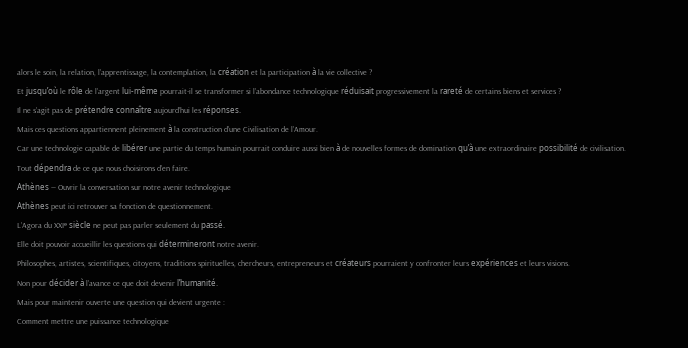alors le soin, la relation, l’apprentissage, la contemplation, la création et la participation à la vie collective ?
Et jusqu’où le rôle de l’argent lui-même pourrait-il se transformer si l’abondance technologique réduisait progressivement la rareté de certains biens et services ?
Il ne s’agit pas de prétendre connaître aujourd’hui les réponses.
Mais ces questions appartiennent pleinement à la construction d’une Civilisation de l’Amour.
Car une technologie capable de libérer une partie du temps humain pourrait conduire aussi bien à de nouvelles formes de domination qu’à une extraordinaire possibilité de civilisation.
Tout dépendra de ce que nous choisirons d’en faire.
Athènes — Ouvrir la conversation sur notre avenir technologique
Athènes peut ici retrouver sa fonction de questionnement.
L’Agora du XXIᵉ siècle ne peut pas parler seulement du passé.
Elle doit pouvoir accueillir les questions qui détermineront notre avenir.
Philosophes, artistes, scientifiques, citoyens, traditions spirituelles, chercheurs, entrepreneurs et créateurs pourraient y confronter leurs expériences et leurs visions.
Non pour décider à l’avance ce que doit devenir l’humanité.
Mais pour maintenir ouverte une question qui devient urgente :
Comment mettre une puissance technologique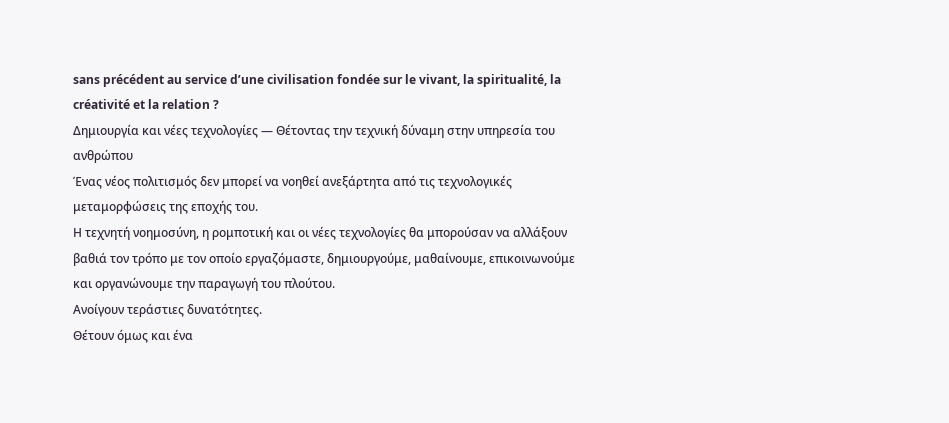sans précédent au service d’une civilisation fondée sur le vivant, la spiritualité, la créativité et la relation ?
Δημιουργία και νέες τεχνολογίες — Θέτοντας την τεχνική δύναμη στην υπηρεσία του ανθρώπου
Ένας νέος πολιτισμός δεν μπορεί να νοηθεί ανεξάρτητα από τις τεχνολογικές μεταμορφώσεις της εποχής του.
Η τεχνητή νοημοσύνη, η ρομποτική και οι νέες τεχνολογίες θα μπορούσαν να αλλάξουν βαθιά τον τρόπο με τον οποίο εργαζόμαστε, δημιουργούμε, μαθαίνουμε, επικοινωνούμε και οργανώνουμε την παραγωγή του πλούτου.
Ανοίγουν τεράστιες δυνατότητες.
Θέτουν όμως και ένα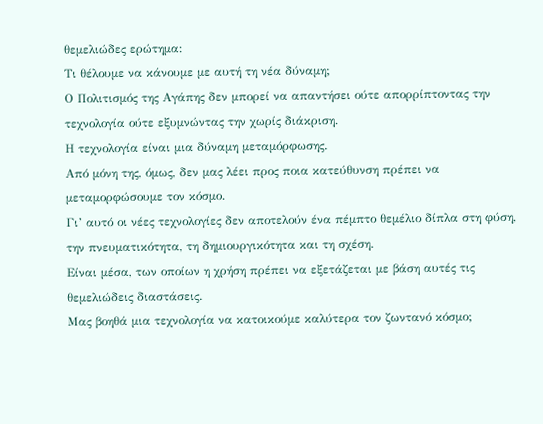θεμελιώδες ερώτημα:
Τι θέλουμε να κάνουμε με αυτή τη νέα δύναμη;
Ο Πολιτισμός της Αγάπης δεν μπορεί να απαντήσει ούτε απορρίπτοντας την τεχνολογία ούτε εξυμνώντας την χωρίς διάκριση.
Η τεχνολογία είναι μια δύναμη μεταμόρφωσης.
Από μόνη της, όμως, δεν μας λέει προς ποια κατεύθυνση πρέπει να μεταμορφώσουμε τον κόσμο.
Γι’ αυτό οι νέες τεχνολογίες δεν αποτελούν ένα πέμπτο θεμέλιο δίπλα στη φύση, την πνευματικότητα, τη δημιουργικότητα και τη σχέση.
Είναι μέσα, των οποίων η χρήση πρέπει να εξετάζεται με βάση αυτές τις θεμελιώδεις διαστάσεις.
Μας βοηθά μια τεχνολογία να κατοικούμε καλύτερα τον ζωντανό κόσμο;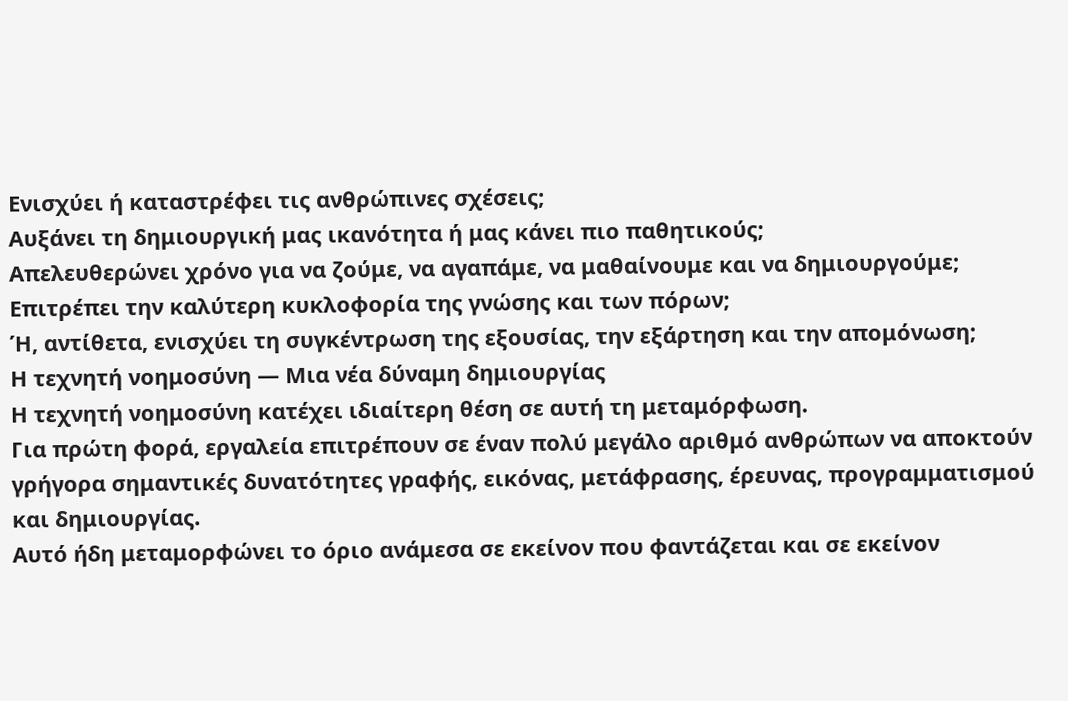Ενισχύει ή καταστρέφει τις ανθρώπινες σχέσεις;
Αυξάνει τη δημιουργική μας ικανότητα ή μας κάνει πιο παθητικούς;
Απελευθερώνει χρόνο για να ζούμε, να αγαπάμε, να μαθαίνουμε και να δημιουργούμε;
Επιτρέπει την καλύτερη κυκλοφορία της γνώσης και των πόρων;
Ή, αντίθετα, ενισχύει τη συγκέντρωση της εξουσίας, την εξάρτηση και την απομόνωση;
Η τεχνητή νοημοσύνη — Μια νέα δύναμη δημιουργίας
Η τεχνητή νοημοσύνη κατέχει ιδιαίτερη θέση σε αυτή τη μεταμόρφωση.
Για πρώτη φορά, εργαλεία επιτρέπουν σε έναν πολύ μεγάλο αριθμό ανθρώπων να αποκτούν γρήγορα σημαντικές δυνατότητες γραφής, εικόνας, μετάφρασης, έρευνας, προγραμματισμού και δημιουργίας.
Αυτό ήδη μεταμορφώνει το όριο ανάμεσα σε εκείνον που φαντάζεται και σε εκείνον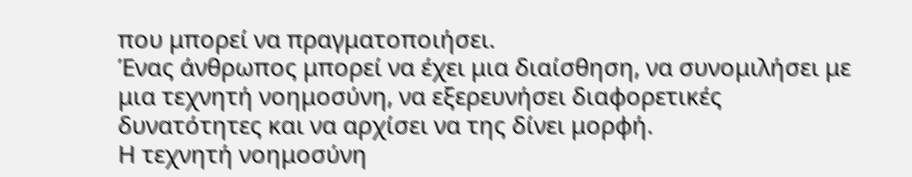που μπορεί να πραγματοποιήσει.
Ένας άνθρωπος μπορεί να έχει μια διαίσθηση, να συνομιλήσει με μια τεχνητή νοημοσύνη, να εξερευνήσει διαφορετικές δυνατότητες και να αρχίσει να της δίνει μορφή.
Η τεχνητή νοημοσύνη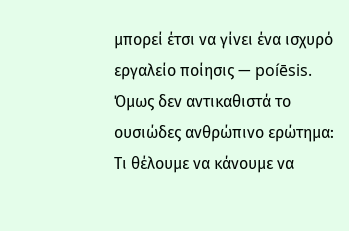μπορεί έτσι να γίνει ένα ισχυρό εργαλείο ποίησις — poíēsis.
Όμως δεν αντικαθιστά το ουσιώδες ανθρώπινο ερώτημα:
Τι θέλουμε να κάνουμε να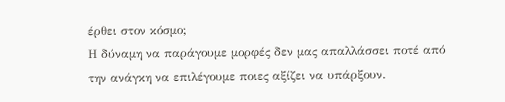έρθει στον κόσμο;
Η δύναμη να παράγουμε μορφές δεν μας απαλλάσσει ποτέ από την ανάγκη να επιλέγουμε ποιες αξίζει να υπάρξουν.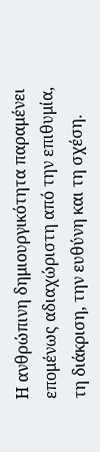Η ανθρώπινη δημιουργικότητα παραμένει επομένως αδιαχώριστη από την επιθυμία, τη διάκριση, την ευθύνη και τη σχέση.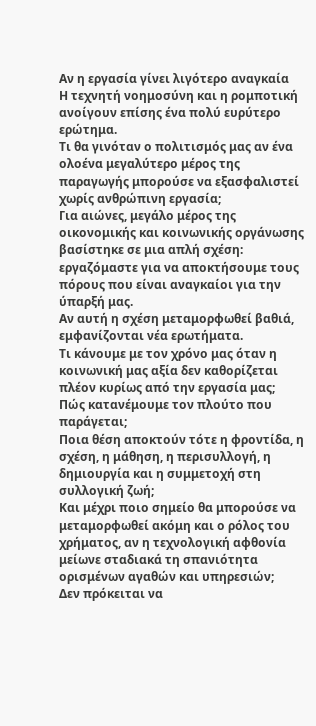Αν η εργασία γίνει λιγότερο αναγκαία
Η τεχνητή νοημοσύνη και η ρομποτική ανοίγουν επίσης ένα πολύ ευρύτερο ερώτημα.
Τι θα γινόταν ο πολιτισμός μας αν ένα ολοένα μεγαλύτερο μέρος της παραγωγής μπορούσε να εξασφαλιστεί χωρίς ανθρώπινη εργασία;
Για αιώνες, μεγάλο μέρος της οικονομικής και κοινωνικής οργάνωσης βασίστηκε σε μια απλή σχέση: εργαζόμαστε για να αποκτήσουμε τους πόρους που είναι αναγκαίοι για την ύπαρξή μας.
Αν αυτή η σχέση μεταμορφωθεί βαθιά, εμφανίζονται νέα ερωτήματα.
Τι κάνουμε με τον χρόνο μας όταν η κοινωνική μας αξία δεν καθορίζεται πλέον κυρίως από την εργασία μας;
Πώς κατανέμουμε τον πλούτο που παράγεται;
Ποια θέση αποκτούν τότε η φροντίδα, η σχέση, η μάθηση, η περισυλλογή, η δημιουργία και η συμμετοχή στη συλλογική ζωή;
Και μέχρι ποιο σημείο θα μπορούσε να μεταμορφωθεί ακόμη και ο ρόλος του χρήματος, αν η τεχνολογική αφθονία μείωνε σταδιακά τη σπανιότητα ορισμένων αγαθών και υπηρεσιών;
Δεν πρόκειται να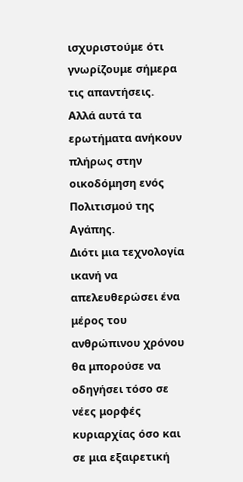ισχυριστούμε ότι γνωρίζουμε σήμερα τις απαντήσεις.
Αλλά αυτά τα ερωτήματα ανήκουν πλήρως στην οικοδόμηση ενός Πολιτισμού της Αγάπης.
Διότι μια τεχνολογία ικανή να απελευθερώσει ένα μέρος του ανθρώπινου χρόνου θα μπορούσε να οδηγήσει τόσο σε νέες μορφές κυριαρχίας όσο και σε μια εξαιρετική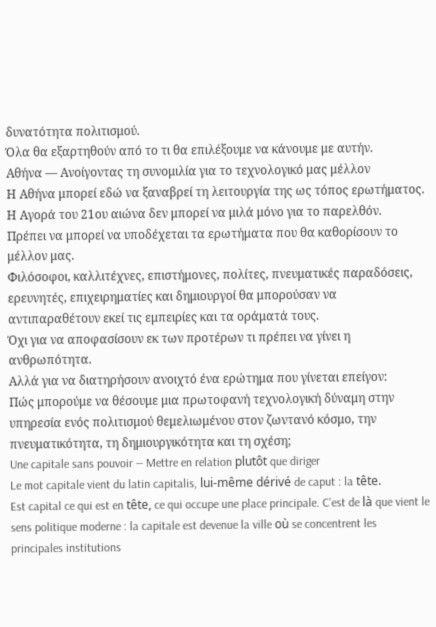δυνατότητα πολιτισμού.
Όλα θα εξαρτηθούν από το τι θα επιλέξουμε να κάνουμε με αυτήν.
Αθήνα — Ανοίγοντας τη συνομιλία για το τεχνολογικό μας μέλλον
Η Αθήνα μπορεί εδώ να ξαναβρεί τη λειτουργία της ως τόπος ερωτήματος.
Η Αγορά του 21ου αιώνα δεν μπορεί να μιλά μόνο για το παρελθόν.
Πρέπει να μπορεί να υποδέχεται τα ερωτήματα που θα καθορίσουν το μέλλον μας.
Φιλόσοφοι, καλλιτέχνες, επιστήμονες, πολίτες, πνευματικές παραδόσεις, ερευνητές, επιχειρηματίες και δημιουργοί θα μπορούσαν να αντιπαραθέτουν εκεί τις εμπειρίες και τα οράματά τους.
Όχι για να αποφασίσουν εκ των προτέρων τι πρέπει να γίνει η ανθρωπότητα.
Αλλά για να διατηρήσουν ανοιχτό ένα ερώτημα που γίνεται επείγον:
Πώς μπορούμε να θέσουμε μια πρωτοφανή τεχνολογική δύναμη στην υπηρεσία ενός πολιτισμού θεμελιωμένου στον ζωντανό κόσμο, την πνευματικότητα, τη δημιουργικότητα και τη σχέση;
Une capitale sans pouvoir — Mettre en relation plutôt que diriger
Le mot capitale vient du latin capitalis, lui-même dérivé de caput : la tête.
Est capital ce qui est en tête, ce qui occupe une place principale. C’est de là que vient le sens politique moderne : la capitale est devenue la ville où se concentrent les principales institutions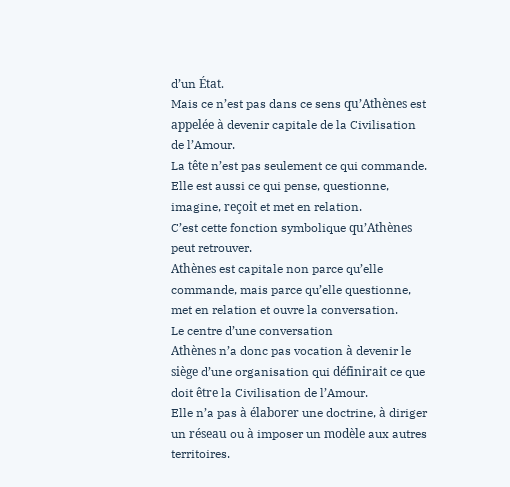d’un État.
Mais ce n’est pas dans ce sens qu’Athènes est appelée à devenir capitale de la Civilisation de l’Amour.
La tête n’est pas seulement ce qui commande.
Elle est aussi ce qui pense, questionne, imagine, reçoit et met en relation.
C’est cette fonction symbolique qu’Athènes peut retrouver.
Athènes est capitale non parce qu’elle commande, mais parce qu’elle questionne, met en relation et ouvre la conversation.
Le centre d’une conversation
Athènes n’a donc pas vocation à devenir le siège d’une organisation qui définirait ce que doit être la Civilisation de l’Amour.
Elle n’a pas à élaborer une doctrine, à diriger un réseau ou à imposer un modèle aux autres territoires.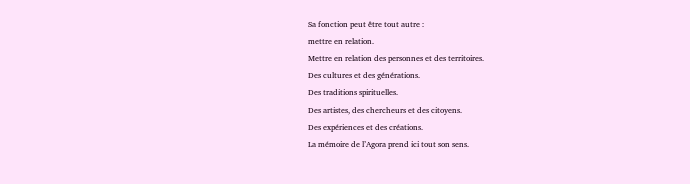Sa fonction peut être tout autre :
mettre en relation.
Mettre en relation des personnes et des territoires.
Des cultures et des générations.
Des traditions spirituelles.
Des artistes, des chercheurs et des citoyens.
Des expériences et des créations.
La mémoire de l’Agora prend ici tout son sens.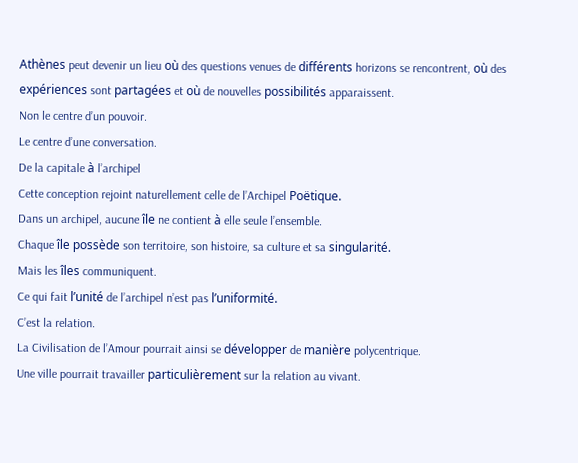Athènes peut devenir un lieu où des questions venues de différents horizons se rencontrent, où des expériences sont partagées et où de nouvelles possibilités apparaissent.
Non le centre d’un pouvoir.
Le centre d’une conversation.
De la capitale à l’archipel
Cette conception rejoint naturellement celle de l’Archipel Poëtique.
Dans un archipel, aucune île ne contient à elle seule l’ensemble.
Chaque île possède son territoire, son histoire, sa culture et sa singularité.
Mais les îles communiquent.
Ce qui fait l’unité de l’archipel n’est pas l’uniformité.
C’est la relation.
La Civilisation de l’Amour pourrait ainsi se développer de manière polycentrique.
Une ville pourrait travailler particulièrement sur la relation au vivant.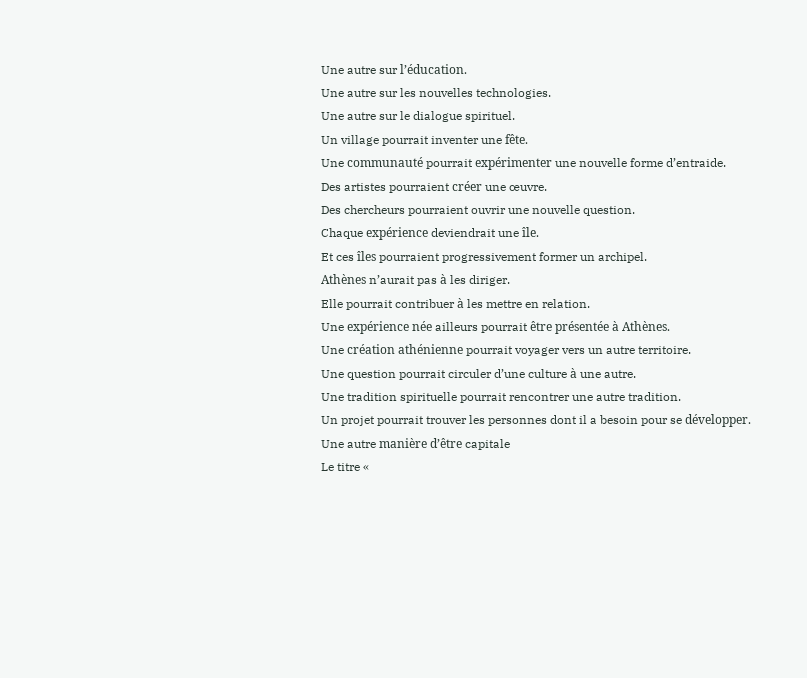Une autre sur l’éducation.
Une autre sur les nouvelles technologies.
Une autre sur le dialogue spirituel.
Un village pourrait inventer une fête.
Une communauté pourrait expérimenter une nouvelle forme d’entraide.
Des artistes pourraient créer une œuvre.
Des chercheurs pourraient ouvrir une nouvelle question.
Chaque expérience deviendrait une île.
Et ces îles pourraient progressivement former un archipel.
Athènes n’aurait pas à les diriger.
Elle pourrait contribuer à les mettre en relation.
Une expérience née ailleurs pourrait être présentée à Athènes.
Une création athénienne pourrait voyager vers un autre territoire.
Une question pourrait circuler d’une culture à une autre.
Une tradition spirituelle pourrait rencontrer une autre tradition.
Un projet pourrait trouver les personnes dont il a besoin pour se développer.
Une autre manière d’être capitale
Le titre «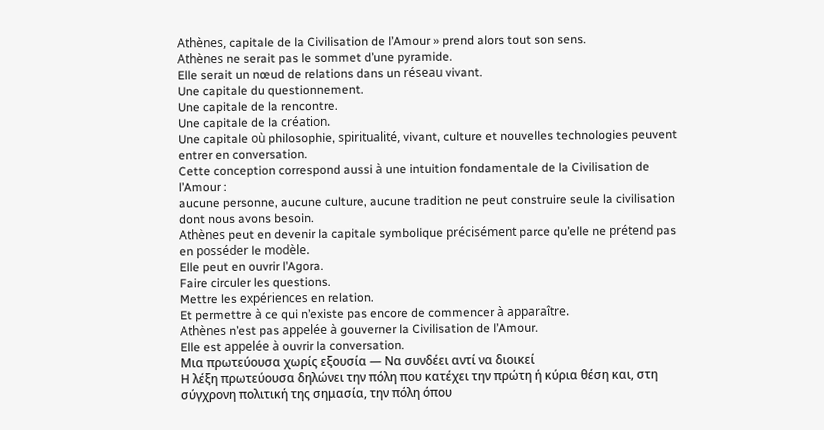Athènes, capitale de la Civilisation de l’Amour » prend alors tout son sens.
Athènes ne serait pas le sommet d’une pyramide.
Elle serait un nœud de relations dans un réseau vivant.
Une capitale du questionnement.
Une capitale de la rencontre.
Une capitale de la création.
Une capitale où philosophie, spiritualité, vivant, culture et nouvelles technologies peuvent entrer en conversation.
Cette conception correspond aussi à une intuition fondamentale de la Civilisation de l’Amour :
aucune personne, aucune culture, aucune tradition ne peut construire seule la civilisation dont nous avons besoin.
Athènes peut en devenir la capitale symbolique précisément parce qu’elle ne prétend pas en posséder le modèle.
Elle peut en ouvrir l’Agora.
Faire circuler les questions.
Mettre les expériences en relation.
Et permettre à ce qui n’existe pas encore de commencer à apparaître.
Athènes n’est pas appelée à gouverner la Civilisation de l’Amour.
Elle est appelée à ouvrir la conversation.
Μια πρωτεύουσα χωρίς εξουσία — Να συνδέει αντί να διοικεί
Η λέξη πρωτεύουσα δηλώνει την πόλη που κατέχει την πρώτη ή κύρια θέση και, στη σύγχρονη πολιτική της σημασία, την πόλη όπου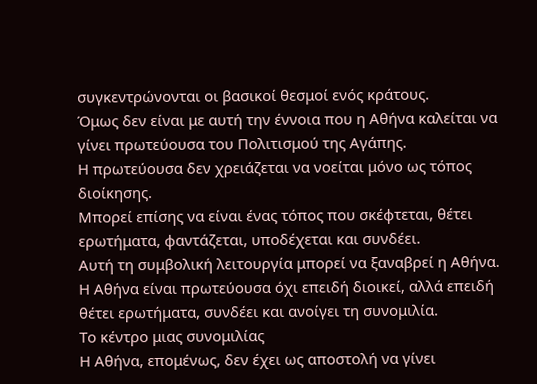συγκεντρώνονται οι βασικοί θεσμοί ενός κράτους.
Όμως δεν είναι με αυτή την έννοια που η Αθήνα καλείται να γίνει πρωτεύουσα του Πολιτισμού της Αγάπης.
Η πρωτεύουσα δεν χρειάζεται να νοείται μόνο ως τόπος διοίκησης.
Μπορεί επίσης να είναι ένας τόπος που σκέφτεται, θέτει ερωτήματα, φαντάζεται, υποδέχεται και συνδέει.
Αυτή τη συμβολική λειτουργία μπορεί να ξαναβρεί η Αθήνα.
Η Αθήνα είναι πρωτεύουσα όχι επειδή διοικεί, αλλά επειδή θέτει ερωτήματα, συνδέει και ανοίγει τη συνομιλία.
Το κέντρο μιας συνομιλίας
Η Αθήνα, επομένως, δεν έχει ως αποστολή να γίνει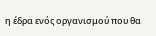η έδρα ενός οργανισμού που θα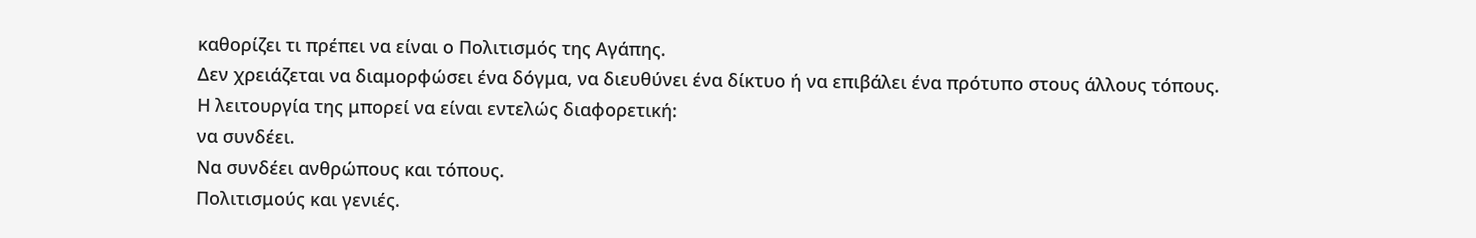καθορίζει τι πρέπει να είναι ο Πολιτισμός της Αγάπης.
Δεν χρειάζεται να διαμορφώσει ένα δόγμα, να διευθύνει ένα δίκτυο ή να επιβάλει ένα πρότυπο στους άλλους τόπους.
Η λειτουργία της μπορεί να είναι εντελώς διαφορετική:
να συνδέει.
Να συνδέει ανθρώπους και τόπους.
Πολιτισμούς και γενιές.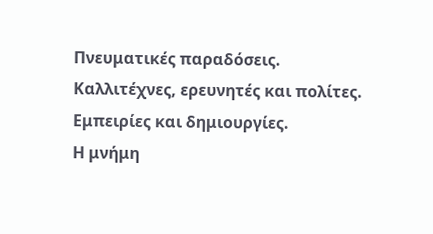Πνευματικές παραδόσεις.
Καλλιτέχνες, ερευνητές και πολίτες.
Εμπειρίες και δημιουργίες.
Η μνήμη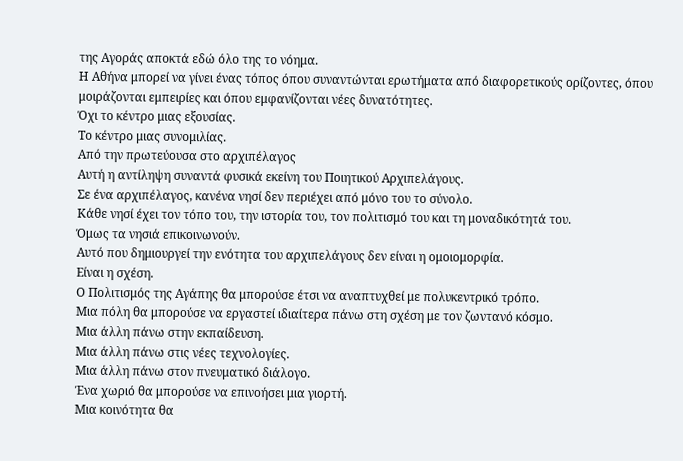της Αγοράς αποκτά εδώ όλο της το νόημα.
Η Αθήνα μπορεί να γίνει ένας τόπος όπου συναντώνται ερωτήματα από διαφορετικούς ορίζοντες, όπου μοιράζονται εμπειρίες και όπου εμφανίζονται νέες δυνατότητες.
Όχι το κέντρο μιας εξουσίας.
Το κέντρο μιας συνομιλίας.
Από την πρωτεύουσα στο αρχιπέλαγος
Αυτή η αντίληψη συναντά φυσικά εκείνη του Ποιητικού Αρχιπελάγους.
Σε ένα αρχιπέλαγος, κανένα νησί δεν περιέχει από μόνο του το σύνολο.
Κάθε νησί έχει τον τόπο του, την ιστορία του, τον πολιτισμό του και τη μοναδικότητά του.
Όμως τα νησιά επικοινωνούν.
Αυτό που δημιουργεί την ενότητα του αρχιπελάγους δεν είναι η ομοιομορφία.
Είναι η σχέση.
Ο Πολιτισμός της Αγάπης θα μπορούσε έτσι να αναπτυχθεί με πολυκεντρικό τρόπο.
Μια πόλη θα μπορούσε να εργαστεί ιδιαίτερα πάνω στη σχέση με τον ζωντανό κόσμο.
Μια άλλη πάνω στην εκπαίδευση.
Μια άλλη πάνω στις νέες τεχνολογίες.
Μια άλλη πάνω στον πνευματικό διάλογο.
Ένα χωριό θα μπορούσε να επινοήσει μια γιορτή.
Μια κοινότητα θα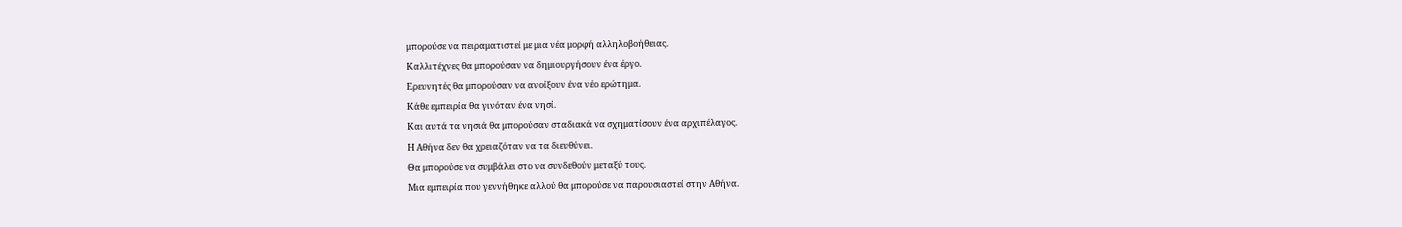μπορούσε να πειραματιστεί με μια νέα μορφή αλληλοβοήθειας.
Καλλιτέχνες θα μπορούσαν να δημιουργήσουν ένα έργο.
Ερευνητές θα μπορούσαν να ανοίξουν ένα νέο ερώτημα.
Κάθε εμπειρία θα γινόταν ένα νησί.
Και αυτά τα νησιά θα μπορούσαν σταδιακά να σχηματίσουν ένα αρχιπέλαγος.
Η Αθήνα δεν θα χρειαζόταν να τα διευθύνει.
Θα μπορούσε να συμβάλει στο να συνδεθούν μεταξύ τους.
Μια εμπειρία που γεννήθηκε αλλού θα μπορούσε να παρουσιαστεί στην Αθήνα.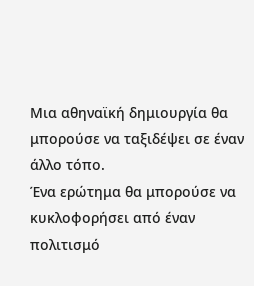Μια αθηναϊκή δημιουργία θα μπορούσε να ταξιδέψει σε έναν άλλο τόπο.
Ένα ερώτημα θα μπορούσε να κυκλοφορήσει από έναν πολιτισμό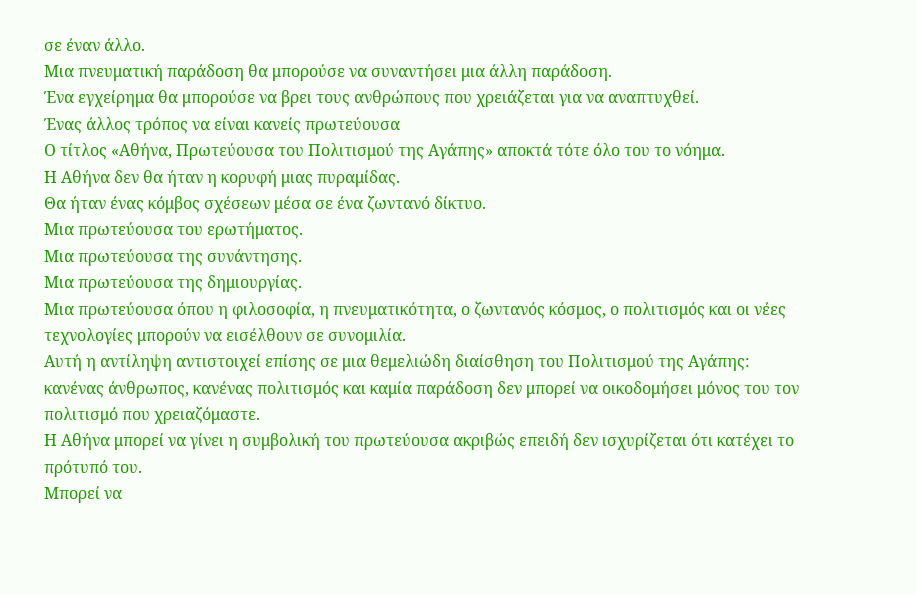σε έναν άλλο.
Μια πνευματική παράδοση θα μπορούσε να συναντήσει μια άλλη παράδοση.
Ένα εγχείρημα θα μπορούσε να βρει τους ανθρώπους που χρειάζεται για να αναπτυχθεί.
Ένας άλλος τρόπος να είναι κανείς πρωτεύουσα
Ο τίτλος «Αθήνα, Πρωτεύουσα του Πολιτισμού της Αγάπης» αποκτά τότε όλο του το νόημα.
Η Αθήνα δεν θα ήταν η κορυφή μιας πυραμίδας.
Θα ήταν ένας κόμβος σχέσεων μέσα σε ένα ζωντανό δίκτυο.
Μια πρωτεύουσα του ερωτήματος.
Μια πρωτεύουσα της συνάντησης.
Μια πρωτεύουσα της δημιουργίας.
Μια πρωτεύουσα όπου η φιλοσοφία, η πνευματικότητα, ο ζωντανός κόσμος, ο πολιτισμός και οι νέες τεχνολογίες μπορούν να εισέλθουν σε συνομιλία.
Αυτή η αντίληψη αντιστοιχεί επίσης σε μια θεμελιώδη διαίσθηση του Πολιτισμού της Αγάπης:
κανένας άνθρωπος, κανένας πολιτισμός και καμία παράδοση δεν μπορεί να οικοδομήσει μόνος του τον πολιτισμό που χρειαζόμαστε.
Η Αθήνα μπορεί να γίνει η συμβολική του πρωτεύουσα ακριβώς επειδή δεν ισχυρίζεται ότι κατέχει το πρότυπό του.
Μπορεί να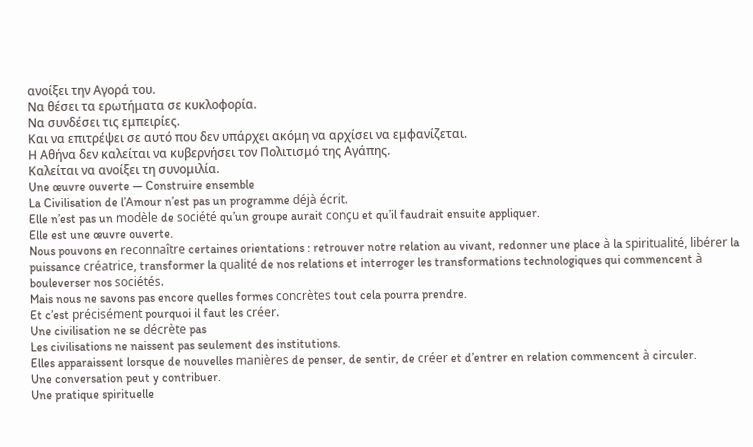ανοίξει την Αγορά του.
Να θέσει τα ερωτήματα σε κυκλοφορία.
Να συνδέσει τις εμπειρίες.
Και να επιτρέψει σε αυτό που δεν υπάρχει ακόμη να αρχίσει να εμφανίζεται.
Η Αθήνα δεν καλείται να κυβερνήσει τον Πολιτισμό της Αγάπης.
Καλείται να ανοίξει τη συνομιλία.
Une œuvre ouverte — Construire ensemble
La Civilisation de l’Amour n’est pas un programme déjà écrit.
Elle n’est pas un modèle de société qu’un groupe aurait conçu et qu’il faudrait ensuite appliquer.
Elle est une œuvre ouverte.
Nous pouvons en reconnaître certaines orientations : retrouver notre relation au vivant, redonner une place à la spiritualité, libérer la puissance créatrice, transformer la qualité de nos relations et interroger les transformations technologiques qui commencent à bouleverser nos sociétés.
Mais nous ne savons pas encore quelles formes concrètes tout cela pourra prendre.
Et c’est précisément pourquoi il faut les créer.
Une civilisation ne se décrète pas
Les civilisations ne naissent pas seulement des institutions.
Elles apparaissent lorsque de nouvelles manières de penser, de sentir, de créer et d’entrer en relation commencent à circuler.
Une conversation peut y contribuer.
Une pratique spirituelle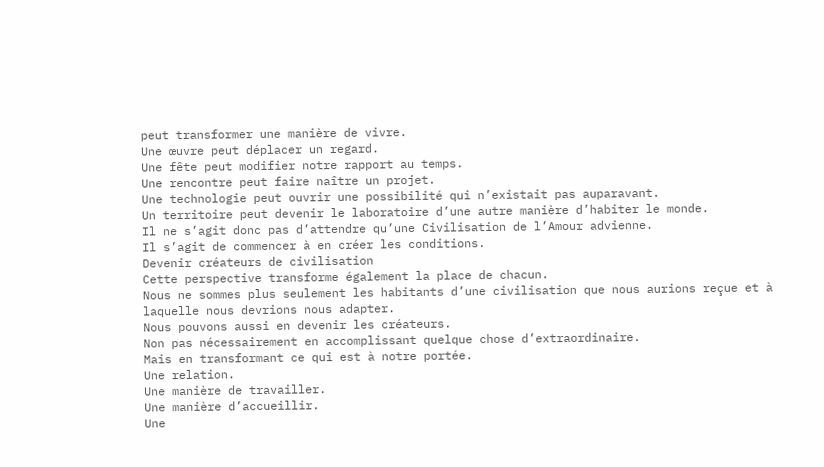peut transformer une manière de vivre.
Une œuvre peut déplacer un regard.
Une fête peut modifier notre rapport au temps.
Une rencontre peut faire naître un projet.
Une technologie peut ouvrir une possibilité qui n’existait pas auparavant.
Un territoire peut devenir le laboratoire d’une autre manière d’habiter le monde.
Il ne s’agit donc pas d’attendre qu’une Civilisation de l’Amour advienne.
Il s’agit de commencer à en créer les conditions.
Devenir créateurs de civilisation
Cette perspective transforme également la place de chacun.
Nous ne sommes plus seulement les habitants d’une civilisation que nous aurions reçue et à laquelle nous devrions nous adapter.
Nous pouvons aussi en devenir les créateurs.
Non pas nécessairement en accomplissant quelque chose d’extraordinaire.
Mais en transformant ce qui est à notre portée.
Une relation.
Une manière de travailler.
Une manière d’accueillir.
Une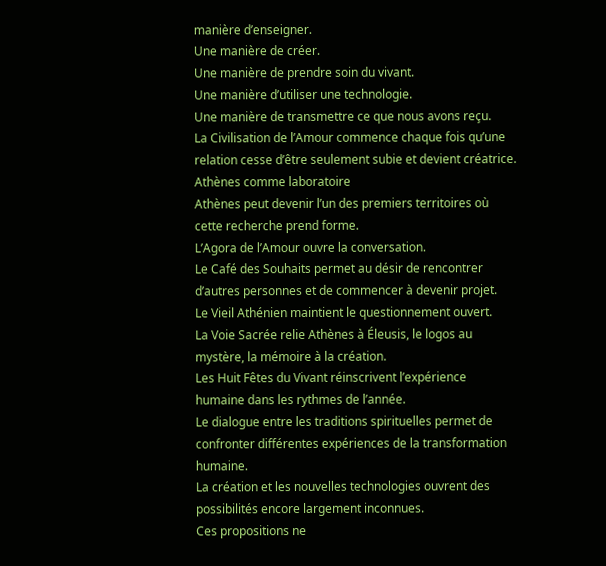manière d’enseigner.
Une manière de créer.
Une manière de prendre soin du vivant.
Une manière d’utiliser une technologie.
Une manière de transmettre ce que nous avons reçu.
La Civilisation de l’Amour commence chaque fois qu’une relation cesse d’être seulement subie et devient créatrice.
Athènes comme laboratoire
Athènes peut devenir l’un des premiers territoires où cette recherche prend forme.
L’Agora de l’Amour ouvre la conversation.
Le Café des Souhaits permet au désir de rencontrer d’autres personnes et de commencer à devenir projet.
Le Vieil Athénien maintient le questionnement ouvert.
La Voie Sacrée relie Athènes à Éleusis, le logos au mystère, la mémoire à la création.
Les Huit Fêtes du Vivant réinscrivent l’expérience humaine dans les rythmes de l’année.
Le dialogue entre les traditions spirituelles permet de confronter différentes expériences de la transformation humaine.
La création et les nouvelles technologies ouvrent des possibilités encore largement inconnues.
Ces propositions ne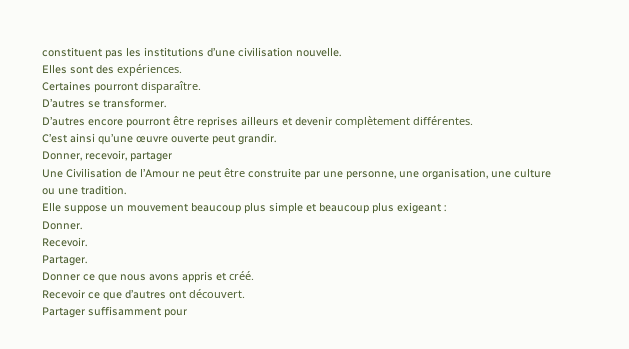constituent pas les institutions d’une civilisation nouvelle.
Elles sont des expériences.
Certaines pourront disparaître.
D’autres se transformer.
D’autres encore pourront être reprises ailleurs et devenir complètement différentes.
C’est ainsi qu’une œuvre ouverte peut grandir.
Donner, recevoir, partager
Une Civilisation de l’Amour ne peut être construite par une personne, une organisation, une culture ou une tradition.
Elle suppose un mouvement beaucoup plus simple et beaucoup plus exigeant :
Donner.
Recevoir.
Partager.
Donner ce que nous avons appris et créé.
Recevoir ce que d’autres ont découvert.
Partager suffisamment pour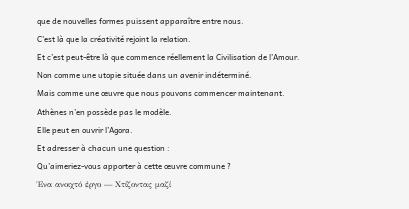que de nouvelles formes puissent apparaître entre nous.
C’est là que la créativité rejoint la relation.
Et c’est peut-être là que commence réellement la Civilisation de l’Amour.
Non comme une utopie située dans un avenir indéterminé.
Mais comme une œuvre que nous pouvons commencer maintenant.
Athènes n’en possède pas le modèle.
Elle peut en ouvrir l’Agora.
Et adresser à chacun une question :
Qu’aimeriez-vous apporter à cette œuvre commune ?
Ένα ανοιχτό έργο — Χτίζοντας μαζί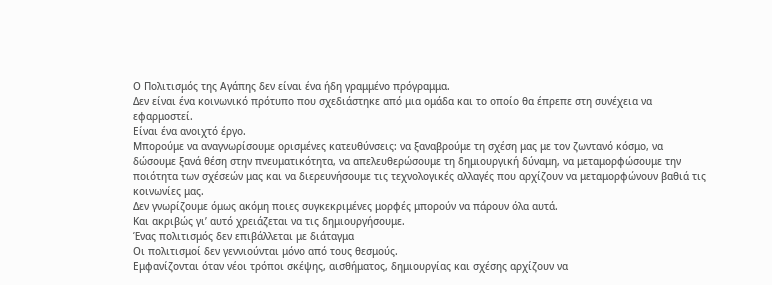Ο Πολιτισμός της Αγάπης δεν είναι ένα ήδη γραμμένο πρόγραμμα.
Δεν είναι ένα κοινωνικό πρότυπο που σχεδιάστηκε από μια ομάδα και το οποίο θα έπρεπε στη συνέχεια να εφαρμοστεί.
Είναι ένα ανοιχτό έργο.
Μπορούμε να αναγνωρίσουμε ορισμένες κατευθύνσεις: να ξαναβρούμε τη σχέση μας με τον ζωντανό κόσμο, να δώσουμε ξανά θέση στην πνευματικότητα, να απελευθερώσουμε τη δημιουργική δύναμη, να μεταμορφώσουμε την ποιότητα των σχέσεών μας και να διερευνήσουμε τις τεχνολογικές αλλαγές που αρχίζουν να μεταμορφώνουν βαθιά τις κοινωνίες μας.
Δεν γνωρίζουμε όμως ακόμη ποιες συγκεκριμένες μορφές μπορούν να πάρουν όλα αυτά.
Και ακριβώς γι’ αυτό χρειάζεται να τις δημιουργήσουμε.
Ένας πολιτισμός δεν επιβάλλεται με διάταγμα
Οι πολιτισμοί δεν γεννιούνται μόνο από τους θεσμούς.
Εμφανίζονται όταν νέοι τρόποι σκέψης, αισθήματος, δημιουργίας και σχέσης αρχίζουν να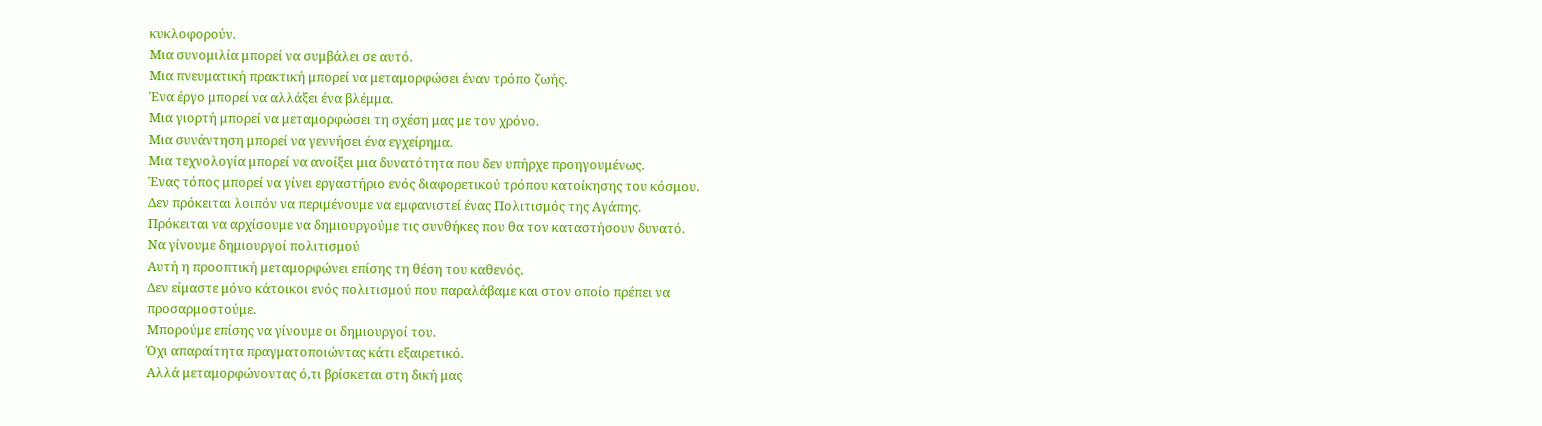κυκλοφορούν.
Μια συνομιλία μπορεί να συμβάλει σε αυτό.
Μια πνευματική πρακτική μπορεί να μεταμορφώσει έναν τρόπο ζωής.
Ένα έργο μπορεί να αλλάξει ένα βλέμμα.
Μια γιορτή μπορεί να μεταμορφώσει τη σχέση μας με τον χρόνο.
Μια συνάντηση μπορεί να γεννήσει ένα εγχείρημα.
Μια τεχνολογία μπορεί να ανοίξει μια δυνατότητα που δεν υπήρχε προηγουμένως.
Ένας τόπος μπορεί να γίνει εργαστήριο ενός διαφορετικού τρόπου κατοίκησης του κόσμου.
Δεν πρόκειται λοιπόν να περιμένουμε να εμφανιστεί ένας Πολιτισμός της Αγάπης.
Πρόκειται να αρχίσουμε να δημιουργούμε τις συνθήκες που θα τον καταστήσουν δυνατό.
Να γίνουμε δημιουργοί πολιτισμού
Αυτή η προοπτική μεταμορφώνει επίσης τη θέση του καθενός.
Δεν είμαστε μόνο κάτοικοι ενός πολιτισμού που παραλάβαμε και στον οποίο πρέπει να προσαρμοστούμε.
Μπορούμε επίσης να γίνουμε οι δημιουργοί του.
Όχι απαραίτητα πραγματοποιώντας κάτι εξαιρετικό.
Αλλά μεταμορφώνοντας ό,τι βρίσκεται στη δική μας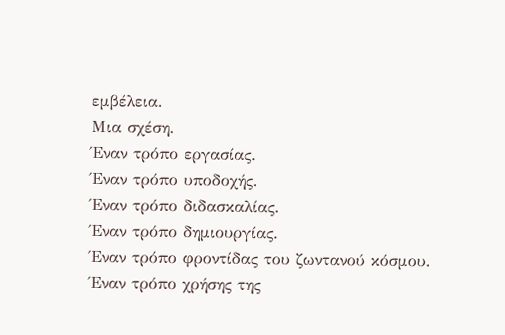εμβέλεια.
Μια σχέση.
Έναν τρόπο εργασίας.
Έναν τρόπο υποδοχής.
Έναν τρόπο διδασκαλίας.
Έναν τρόπο δημιουργίας.
Έναν τρόπο φροντίδας του ζωντανού κόσμου.
Έναν τρόπο χρήσης της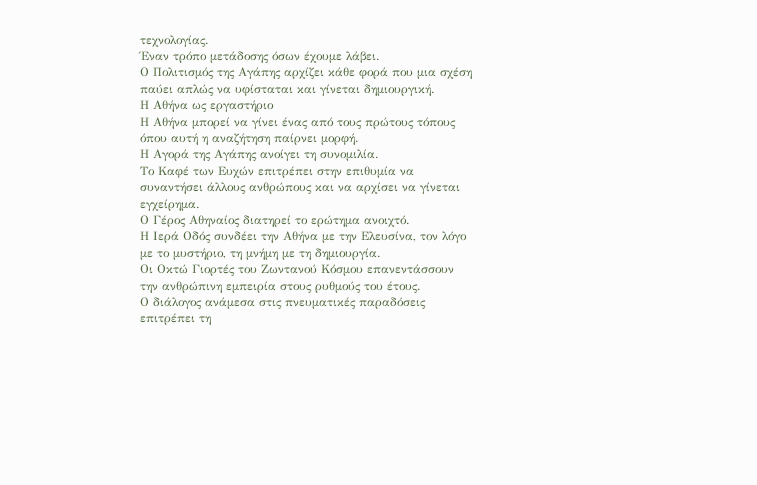τεχνολογίας.
Έναν τρόπο μετάδοσης όσων έχουμε λάβει.
Ο Πολιτισμός της Αγάπης αρχίζει κάθε φορά που μια σχέση παύει απλώς να υφίσταται και γίνεται δημιουργική.
Η Αθήνα ως εργαστήριο
Η Αθήνα μπορεί να γίνει ένας από τους πρώτους τόπους όπου αυτή η αναζήτηση παίρνει μορφή.
Η Αγορά της Αγάπης ανοίγει τη συνομιλία.
Το Καφέ των Ευχών επιτρέπει στην επιθυμία να συναντήσει άλλους ανθρώπους και να αρχίσει να γίνεται εγχείρημα.
Ο Γέρος Αθηναίος διατηρεί το ερώτημα ανοιχτό.
Η Ιερά Οδός συνδέει την Αθήνα με την Ελευσίνα, τον λόγο με το μυστήριο, τη μνήμη με τη δημιουργία.
Οι Οκτώ Γιορτές του Ζωντανού Κόσμου επανεντάσσουν την ανθρώπινη εμπειρία στους ρυθμούς του έτους.
Ο διάλογος ανάμεσα στις πνευματικές παραδόσεις επιτρέπει τη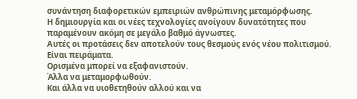συνάντηση διαφορετικών εμπειριών ανθρώπινης μεταμόρφωσης.
Η δημιουργία και οι νέες τεχνολογίες ανοίγουν δυνατότητες που παραμένουν ακόμη σε μεγάλο βαθμό άγνωστες.
Αυτές οι προτάσεις δεν αποτελούν τους θεσμούς ενός νέου πολιτισμού.
Είναι πειράματα.
Ορισμένα μπορεί να εξαφανιστούν.
Άλλα να μεταμορφωθούν.
Και άλλα να υιοθετηθούν αλλού και να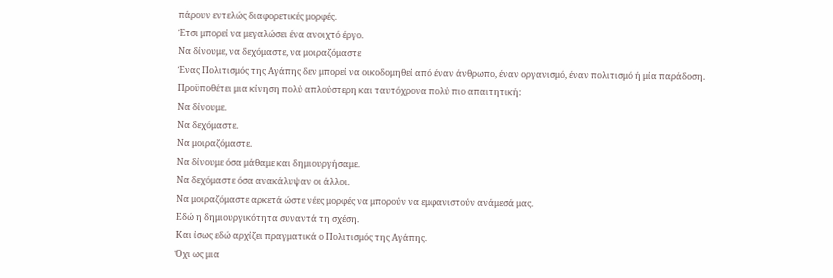πάρουν εντελώς διαφορετικές μορφές.
Έτσι μπορεί να μεγαλώσει ένα ανοιχτό έργο.
Να δίνουμε, να δεχόμαστε, να μοιραζόμαστε
Ένας Πολιτισμός της Αγάπης δεν μπορεί να οικοδομηθεί από έναν άνθρωπο, έναν οργανισμό, έναν πολιτισμό ή μία παράδοση.
Προϋποθέτει μια κίνηση πολύ απλούστερη και ταυτόχρονα πολύ πιο απαιτητική:
Να δίνουμε.
Να δεχόμαστε.
Να μοιραζόμαστε.
Να δίνουμε όσα μάθαμε και δημιουργήσαμε.
Να δεχόμαστε όσα ανακάλυψαν οι άλλοι.
Να μοιραζόμαστε αρκετά ώστε νέες μορφές να μπορούν να εμφανιστούν ανάμεσά μας.
Εδώ η δημιουργικότητα συναντά τη σχέση.
Και ίσως εδώ αρχίζει πραγματικά ο Πολιτισμός της Αγάπης.
Όχι ως μια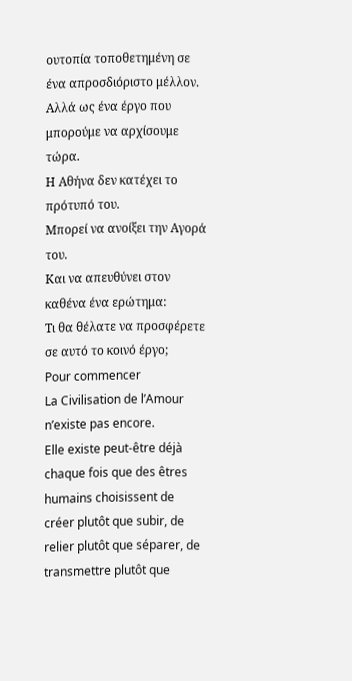ουτοπία τοποθετημένη σε ένα απροσδιόριστο μέλλον.
Αλλά ως ένα έργο που μπορούμε να αρχίσουμε τώρα.
Η Αθήνα δεν κατέχει το πρότυπό του.
Μπορεί να ανοίξει την Αγορά του.
Και να απευθύνει στον καθένα ένα ερώτημα:
Τι θα θέλατε να προσφέρετε σε αυτό το κοινό έργο;
Pour commencer
La Civilisation de l’Amour n’existe pas encore.
Elle existe peut-être déjà chaque fois que des êtres humains choisissent de créer plutôt que subir, de relier plutôt que séparer, de transmettre plutôt que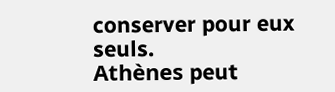conserver pour eux seuls.
Athènes peut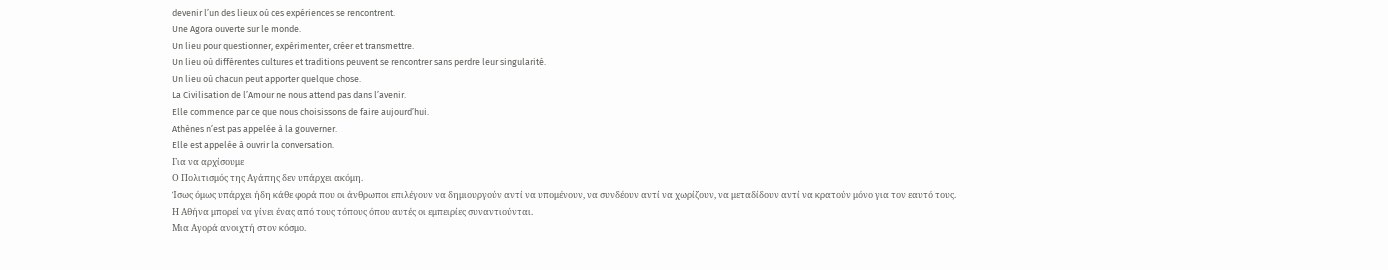devenir l’un des lieux où ces expériences se rencontrent.
Une Agora ouverte sur le monde.
Un lieu pour questionner, expérimenter, créer et transmettre.
Un lieu où différentes cultures et traditions peuvent se rencontrer sans perdre leur singularité.
Un lieu où chacun peut apporter quelque chose.
La Civilisation de l’Amour ne nous attend pas dans l’avenir.
Elle commence par ce que nous choisissons de faire aujourd’hui.
Athènes n’est pas appelée à la gouverner.
Elle est appelée à ouvrir la conversation.
Για να αρχίσουμε
Ο Πολιτισμός της Αγάπης δεν υπάρχει ακόμη.
Ίσως όμως υπάρχει ήδη κάθε φορά που οι άνθρωποι επιλέγουν να δημιουργούν αντί να υπομένουν, να συνδέουν αντί να χωρίζουν, να μεταδίδουν αντί να κρατούν μόνο για τον εαυτό τους.
Η Αθήνα μπορεί να γίνει ένας από τους τόπους όπου αυτές οι εμπειρίες συναντιούνται.
Μια Αγορά ανοιχτή στον κόσμο.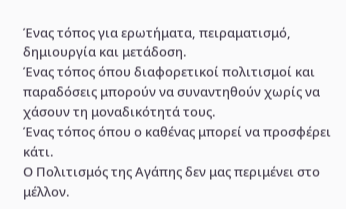Ένας τόπος για ερωτήματα, πειραματισμό, δημιουργία και μετάδοση.
Ένας τόπος όπου διαφορετικοί πολιτισμοί και παραδόσεις μπορούν να συναντηθούν χωρίς να χάσουν τη μοναδικότητά τους.
Ένας τόπος όπου ο καθένας μπορεί να προσφέρει κάτι.
Ο Πολιτισμός της Αγάπης δεν μας περιμένει στο μέλλον.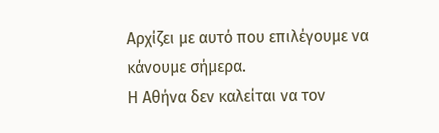Αρχίζει με αυτό που επιλέγουμε να κάνουμε σήμερα.
Η Αθήνα δεν καλείται να τον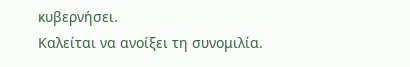κυβερνήσει.
Καλείται να ανοίξει τη συνομιλία.